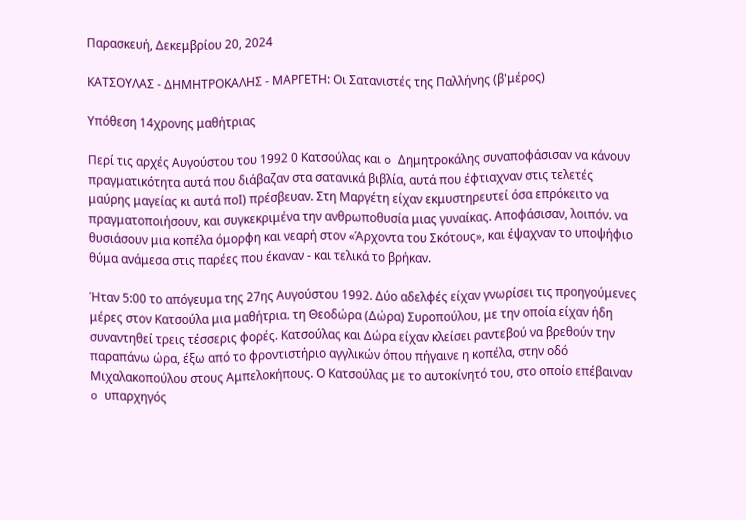Παρασκευή, Δεκεμβρίου 20, 2024

ΚΑΤΣΟΥΛΑΣ - ΔΗΜΗΤΡΟΚΑΛΗΣ - ΜΑΡΓΕΤΗ: Οι Σατανιστές της Παλλήνης (β'μέρος)

Υπόθεση 14χρονης μαθήτριας

Περί τις αρχές Αυγούστου του 1992 0 Κατσούλας και o Δημητροκάλης συναποφάσισαν να κάνουν πραγματικότητα αυτά που διάβαζαν στα σατανικά βιβλία, αυτά που έφτιαχναν στις τελετές μαύρης μαγείας κι αυτά ποΙ) πρέσβευαν. Στη Μαργέτη είχαν εκμυστηρευτεί όσα επρόκειτο να πραγματοποιήσουν, και συγκεκριμένα την ανθρωποθυσία μιας γυναίκας. Αποφάσισαν, λοιπόν. να θυσιάσουν μια κοπέλα όμορφη και νεαρή στον «Άρχοντα του Σκότους», και έψαχναν το υποψήφιο θύμα ανάμεσα στις παρέες που έκαναν - και τελικά το βρήκαν.

Ήταν 5:00 το απόγευμα της 27ης Αυγούστου 1992. Δύο αδελφές είχαν γνωρίσει τις προηγούμενες μέρες στον Κατσούλα μια μαθήτρια. τη Θεοδώρα (Δώρα) Συροπούλου, με την οποία είχαν ήδη συναντηθεί τρεις τέσσερις φορές. Κατσούλας και Δώρα είχαν κλείσει ραντεβού να βρεθούν την παραπάνω ώρα, έξω από το φροντιστήριο αγγλικών όπου πήγαινε η κοπέλα, στην οδό Μιχαλακοπούλου στους Αμπελοκήπους. Ο Κατσούλας με το αυτοκίνητό του, στο οποίο επέβαιναν o υπαρχηγός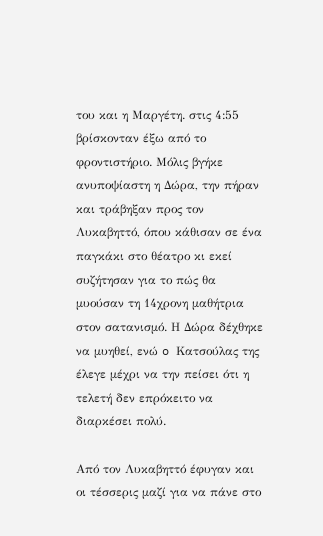του και η Μαργέτη. στις 4:55 βρίσκονταν έξω από το φροντιστήριο. Μόλις βγήκε ανυποψίαστη η Δώρα, την πήραν και τράβηξαν προς τον Λυκαβηττό, όπου κάθισαν σε ένα παγκάκι στο θέατρο κι εκεί συζήτησαν για το πώς θα μυούσαν τη 14χρονη μαθήτρια στον σατανισμό. Η Δώρα δέχθηκε να μυηθεί, ενώ o Κατσούλας της έλεγε μέχρι να την πείσει ότι η τελετή δεν επρόκειτο να διαρκέσει πολύ.

Από τον Λυκαβηττό έφυγαν και οι τέσσερις μαζί για να πάνε στο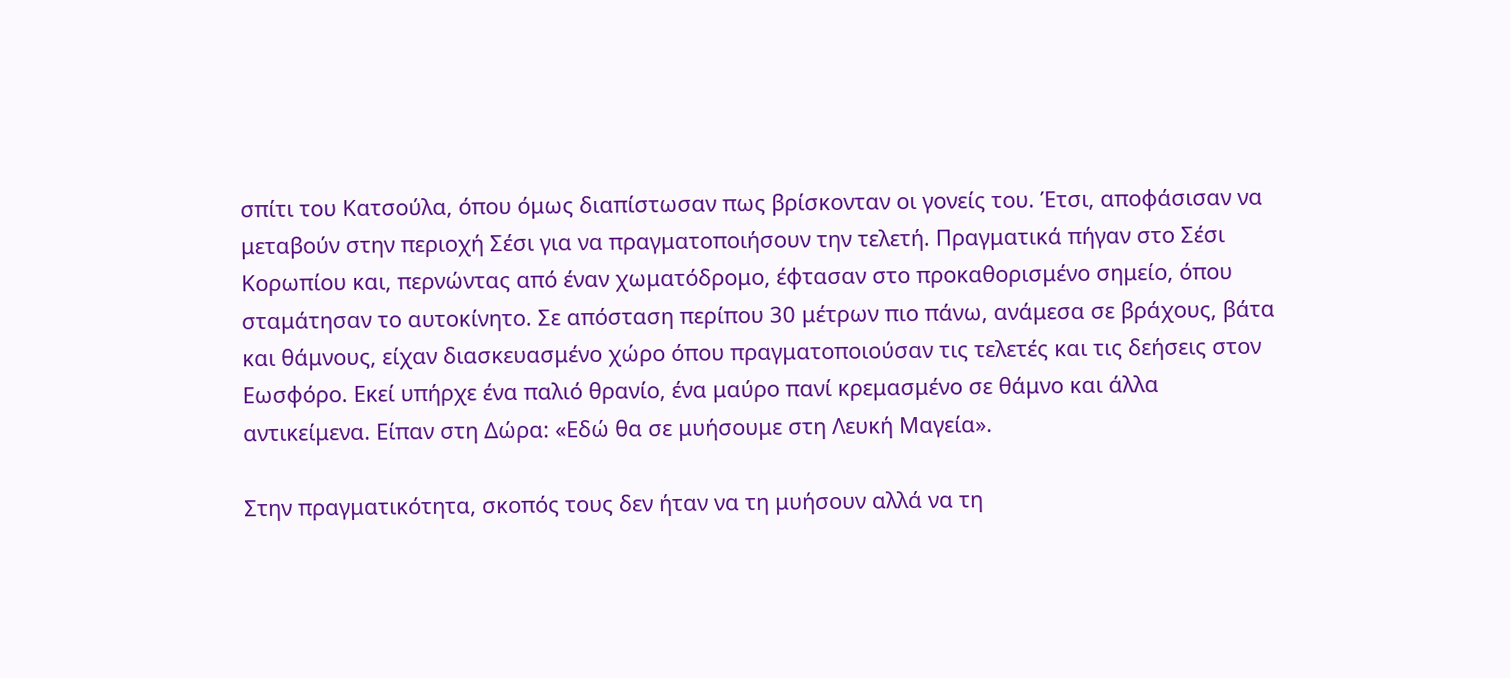σπίτι του Κατσούλα, όπου όμως διαπίστωσαν πως βρίσκονταν οι γονείς του. Έτσι, αποφάσισαν να μεταβούν στην περιοχή Σέσι για να πραγματοποιήσουν την τελετή. Πραγματικά πήγαν στο Σέσι Κορωπίου και, περνώντας από έναν χωματόδρομο, έφτασαν στο προκαθορισμένο σημείο, όπου σταμάτησαν το αυτοκίνητο. Σε απόσταση περίπου 30 μέτρων πιο πάνω, ανάμεσα σε βράχους, βάτα και θάμνους, είχαν διασκευασμένο χώρο όπου πραγματοποιούσαν τις τελετές και τις δεήσεις στον Εωσφόρο. Εκεί υπήρχε ένα παλιό θρανίο, ένα μαύρο πανί κρεμασμένο σε θάμνο και άλλα αντικείμενα. Είπαν στη Δώρα: «Εδώ θα σε μυήσουμε στη Λευκή Μαγεία».

Στην πραγματικότητα, σκοπός τους δεν ήταν να τη μυήσουν αλλά να τη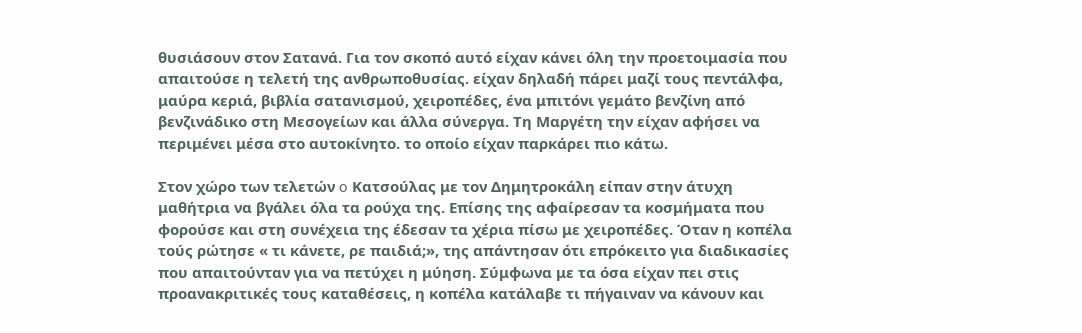θυσιάσουν στον Σατανά. Για τον σκοπό αυτό είχαν κάνει όλη την προετοιμασία που απαιτούσε η τελετή της ανθρωποθυσίας. είχαν δηλαδή πάρει μαζί τους πεντάλφα, μαύρα κεριά, βιβλία σατανισμού, χειροπέδες, ένα μπιτόνι γεμάτο βενζίνη από βενζινάδικο στη Μεσογείων και άλλα σύνεργα. Τη Μαργέτη την είχαν αφήσει να περιμένει μέσα στο αυτοκίνητο. το οποίο είχαν παρκάρει πιο κάτω.

Στον χώρο των τελετών o Κατσούλας με τον Δημητροκάλη είπαν στην άτυχη μαθήτρια να βγάλει όλα τα ρούχα της. Επίσης της αφαίρεσαν τα κοσμήματα που φορούσε και στη συνέχεια της έδεσαν τα χέρια πίσω με χειροπέδες. Όταν η κοπέλα τούς ρώτησε « τι κάνετε, ρε παιδιά;», της απάντησαν ότι επρόκειτο για διαδικασίες που απαιτούνταν για να πετύχει η μύηση. Σύμφωνα με τα όσα είχαν πει στις προανακριτικές τους καταθέσεις, η κοπέλα κατάλαβε τι πήγαιναν να κάνουν και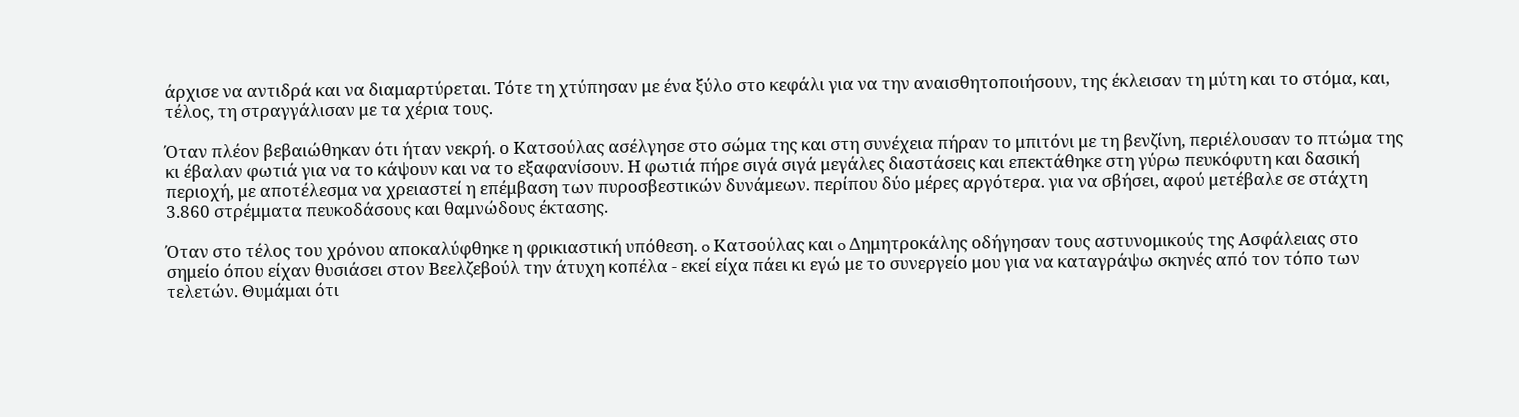άρχισε να αντιδρά και να διαμαρτύρεται. Τότε τη χτύπησαν με ένα ξύλο στο κεφάλι για να την αναισθητοποιήσουν, της έκλεισαν τη μύτη και το στόμα, και, τέλος, τη στραγγάλισαν με τα χέρια τους.

Όταν πλέον βεβαιώθηκαν ότι ήταν νεκρή. ο Κατσούλας ασέλγησε στο σώμα της και στη συνέχεια πήραν το μπιτόνι με τη βενζίνη, περιέλουσαν το πτώμα της κι έβαλαν φωτιά για να το κάψουν και να το εξαφανίσουν. Η φωτιά πήρε σιγά σιγά μεγάλες διαστάσεις και επεκτάθηκε στη γύρω πευκόφυτη και δασική περιοχή, με αποτέλεσμα να χρειαστεί η επέμβαση των πυροσβεστικών δυνάμεων. περίπου δύο μέρες αργότερα. για να σβήσει, αφού μετέβαλε σε στάχτη 3.860 στρέμματα πευκοδάσους και θαμνώδους έκτασης.

Όταν στο τέλος του χρόνου αποκαλύφθηκε η φρικιαστική υπόθεση. o Κατσούλας και o Δημητροκάλης οδήγησαν τους αστυνομικούς της Ασφάλειας στο σημείο όπου είχαν θυσιάσει στον Βεελζεβούλ την άτυχη κοπέλα - εκεί είχα πάει κι εγώ με το συνεργείο μου για να καταγράψω σκηνές από τον τόπο των τελετών. Θυμάμαι ότι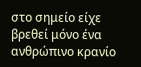στο σημείο είχε βρεθεί μόνο ένα ανθρώπινο κρανίο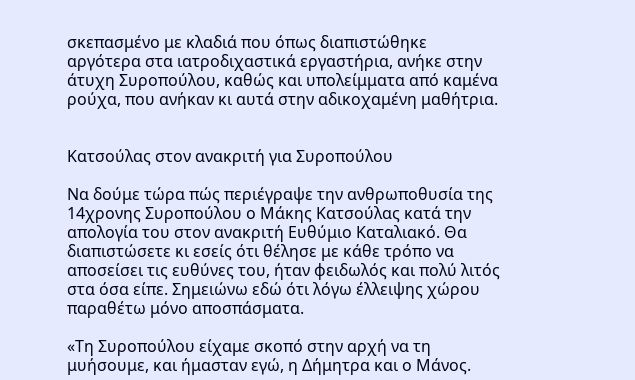σκεπασμένο με κλαδιά που όπως διαπιστώθηκε αργότερα στα ιατροδιχαστικά εργαστήρια, ανήκε στην άτυχη Συροπούλου, καθώς και υπολείμματα από καμένα ρούχα, που ανήκαν κι αυτά στην αδικοχαμένη μαθήτρια.


Κατσούλας στον ανακριτή για Συροπούλου

Να δούμε τώρα πώς περιέγραψε την ανθρωποθυσία της 14χρονης Συροπούλου ο Μάκης Κατσούλας κατά την απολογία του στον ανακριτή Ευθύμιο Καταλιακό. Θα διαπιστώσετε κι εσείς ότι θέλησε με κάθε τρόπο να αποσείσει τις ευθύνες του, ήταν φειδωλός και πολύ λιτός στα όσα είπε. Σημειώνω εδώ ότι λόγω έλλειψης χώρου παραθέτω μόνο αποσπάσματα.

«Τη Συροπούλου είχαμε σκοπό στην αρχή να τη μυήσουμε, και ήμασταν εγώ, η Δήμητρα και ο Μάνος.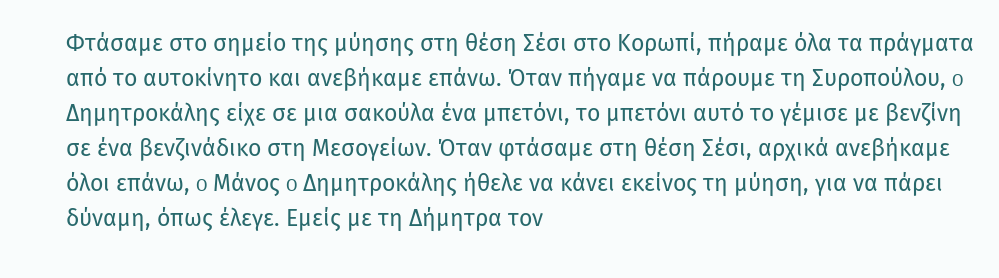Φτάσαμε στο σημείο της μύησης στη θέση Σέσι στο Κορωπί, πήραμε όλα τα πράγματα από το αυτοκίνητο και ανεβήκαμε επάνω. Όταν πήγαμε να πάρουμε τη Συροπούλου, o Δημητροκάλης είχε σε μια σακούλα ένα μπετόνι, το μπετόνι αυτό το γέμισε με βενζίνη σε ένα βενζινάδικο στη Μεσογείων. Όταν φτάσαμε στη θέση Σέσι, αρχικά ανεβήκαμε όλοι επάνω, o Μάνος o Δημητροκάλης ήθελε να κάνει εκείνος τη μύηση, για να πάρει δύναμη, όπως έλεγε. Εμείς με τη Δήμητρα τον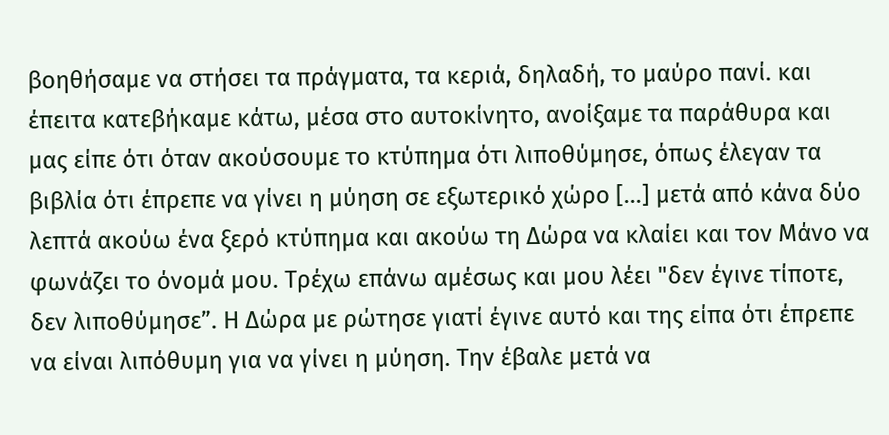βοηθήσαμε να στήσει τα πράγματα, τα κεριά, δηλαδή, το μαύρο πανί. και έπειτα κατεβήκαμε κάτω, μέσα στο αυτοκίνητο, ανοίξαμε τα παράθυρα και μας είπε ότι όταν ακούσουμε το κτύπημα ότι λιποθύμησε, όπως έλεγαν τα βιβλία ότι έπρεπε να γίνει η μύηση σε εξωτερικό χώρο [...] μετά από κάνα δύο λεπτά ακούω ένα ξερό κτύπημα και ακούω τη Δώρα να κλαίει και τον Μάνο να φωνάζει το όνομά μου. Τρέχω επάνω αμέσως και μου λέει "δεν έγινε τίποτε, δεν λιποθύμησε”. Η Δώρα με ρώτησε γιατί έγινε αυτό και της είπα ότι έπρεπε να είναι λιπόθυμη για να γίνει η μύηση. Την έβαλε μετά να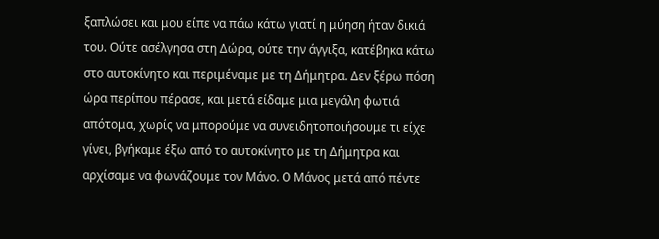ξαπλώσει και μου είπε να πάω κάτω γιατί η μύηση ήταν δικιά του. Ούτε ασέλγησα στη Δώρα, ούτε την άγγιξα, κατέβηκα κάτω στο αυτοκίνητο και περιμέναμε με τη Δήμητρα. Δεν ξέρω πόση ώρα περίπου πέρασε, και μετά είδαμε μια μεγάλη φωτιά απότομα, χωρίς να μπορούμε να συνειδητοποιήσουμε τι είχε γίνει, βγήκαμε έξω από το αυτοκίνητο με τη Δήμητρα και αρχίσαμε να φωνάζουμε τον Μάνο. O Μάνος μετά από πέντε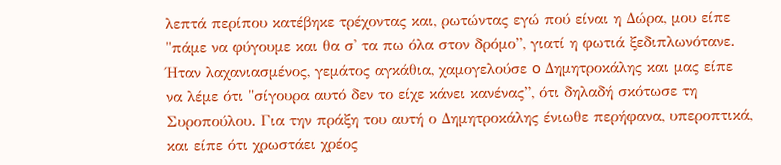λεπτά περίπου κατέβηκε τρέχοντας και, ρωτώντας εγώ πού είναι η Δώρα, μου είπε "πάμε να φύγουμε και θα σ' τα πω όλα στον δρόμο”, γιατί η φωτιά ξεδιπλωνότανε. Ήταν λαχανιασμένος, γεμάτος αγκάθια, χαμογελούσε o Δημητροκάλης και μας είπε να λέμε ότι "σίγουρα αυτό δεν το είχε κάνει κανένας”, ότι δηλαδή σκότωσε τη Συροπούλου. Για την πράξη του αυτή ο Δημητροκάλης ένιωθε περήφανα, υπεροπτικά, και είπε ότι χρωστάει χρέος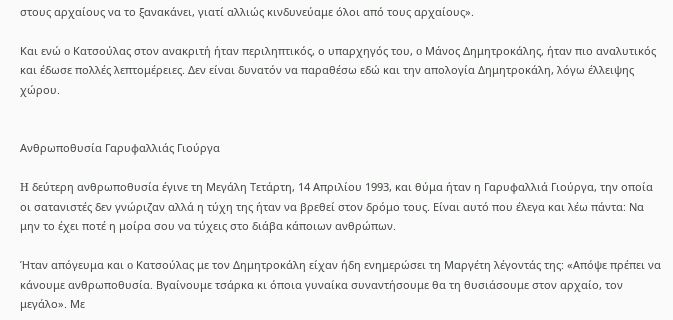στους αρχαίους να το ξανακάνει, γιατί αλλιώς κινδυνεύαμε όλοι από τους αρχαίους».

Και ενώ o Κατσούλας στον ανακριτή ήταν περιληπτικός, ο υπαρχηγός του, o Μάνος Δημητροκάλης, ήταν πιο αναλυτικός και έδωσε πολλές λεπτομέρειες. Δεν είναι δυνατόν να παραθέσω εδώ και την απολογία Δημητροκάλη, λόγω έλλειψης χώρου.


Ανθρωποθυσία Γαρυφαλλιάς Γιούργα

H δεύτερη ανθρωποθυσία έγινε τη Μεγάλη Τετάρτη, 14 Απριλίου 1993, και θύμα ήταν η Γαρυφαλλιά Γιούργα, την οποία οι σατανιστές δεν γνώριζαν αλλά η τύχη της ήταν να βρεθεί στον δρόμο τους. Είναι αυτό που έλεγα και λέω πάντα: Να μην το έχει ποτέ η μοίρα σου να τύχεις στο διάβα κάποιων ανθρώπων.

Ήταν απόγευμα και o Κατσούλας με τον Δημητροκάλη είχαν ήδη ενημερώσει τη Μαργέτη λέγοντάς της: «Απόψε πρέπει να κάνουμε ανθρωποθυσία. Βγαίνουμε τσάρκα κι όποια γυναίκα συναντήσουμε θα τη θυσιάσουμε στον αρχαίο, τον μεγάλο». Με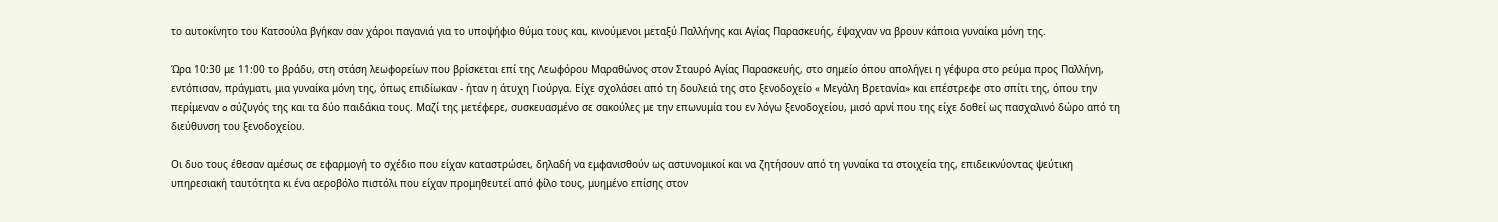το αυτοκίνητο του Κατσούλα βγήκαν σαν χάροι παγανιά για το υποψήφιο θύμα τους και, κινούμενοι μεταξύ Παλλήνης και Αγίας Παρασκευής, έψαχναν να βρουν κάποια γυναίκα μόνη της.

Ώρα 10:30 με 11:00 το βράδυ, στη στάση λεωφορείων που βρίσκεται επί της Λεωφόρου Μαραθώνος στον Σταυρό Αγίας Παρασκευής, στο σημείο όπου απολήγει η γέφυρα στο ρεύμα προς Παλλήνη, εντόπισαν, πράγματι, μια γυναίκα μόνη της, όπως επιδίωκαν - ήταν η άτυχη Γιούργα. Είχε σχολάσει από τη δουλειά της στο ξενοδοχείο « Μεγάλη Βρετανία» και επέστρεφε στο σπίτι της, όπου την περίμεναν o σύζυγός της και τα δύο παιδάκια τους. Μαζί της μετέφερε, συσκευασμένο σε σακούλες με την επωνυμία του εν λόγω ξενοδοχείου, μισό αρνί που της είχε δοθεί ως πασχαλινό δώρο από τη διεύθυνση του ξενοδοχείου.

Οι δυο τους έθεσαν αμέσως σε εφαρμογή το σχέδιο που είχαν καταστρώσει, δηλαδή να εμφανισθούν ως αστυνομικοί και να ζητήσουν από τη γυναίκα τα στοιχεία της, επιδεικνύοντας ψεύτικη υπηρεσιακή ταυτότητα κι ένα αεροβόλο πιστόλι που είχαν προμηθευτεί από φίλο τους, μυημένο επίσης στον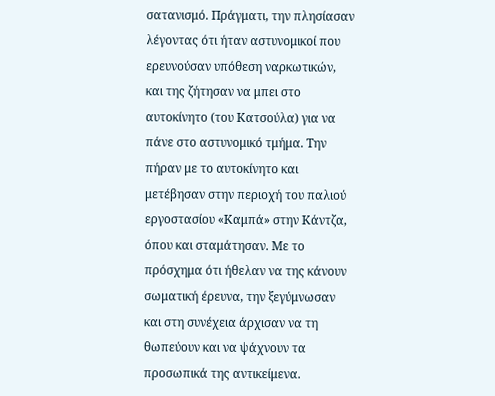σατανισμό. Πράγματι, την πλησίασαν λέγοντας ότι ήταν αστυνομικοί που ερευνούσαν υπόθεση ναρκωτικών, και της ζήτησαν να μπει στο αυτοκίνητο (του Κατσούλα) για να πάνε στο αστυνομικό τμήμα. Την πήραν με το αυτοκίνητο και μετέβησαν στην περιοχή του παλιού εργοστασίου «Καμπά» στην Κάντζα, όπου και σταμάτησαν. Με το πρόσχημα ότι ήθελαν να της κάνουν σωματική έρευνα, την ξεγύμνωσαν και στη συνέχεια άρχισαν να τη θωπεύουν και να ψάχνουν τα προσωπικά της αντικείμενα.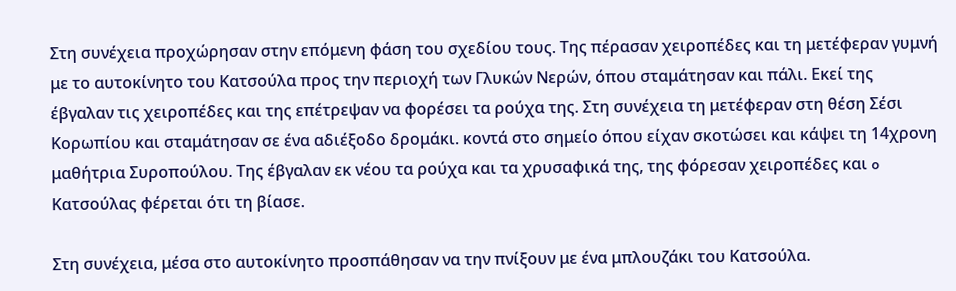Στη συνέχεια προχώρησαν στην επόμενη φάση του σχεδίου τους. Της πέρασαν χειροπέδες και τη μετέφεραν γυμνή με το αυτοκίνητο του Κατσούλα προς την περιοχή των Γλυκών Νερών, όπου σταμάτησαν και πάλι. Εκεί της έβγαλαν τις χειροπέδες και της επέτρεψαν να φορέσει τα ρούχα της. Στη συνέχεια τη μετέφεραν στη θέση Σέσι Κορωπίου και σταμάτησαν σε ένα αδιέξοδο δρομάκι. κοντά στο σημείο όπου είχαν σκοτώσει και κάψει τη 14χρονη μαθήτρια Συροπούλου. Της έβγαλαν εκ νέου τα ρούχα και τα χρυσαφικά της, της φόρεσαν χειροπέδες και o Κατσούλας φέρεται ότι τη βίασε.

Στη συνέχεια, μέσα στο αυτοκίνητο προσπάθησαν να την πνίξουν με ένα μπλουζάκι του Κατσούλα.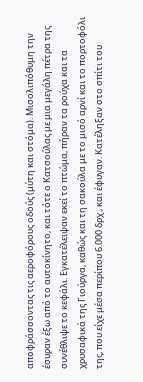αποφράσσοντας τις αεροφόρους οδούς (μύτη και στόμα). Μισολιπόθυμη την έσυραν έξω από το αυτοκίνητο, και τότε ο Κατσούλας με μια μεγάλη πέτρα της συνέθλιψε το κεφάλι. Εγκατέλειψαν εκεί το πτώμα, πήραν τα ρούχα και τα χρυσαφικά της Γιούργα, καθώς και τη σακούλα με το μισό αρνί και το πορτοφόλι της, που είχε μέσα περίπου 6.000 δρχ., και έφυγαν. Κατέληξαν στο σπίτι του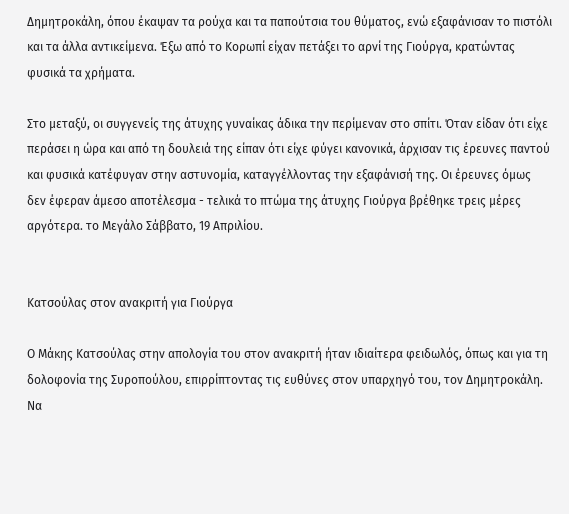Δημητροκάλη, όπου έκαψαν τα ρούχα και τα παπούτσια του θύματος, ενώ εξαφάνισαν το πιστόλι και τα άλλα αντικείμενα. Έξω από το Κορωπί είχαν πετάξει το αρνί της Γιούργα, κρατώντας φυσικά τα χρήματα.

Στο μεταξύ, οι συγγενείς της άτυχης γυναίκας άδικα την περίμεναν στο σπίτι. Όταν είδαν ότι είχε περάσει η ώρα και από τη δουλειά της είπαν ότι είχε φύγει κανονικά, άρχισαν τις έρευνες παντού και φυσικά κατέφυγαν στην αστυνομία, καταγγέλλοντας την εξαφάνισή της. Οι έρευνες όμως δεν έφεραν άμεσο αποτέλεσμα - τελικά το πτώμα της άτυχης Γιούργα βρέθηκε τρεις μέρες αργότερα. το Μεγάλο Σάββατο, 19 Απριλίου.


Κατσούλας στον ανακριτή για Γιούργα

Ο Μάκης Κατσούλας στην απολογία του στον ανακριτή ήταν ιδιαίτερα φειδωλός, όπως και για τη δολοφονία της Συροπούλου, επιρρίπτοντας τις ευθύνες στον υπαρχηγό του, τον Δημητροκάλη. Να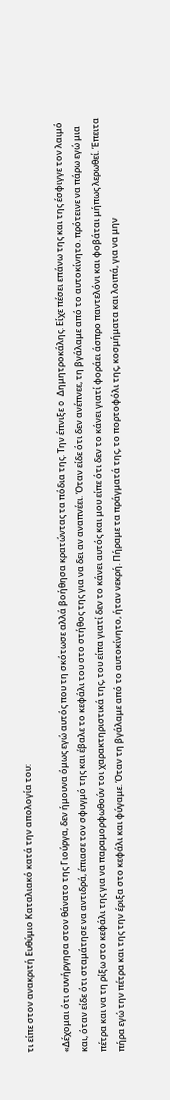τι είπε στον ανακριτή Ευθύμιο Καταλιακό κατά την απολογία του:

«Δέχομαι ότι συνήργησα στον θάνατο της Γιούργα, δεν ήμουνα όμως εγώ αυτός που τη σκότωσε αλλά βοήθησα κρατώντας τα πόδια της. Την έπνιξε o Δημητροκάλης. Είχε πέσει επάνω της και της έσφιγγε τον λαιμό και, όταν είδε ότι σταμάτησε να αντιδρά, έπιασε τον σφυγμό της και έβαλε το κεφάλι του στο στήθος της για να δει αν αναπνέει. Όταν είδε ότι δεν ανέπνεε, τη βγάλαμε από το αυτοκίνητο. πρότεινε να πάρω εγώ μια πέτρα και να τη ρίξω στο κεφάλι της για να παραμορφωθούν τοι χαρακτηριστικά της, του είπα γιατί δεν το κάνει αυτός και μου είπε ότι δεν το κάνει γιατί φοράει άσπρο παντελόνι και φοβάται μήπως λερωθεί. Έπειτα πήρα εγώ την πέτρα και της την έριξα στο κεφάλι και φύγαμε. Όταν τη βγάλαμε από το αυτοκίνητο, ήταν νεκρή. Πήραμε τα πράγματά της, το πορτοφόλι της, κοσμήματα και λοιπά, για να μην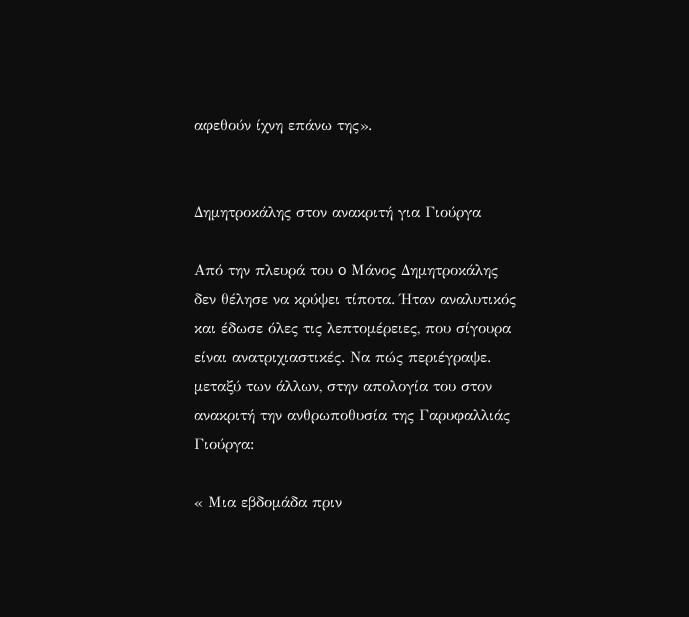αφεθούν ίχνη επάνω της».


Δημητροκάλης στον ανακριτή για Γιούργα

Από την πλευρά του o Μάνος Δημητροκάλης δεν θέλησε να κρύψει τίποτα. Ήταν αναλυτικός και έδωσε όλες τις λεπτομέρειες, που σίγουρα είναι ανατριχιαστικές. Να πώς περιέγραψε. μεταξύ των άλλων, στην απολογία του στον ανακριτή την ανθρωποθυσία της Γαρυφαλλιάς Γιούργα:

« Μια εβδομάδα πριν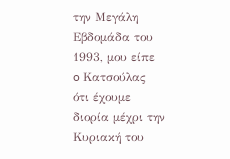την Μεγάλη Εβδομάδα του 1993, μου είπε o Κατσούλας ότι έχουμε διορία μέχρι την Κυριακή του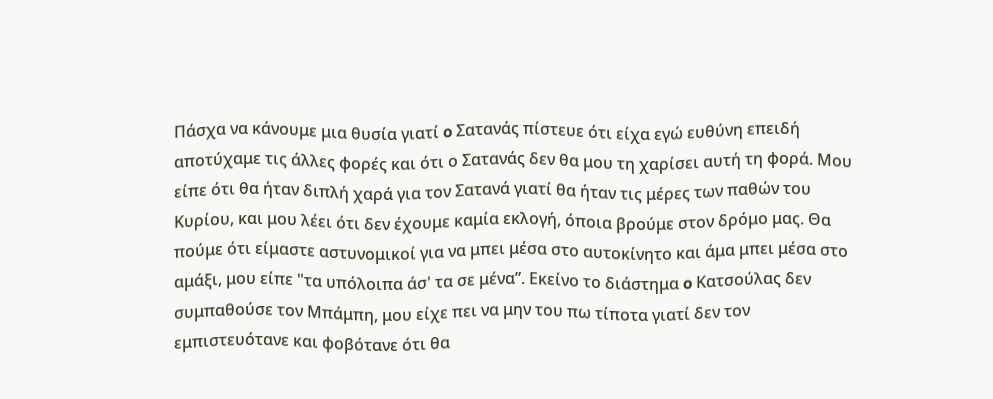Πάσχα να κάνουμε μια θυσία γιατί o Σατανάς πίστευε ότι είχα εγώ ευθύνη επειδή αποτύχαμε τις άλλες φορές και ότι ο Σατανάς δεν θα μου τη χαρίσει αυτή τη φορά. Μου είπε ότι θα ήταν διπλή χαρά για τον Σατανά γιατί θα ήταν τις μέρες των παθών του Κυρίου, και μου λέει ότι δεν έχουμε καμία εκλογή, όποια βρούμε στον δρόμο μας. Θα πούμε ότι είμαστε αστυνομικοί για να μπει μέσα στο αυτοκίνητο και άμα μπει μέσα στο αμάξι, μου είπε "τα υπόλοιπα άσ' τα σε μένα”. Εκείνο το διάστημα o Κατσούλας δεν συμπαθούσε τον Μπάμπη, μου είχε πει να μην του πω τίποτα γιατί δεν τον εμπιστευότανε και φοβότανε ότι θα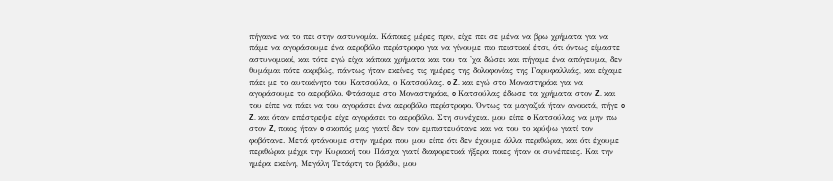πήγαινε να το πει στην αστυνομία. Κάποιες μέρες πριν, είχε πει σε μένα να βρω χρήματα για να πάμε να αγοράσουμε ένα αεροβόλο περίστροφο για να γίνουμε πιο πειστικοί έτσι, ότι όντως είμαστε αστυνομικοί, και τότε εγώ είχα κάποια χρήματα και του τα 'χα δώσει και πήγαμε ένα απόγευμα, δεν θυμάμαι πότε ακριβώς, πάντως ήταν εκείνες τις ημέρες της δολοφονίας της Γαρυφαλλιάς, και είχαμε πάει με το αυτοκίνητο του Κατσούλα, ο Κατσούλας. o Z. και εγώ στο Μοναστηράκι για να αγοράσουμε το αεροβόλο. Φτάσαμε στο Μοναστηράκι, o Κατσούλας έδωσε τα χρήματα στον Z. και του είπε να πάει να του αγοράσει ένα αεροβόλο περίστροφο. Όντως τα μαγαζιά ήταν ανοικτά, πήγε o Z. και όταν επέστρεψε είχε αγοράσει το αεροβόλο. Στη συνέχεια. μου είπε o Κατσούλας να μην πω στον Z, ποιος ήταν o σκοπός μας γιατί δεν τον εμπιστευότανε και να του το κρύψω γιατί τον φοβότανε. Μετά φτάνουμε στην ημέρα που μου είπε ότι δεν έχουμε άλλα περιθώρια, και ότι έχουμε περιθώρια μέχρι την Κυριακή του Πάσχα γιατί διαφορετικά ήξερα ποιες ήταν οι συνέπειες. Και την ημέρα εκείνη, Μεγάλη Τετάρτη το βράδυ, μου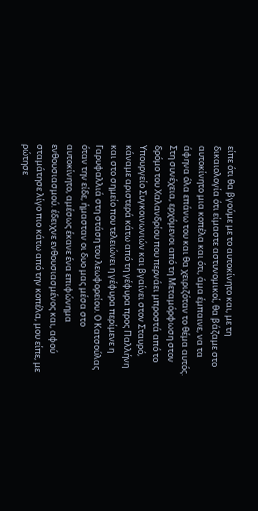είπε ότι θα βγούμε με το αυτοκίνητο και, με τη δικαιολογία ότι είμαστε αστυνομικοί, θα βάζαμε στο αυτοκίνητο μια κοπέλα και ότι, άμα έμπαινε, να τα άφηνα όλα επάνω του και θα χειριζόταν το θέμα αυτός. Στη συνέχεια, ερχόμενοι από τη Μεταμόρφωση στον δρόμο του Χαλανδρίου που περνάει μπροστά από το Υπουργείο Συγκοινωνιών και βγαίνει στον Σταυρό, κάναμε αριστερά κάτω από τη γέφυρα προς Παλλήνη και στο σημείο που τελειώνει η γέφυρα περίμενε η Γαρυφαλλιά στη στάση του λεωφορείου. O Κατσούλας όταν την είδε, ήμασταν οι δυο μας μέσα στο αυτοκίνητο, αμέσως έκανε ένα επιφώνημα ενθουσιασμού. έδειχνε ενθουσιασμένος και, αφού σταμάτησε λίγο πιο κάτω από την κοπέλα, μου είπε, με ρώτησε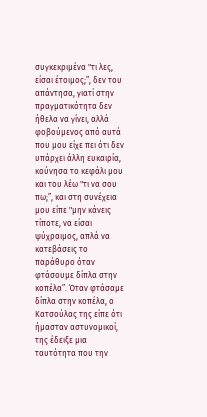συγκεκριμένα "τι λες, είσαι έτοιμος;”, δεν του απάντησα, γιατί στην πραγματικότητα δεν ήθελα να γίνει, αλλά φοβούμενος από αυτά που μου είχε πει ότι δεν υπάρχει άλλη ευκαιρία, κούνησα το κεφάλι μου και του λέω "τι να σου πω;”, και στη συνέχεια μου είπε "μην κάνεις τίποτε, να είσαι ψύχραιμος, απλά να κατεβάσεις το παράθυρο όταν φτάσουμε δίπλα στην κοπέλα”. Όταν φτάσαμε δίπλα στην κοπέλα, ο Κατσούλας της είπε ότι ήμασταν αστυνομικοί, της έδειξε μια ταυτότητα που την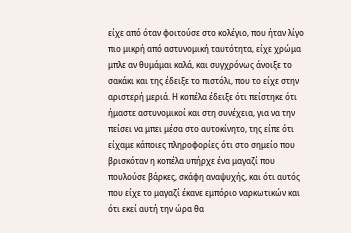είχε από όταν φοιτούσε στο κολέγιο, που ήταν λίγο πιο μικρή από αστυνομική ταυτότητα, είχε χρώμα μπλε αν θυμάμαι καλά, και συγχρόνως άνοιξε το σακάκι και της έδειξε το πιστόλι, που το είχε στην αριστερή μεριά. Η κοπέλα έδειξε ότι πείστηκε ότι ήμαστε αστυνομικοί και στη συνέχεια, για να την πείσει να μπει μέσα στο αυτοκίνητο, της είπε ότι είχαμε κάποιες πληροφορίες ότι στο σημείο που βρισκόταν η κοπέλα υπήρχε ένα μαγαζί που πουλούσε βάρκες, σκάφη αναψυχής, και ότι αυτός που είχε το μαγαζί έκανε εμπόριο ναρκωτικών και ότι εκεί αυτή την ώρα θα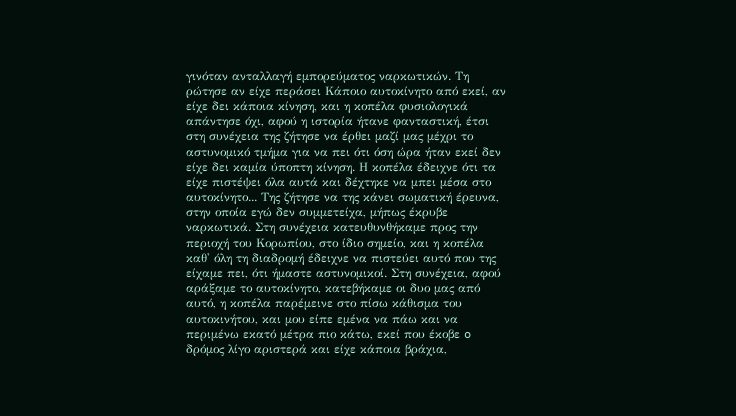γινόταν ανταλλαγή εμπορεύματος ναρκωτικών. Τη ρώτησε αν είχε περάσει Κάποιο αυτοκίνητο από εκεί, αν είχε δει κάποια κίνηση, και η κοπέλα φυσιολογικά απάντησε όχι, αφού η ιστορία ήτανε φανταστική, έτσι στη συνέχεια της ζήτησε να έρθει μαζί μας μέχρι το αστυνομικό τμήμα για να πει ότι όση ώρα ήταν εκεί δεν είχε δει καμία ύποπτη κίνηση. Η κοπέλα έδειχνε ότι τα είχε πιστέψει όλα αυτά και δέχτηκε να μπει μέσα στο αυτοκίνητο... Της ζήτησε να της κάνει σωματική έρευνα, στην οποία εγώ δεν συμμετείχα, μήπως έκρυβε ναρκωτικά. Στη συνέχεια κατευθυνθήκαμε προς την περιοχή του Κορωπίου, στο ίδιο σημείο, και η κοπέλα καθ' όλη τη διαδρομή έδειχνε να πιστεύει αυτό που της είχαμε πει, ότι ήμαστε αστυνομικοί. Στη συνέχεια, αφού αράξαμε το αυτοκίνητο, κατεβήκαμε οι δυο μας από αυτό, η κοπέλα παρέμεινε στο πίσω κάθισμα του αυτοκινήτου, και μου είπε εμένα να πάω και να περιμένω εκατό μέτρα πιο κάτω, εκεί που έκοβε o δρόμος λίγο αριστερά και είχε κάποια βράχια,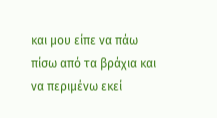και μου είπε να πάω πίσω από τα βράχια και να περιμένω εκεί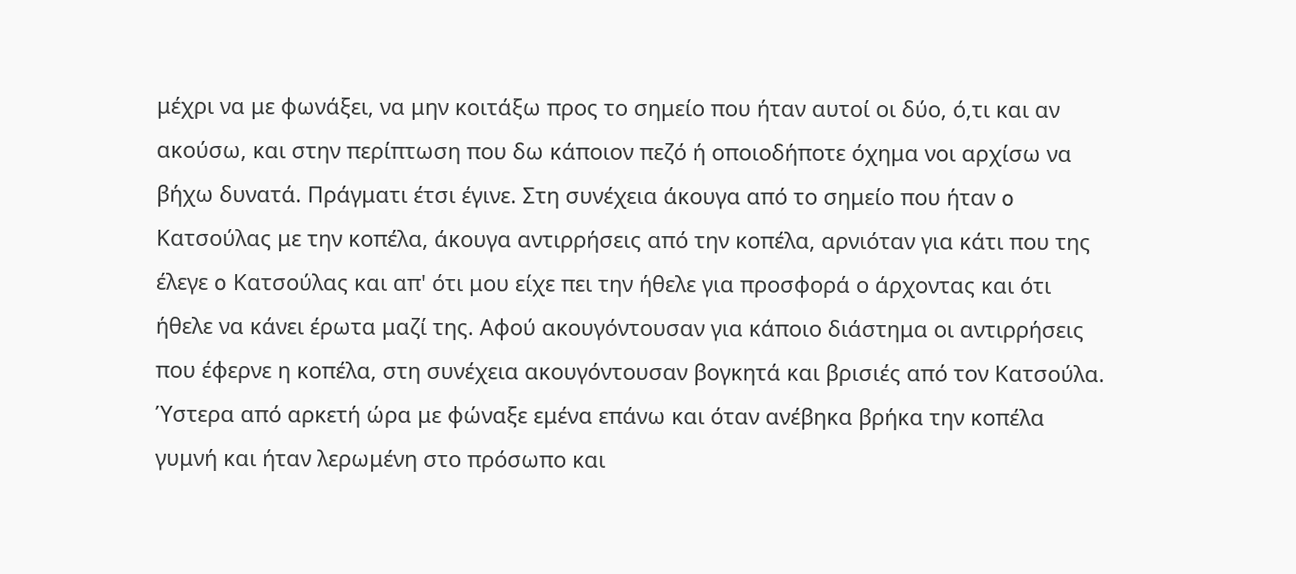μέχρι να με φωνάξει, να μην κοιτάξω προς το σημείο που ήταν αυτοί οι δύο, ό,τι και αν ακούσω, και στην περίπτωση που δω κάποιον πεζό ή οποιοδήποτε όχημα νοι αρχίσω να βήχω δυνατά. Πράγματι έτσι έγινε. Στη συνέχεια άκουγα από το σημείο που ήταν o Κατσούλας με την κοπέλα, άκουγα αντιρρήσεις από την κοπέλα, αρνιόταν για κάτι που της έλεγε o Κατσούλας και απ' ότι μου είχε πει την ήθελε για προσφορά ο άρχοντας και ότι ήθελε να κάνει έρωτα μαζί της. Αφού ακουγόντουσαν για κάποιο διάστημα οι αντιρρήσεις που έφερνε η κοπέλα, στη συνέχεια ακουγόντουσαν βογκητά και βρισιές από τον Κατσούλα. Ύστερα από αρκετή ώρα με φώναξε εμένα επάνω και όταν ανέβηκα βρήκα την κοπέλα γυμνή και ήταν λερωμένη στο πρόσωπο και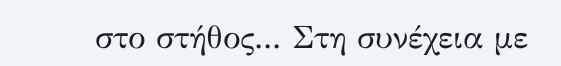στο στήθος... Στη συνέχεια με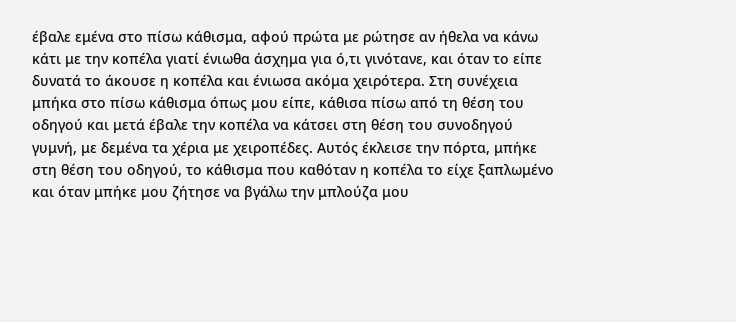έβαλε εμένα στο πίσω κάθισμα, αφού πρώτα με ρώτησε αν ήθελα να κάνω κάτι με την κοπέλα γιατί ένιωθα άσχημα για ό,τι γινότανε, και όταν το είπε δυνατά το άκουσε η κοπέλα και ένιωσα ακόμα χειρότερα. Στη συνέχεια μπήκα στο πίσω κάθισμα όπως μου είπε, κάθισα πίσω από τη θέση του οδηγού και μετά έβαλε την κοπέλα να κάτσει στη θέση του συνοδηγού γυμνή, με δεμένα τα χέρια με χειροπέδες. Αυτός έκλεισε την πόρτα, μπήκε στη θέση του οδηγού, το κάθισμα που καθόταν η κοπέλα το είχε ξαπλωμένο και όταν μπήκε μου ζήτησε να βγάλω την μπλούζα μου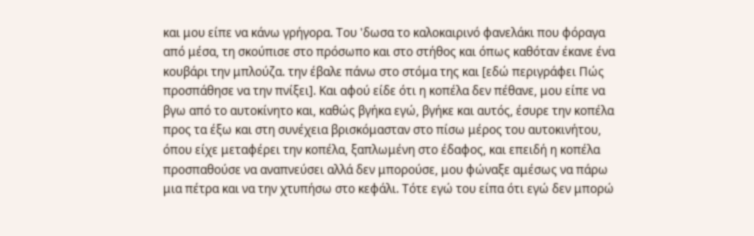και μου είπε να κάνω γρήγορα. Του 'δωσα το καλοκαιρινό φανελάκι που φόραγα από μέσα, τη σκούπισε στο πρόσωπο και στο στήθος και όπως καθόταν έκανε ένα κουβάρι την μπλούζα. την έβαλε πάνω στο στόμα της και [εδώ περιγράφει Πώς προσπάθησε να την πνίξει]. Και αφού είδε ότι η κοπέλα δεν πέθανε, μου είπε να βγω από το αυτοκίνητο και, καθώς βγήκα εγώ, βγήκε και αυτός, έσυρε την κοπέλα προς τα έξω και στη συνέχεια βρισκόμασταν στο πίσω μέρος του αυτοκινήτου, όπου είχε μεταφέρει την κοπέλα, ξαπλωμένη στο έδαφος, και επειδή η κοπέλα προσπαθούσε να αναπνεύσει αλλά δεν μπορούσε, μου φώναξε αμέσως να πάρω μια πέτρα και να την χτυπήσω στο κεφάλι. Τότε εγώ του είπα ότι εγώ δεν μπορώ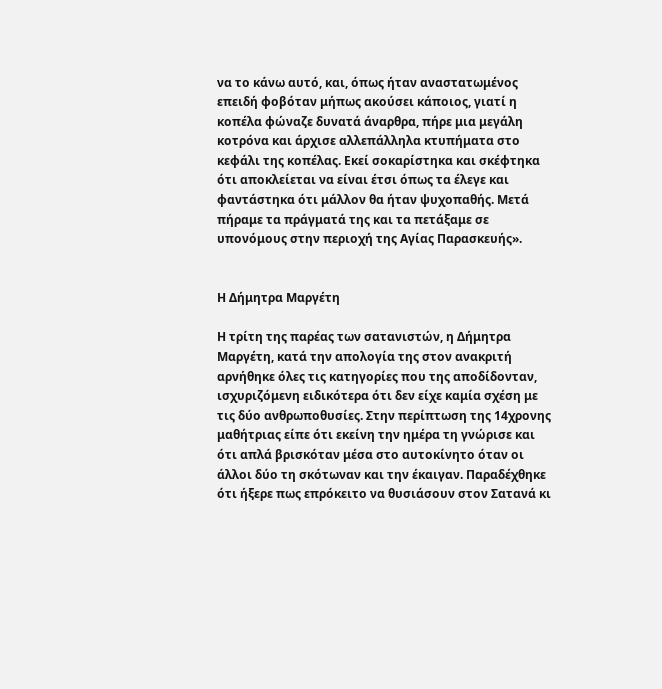να το κάνω αυτό, και, όπως ήταν αναστατωμένος επειδή φοβόταν μήπως ακούσει κάποιος, γιατί η κοπέλα φώναζε δυνατά άναρθρα, πήρε μια μεγάλη κοτρόνα και άρχισε αλλεπάλληλα κτυπήματα στο κεφάλι της κοπέλας. Εκεί σοκαρίστηκα και σκέφτηκα ότι αποκλείεται να είναι έτσι όπως τα έλεγε και φαντάστηκα ότι μάλλον θα ήταν ψυχοπαθής. Μετά πήραμε τα πράγματά της και τα πετάξαμε σε υπονόμους στην περιοχή της Αγίας Παρασκευής».


Η Δήμητρα Μαργέτη

Η τρίτη της παρέας των σατανιστών, η Δήμητρα Μαργέτη, κατά την απολογία της στον ανακριτή αρνήθηκε όλες τις κατηγορίες που της αποδίδονταν, ισχυριζόμενη ειδικότερα ότι δεν είχε καμία σχέση με τις δύο ανθρωποθυσίες. Στην περίπτωση της 14χρονης μαθήτριας είπε ότι εκείνη την ημέρα τη γνώρισε και ότι απλά βρισκόταν μέσα στο αυτοκίνητο όταν οι άλλοι δύο τη σκότωναν και την έκαιγαν. Παραδέχθηκε ότι ήξερε πως επρόκειτο να θυσιάσουν στον Σατανά κι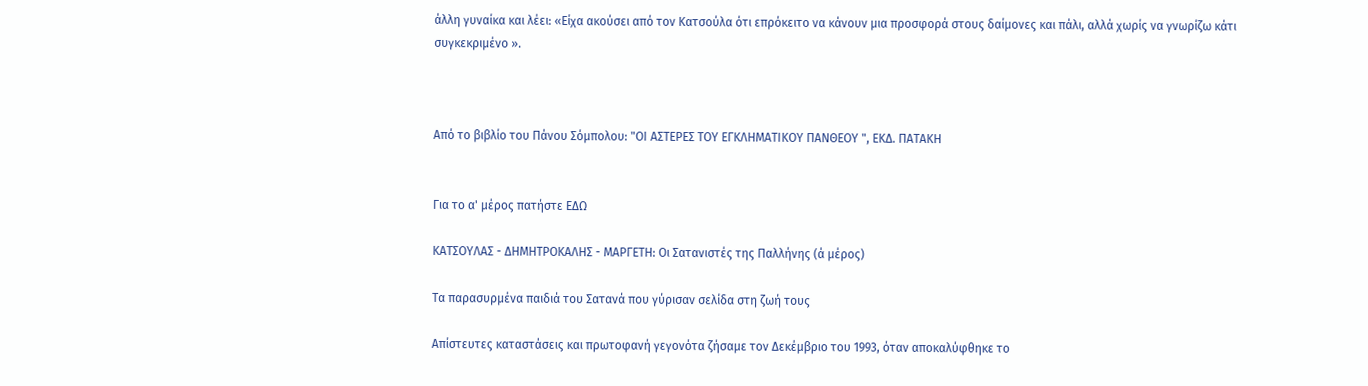άλλη γυναίκα και λέει: «Είχα ακούσει από τον Κατσούλα ότι επρόκειτο να κάνουν μια προσφορά στους δαίμονες και πάλι, αλλά χωρίς να γνωρίζω κάτι συγκεκριμένο ».



Από το βιβλίο του Πάνου Σόμπολου: "ΟΙ ΑΣΤΕΡΕΣ ΤΟΥ ΕΓΚΛΗΜΑΤΙΚΟΥ ΠΑΝΘΕΟΥ ", ΕΚΔ. ΠΑΤΑΚΗ


Για το α' μέρος πατήστε ΕΔΩ

ΚΑΤΣΟΥΛΑΣ - ΔΗΜΗΤΡΟΚΑΛΗΣ - ΜΑΡΓΕΤΗ: Οι Σατανιστές της Παλλήνης (ά μέρος)

Τα παρασυρμένα παιδιά του Σατανά που γύρισαν σελίδα στη ζωή τους

Απίστευτες καταστάσεις και πρωτοφανή γεγονότα ζήσαμε τον Δεκέμβριο του 1993, όταν αποκαλύφθηκε το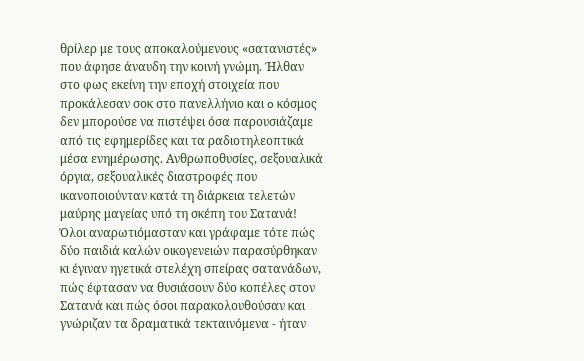θρίλερ με τους αποκαλούμενους «σατανιστές» που άφησε άναυδη την κοινή γνώμη. Ήλθαν στο φως εκείνη την εποχή στοιχεία που προκάλεσαν σοκ στο πανελλήνιο και o κόσμος δεν μπορούσε να πιστέψει όσα παρουσιάζαμε από τις εφημερίδες και τα ραδιοτηλεοπτικά μέσα ενημέρωσης. Ανθρωποθυσίες, σεξουαλικά όργια, σεξουαλικές διαστροφές που ικανοποιούνταν κατά τη διάρκεια τελετών μαύρης μαγείας υπό τη σκέπη του Σατανά! Όλοι αναρωτιόμασταν και γράφαμε τότε πώς δύο παιδιά καλών οικογενειών παρασύρθηκαν κι έγιναν ηγετικά στελέχη σπείρας σατανάδων, πώς έφτασαν να θυσιάσουν δύο κοπέλες στον Σατανά και πώς όσοι παρακολουθούσαν και γνώριζαν τα δραματικά τεκταινόμενα - ήταν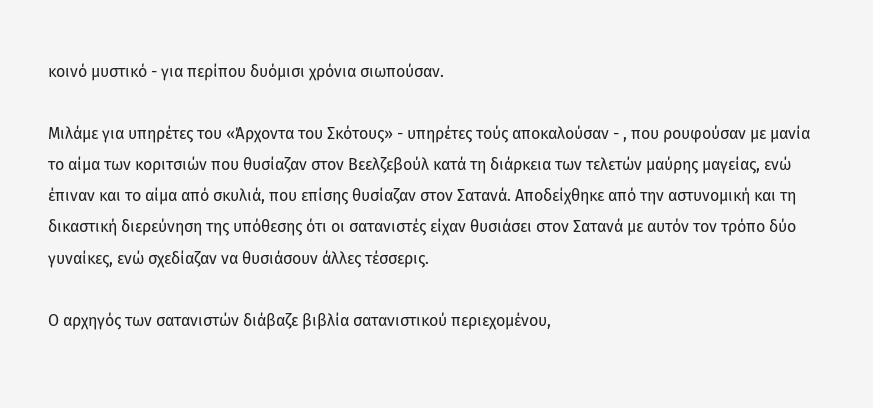κοινό μυστικό - για περίπου δυόμισι χρόνια σιωπούσαν.

Μιλάμε για υπηρέτες του «Άρχοντα του Σκότους» - υπηρέτες τούς αποκαλούσαν - , που ρουφούσαν με μανία το αίμα των κοριτσιών που θυσίαζαν στον Βεελζεβούλ κατά τη διάρκεια των τελετών μαύρης μαγείας, ενώ έπιναν και το αίμα από σκυλιά, που επίσης θυσίαζαν στον Σατανά. Αποδείχθηκε από την αστυνομική και τη δικαστική διερεύνηση της υπόθεσης ότι οι σατανιστές είχαν θυσιάσει στον Σατανά με αυτόν τον τρόπο δύο γυναίκες, ενώ σχεδίαζαν να θυσιάσουν άλλες τέσσερις.

O αρχηγός των σατανιστών διάβαζε βιβλία σατανιστικού περιεχομένου,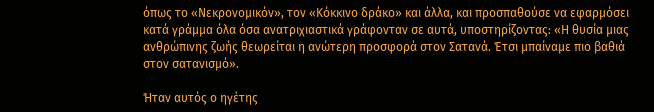όπως το «Νεκρονομικόν», τον «Κόκκινο δράκο» και άλλα, και προσπαθούσε να εφαρμόσει κατά γράμμα όλα όσα ανατριχιαστικά γράφονταν σε αυτά, υποστηρίζοντας: «Η θυσία μιας ανθρώπινης ζωής θεωρείται η ανώτερη προσφορά στον Σατανά. Έτσι μπαίναμε πιο βαθιά στον σατανισμό».

Ήταν αυτός ο ηγέτης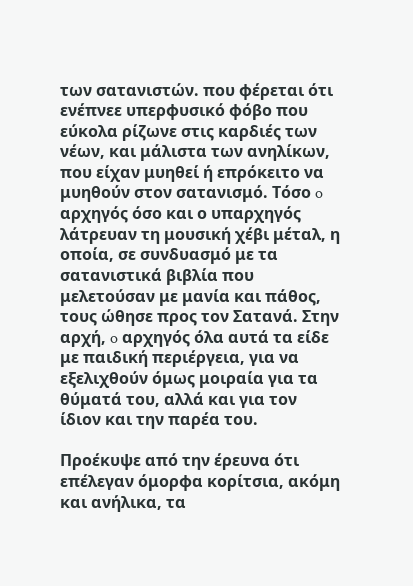των σατανιστών. που φέρεται ότι ενέπνεε υπερφυσικό φόβο που εύκολα ρίζωνε στις καρδιές των νέων, και μάλιστα των ανηλίκων, που είχαν μυηθεί ή επρόκειτο να μυηθούν στον σατανισμό. Τόσο o αρχηγός όσο και ο υπαρχηγός λάτρευαν τη μουσική χέβι μέταλ, η οποία, σε συνδυασμό με τα σατανιστικά βιβλία που μελετούσαν με μανία και πάθος, τους ώθησε προς τον Σατανά. Στην αρχή, o αρχηγός όλα αυτά τα είδε με παιδική περιέργεια, για να εξελιχθούν όμως μοιραία για τα θύματά του, αλλά και για τον ίδιον και την παρέα του.

Προέκυψε από την έρευνα ότι επέλεγαν όμορφα κορίτσια, ακόμη και ανήλικα, τα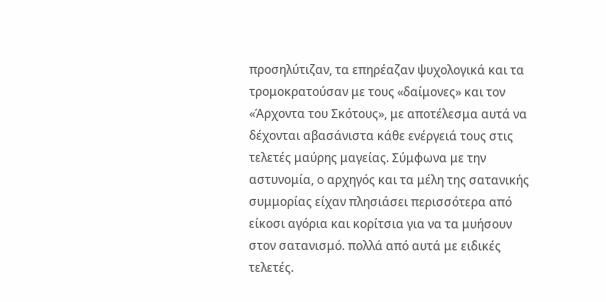προσηλύτιζαν, τα επηρέαζαν ψυχολογικά και τα τρομοκρατούσαν με τους «δαίμονες» και τον «Άρχοντα του Σκότους», με αποτέλεσμα αυτά να δέχονται αβασάνιστα κάθε ενέργειά τους στις τελετές μαύρης μαγείας. Σύμφωνα με την αστυνομία, o αρχηγός και τα μέλη της σατανικής συμμορίας είχαν πλησιάσει περισσότερα από είκοσι αγόρια και κορίτσια για να τα μυήσουν στον σατανισμό. πολλά από αυτά με ειδικές τελετές.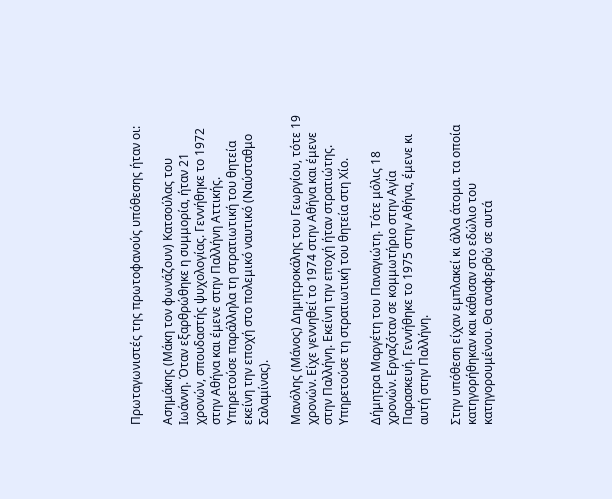Πρωταγωνιστές της πρωτοφανούς υπόθεσης ήταν οι:

Ασημάκης (Μάκη τον φωνάζουν) Κατσούλας του Ιωάννη. Όταν εξαρθρώθηκε η συμμορία, ήταν 21 χρονών, σπουδαστής ψυχολογίας. Γεννήθηκε το 1972 στην Αθήνα και έμενε στην Παλλήνη Αττικής. Υπηρετούσε παράλληλα τη στρατιωτική του θητεία εκείνη την εποχή στο πολεμικό ναυτικό (Ναύσταθμο Σαλαμίνας).

Μανόλης (Μάνος) Δημητροκάλης του Γεωργίου, τότε 19 χρονών. Είχε γεννηθεί το 1974 στην Αθήνα και έμενε στην Παλλήνη. Εκείνη την εποχή ήταν στρατιώτης. Υπηρετούσε τη στρατιωτική του θητεία στη Χίο.

Δήμητρα Μαργέτη του Παναγιώτη. Τότε μόλις 18 χρονών. Εργαζόταν σε κομμωτήριο στην Αγία Παρασκευή. Γεννήθηκε το 1975 στην Αθήνα, έμενε κι αυτή στην Παλλήνη.

Στην υπόθεση είχαν εμπλακεί κι άλλα άτομα. τα οποία κατηγορήθηκαν και κάθισαν στο εδώλιο του κατηγορουμένου. Θα αναφερθώ σε αυτά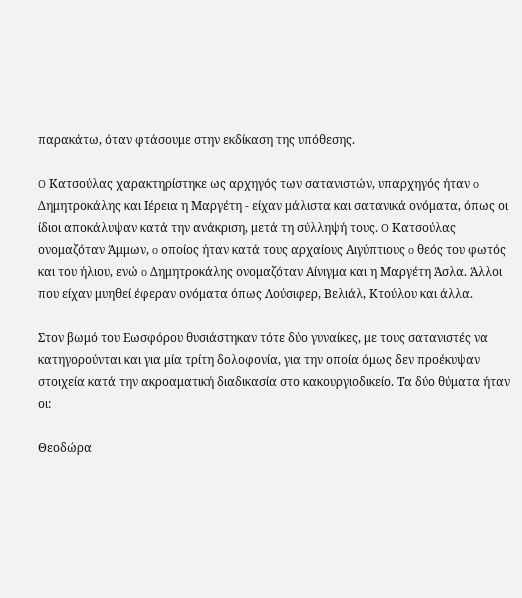παρακάτω, όταν φτάσουμε στην εκδίκαση της υπόθεσης.

O Κατσούλας χαρακτηρίστηκε ως αρχηγός των σατανιστών, υπαρχηγός ήταν o Δημητροκάλης και Ιέρεια η Μαργέτη - είχαν μάλιστα και σατανικά ονόματα, όπως οι ίδιοι αποκάλυψαν κατά την ανάκριση, μετά τη σύλληψή τους. O Κατσούλας ονομαζόταν Άμμων, o οποίος ήταν κατά τους αρχαίους Αιγύπτιους o θεός του φωτός και του ήλιου, ενώ o Δημητροκάλης ονομαζόταν Αίνιγμα και η Μαργέτη Άσλα. Άλλοι που είχαν μυηθεί έφεραν ονόματα όπως Λούσιφερ, Βελιάλ, Κτούλου και άλλα.

Στον βωμό του Εωσφόρου θυσιάστηκαν τότε δύο γυναίκες, με τους σατανιστές να κατηγορούνται και για μία τρίτη δολοφονία, για την οποία όμως δεν προέκυψαν στοιχεία κατά την ακροαματική διαδικασία στο κακουργιοδικείο. Τα δύο θύματα ήταν οι:

Θεοδώρα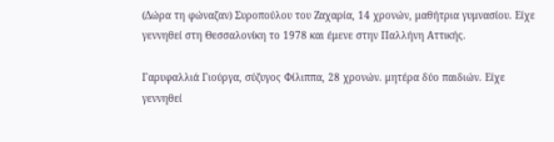(Δώρα τη φώναζαν) Συροπούλου του Ζαχαρία, 14 χρονών, μαθήτρια γυμνασίου. Είχε γεννηθεί στη Θεσσαλονίκη το 1978 και έμενε στην Παλλήνη Αττικής.

Γαρυφαλλιά Γιούργα, σύζυγος Φίλιππα, 28 χρονών. μητέρα δύο παιδιών. Είχε γεννηθεί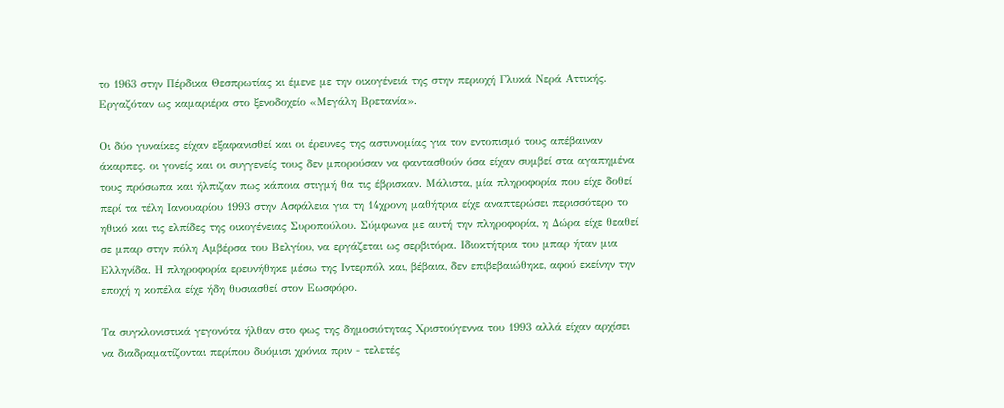το 1963 στην Πέρδικα Θεσπρωτίας κι έμενε με την οικογένειά της στην περιοχή Γλυκά Νερά Αττικής. Εργαζόταν ως καμαριέρα στο ξενοδοχείο «Μεγάλη Βρετανία».

Οι δύο γυναίκες είχαν εξαφανισθεί και οι έρευνες της αστυνομίας για τον εντοπισμό τους απέβαιναν άκαρπες. οι γονείς και οι συγγενείς τους δεν μπορούσαν να φαντασθούν όσα είχαν συμβεί στα αγαπημένα τους πρόσωπα και ήλπιζαν πως κάποια στιγμή θα τις έβρισκαν. Μάλιστα, μία πληροφορία που είχε δοθεί περί τα τέλη Ιανουαρίου 1993 στην Ασφάλεια για τη 14χρονη μαθήτρια είχε αναπτερώσει περισσότερο το ηθικό και τις ελπίδες της οικογένειας Συροπούλου. Σύμφωνα με αυτή την πληροφορία, η Δώρα είχε θεαθεί σε μπαρ στην πόλη Αμβέρσα του Βελγίου, να εργάζεται ως σερβιτόρα. Ιδιοκτήτρια του μπαρ ήταν μια Ελληνίδα. Η πληροφορία ερευνήθηκε μέσω της Ιντερπόλ και, βέβαια, δεν επιβεβαιώθηκε, αφού εκείνην την εποχή η κοπέλα είχε ήδη θυσιασθεί στον Εωσφόρο.

Τα συγκλονιστικά γεγονότα ήλθαν στο φως της δημοσιότητας Χριστούγεννα του 1993 αλλά είχαν αρχίσει να διαδραματίζονται περίπου δυόμισι χρόνια πριν - τελετές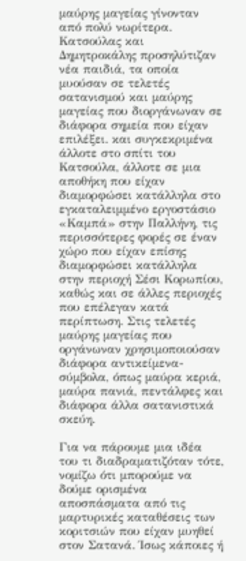μαύρης μαγείας γίνονταν από πολύ νωρίτερα. Κατσούλας και Δημητροκάλης προσηλύτιζαν νέα παιδιά, τα οποία μυούσαν σε τελετές σατανισμού και μαύρης μαγείας που διοργάνωναν σε διάφορα σημεία που είχαν επιλέξει. και συγκεκριμένα άλλοτε στο σπίτι του Κατσούλα, άλλοτε σε μια αποθήκη που είχαν διαμορφώσει κατάλληλα στο εγκαταλειμμένο εργοστάσιο «Καμπά» στην Παλλήνη, τις περισσότερες φορές σε έναν χώρο που είχαν επίσης διαμορφώσει κατάλληλα στην περιοχή Σέσι Κορωπίου, καθώς και σε άλλες περιοχές που επέλεγαν κατά περίπτωση. Στις τελετές μαύρης μαγείας που οργάνωναν χρησιμοποιούσαν διάφορα αντικείμενα-σύμβολα, όπως μαύρα κεριά, μαύρα πανιά, πεντάλφες και διάφορα άλλα σατανιστικά σκεύη.

Για να πάρουμε μια ιδέα του τι διαδραματιζόταν τότε, νομίζω ότι μπορούμε να δούμε ορισμένα αποσπάσματα από τις μαρτυρικές καταθέσεις των κοριτσιών που είχαν μυηθεί στον Σατανά. Ίσως κάποιες ή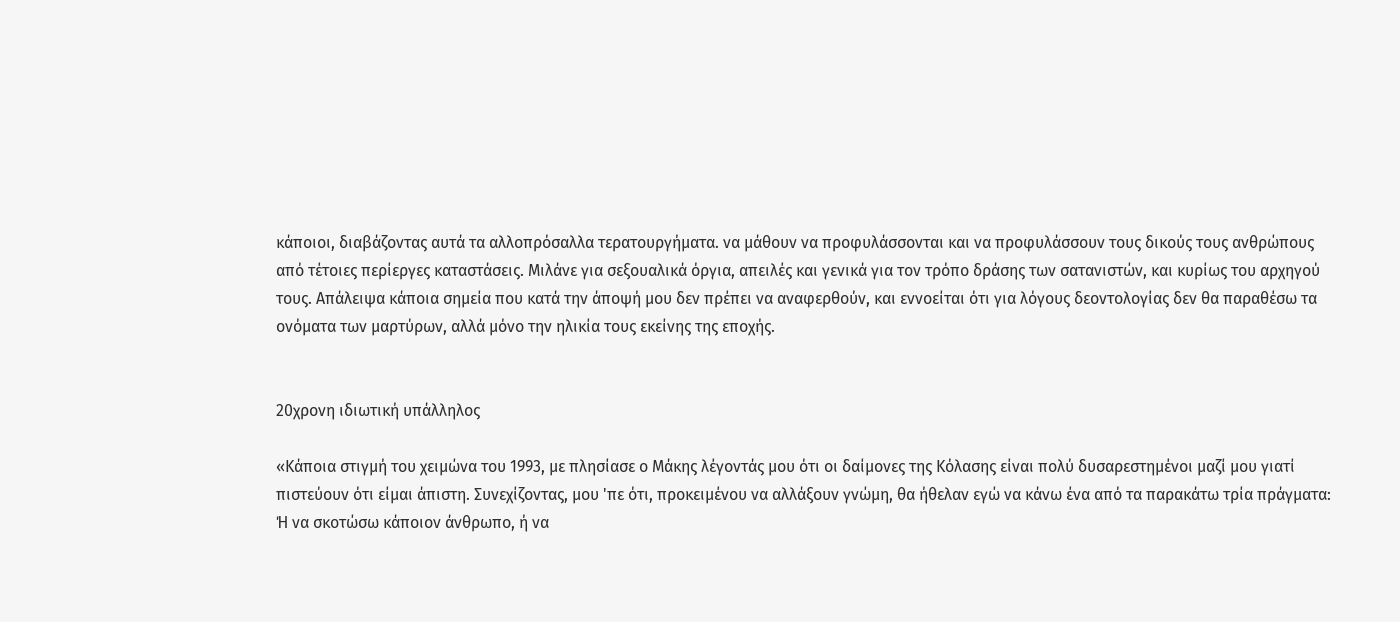κάποιοι, διαβάζοντας αυτά τα αλλοπρόσαλλα τερατουργήματα. να μάθουν να προφυλάσσονται και να προφυλάσσουν τους δικούς τους ανθρώπους από τέτοιες περίεργες καταστάσεις. Μιλάνε για σεξουαλικά όργια, απειλές και γενικά για τον τρόπο δράσης των σατανιστών, και κυρίως του αρχηγού τους. Απάλειψα κάποια σημεία που κατά την άποψή μου δεν πρέπει να αναφερθούν, και εννοείται ότι για λόγους δεοντολογίας δεν θα παραθέσω τα ονόματα των μαρτύρων, αλλά μόνο την ηλικία τους εκείνης της εποχής.


20χρονη ιδιωτική υπάλληλος

«Κάποια στιγμή του χειμώνα του 1993, με πλησίασε o Μάκης λέγοντάς μου ότι οι δαίμονες της Κόλασης είναι πολύ δυσαρεστημένοι μαζί μου γιατί πιστεύουν ότι είμαι άπιστη. Συνεχίζοντας, μου 'πε ότι, προκειμένου να αλλάξουν γνώμη, θα ήθελαν εγώ να κάνω ένα από τα παρακάτω τρία πράγματα: Ή να σκοτώσω κάποιον άνθρωπο, ή να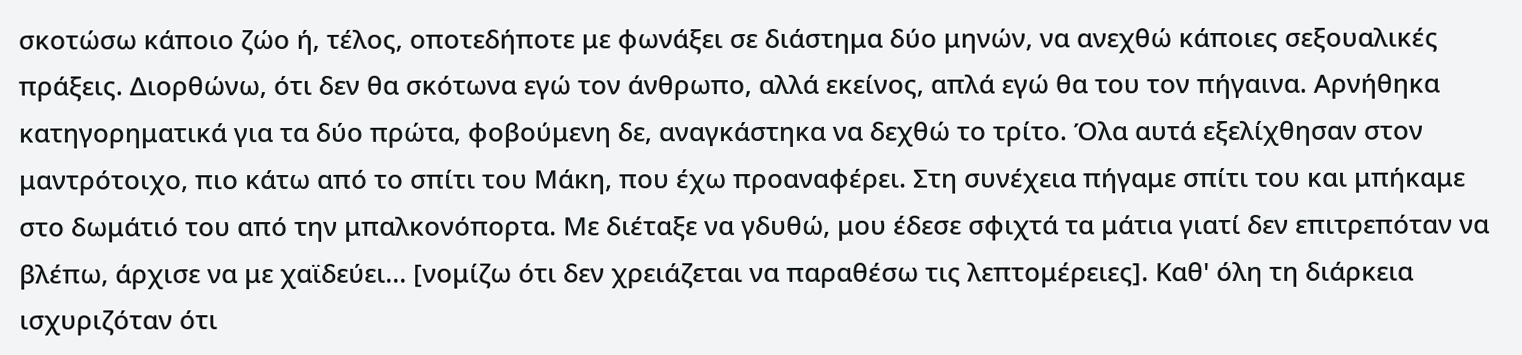σκοτώσω κάποιο ζώο ή, τέλος, οποτεδήποτε με φωνάξει σε διάστημα δύο μηνών, να ανεχθώ κάποιες σεξουαλικές πράξεις. Διορθώνω, ότι δεν θα σκότωνα εγώ τον άνθρωπο, αλλά εκείνος, απλά εγώ θα του τον πήγαινα. Αρνήθηκα κατηγορηματικά για τα δύο πρώτα, φοβούμενη δε, αναγκάστηκα να δεχθώ το τρίτο. Όλα αυτά εξελίχθησαν στον μαντρότοιχο, πιο κάτω από το σπίτι του Μάκη, που έχω προαναφέρει. Στη συνέχεια πήγαμε σπίτι του και μπήκαμε στο δωμάτιό του από την μπαλκονόπορτα. Με διέταξε να γδυθώ, μου έδεσε σφιχτά τα μάτια γιατί δεν επιτρεπόταν να βλέπω, άρχισε να με χαϊδεύει... [νομίζω ότι δεν χρειάζεται να παραθέσω τις λεπτομέρειες]. Καθ' όλη τη διάρκεια ισχυριζόταν ότι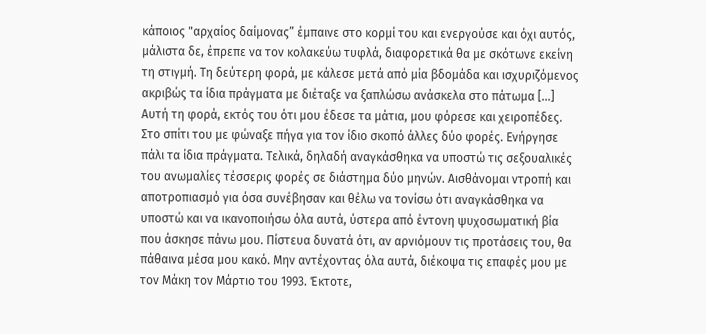κάποιος "αρχαίος δαίμονας” έμπαινε στο κορμί του και ενεργούσε και όχι αυτός, μάλιστα δε, έπρεπε να τον κολακεύω τυφλά, διαφορετικά θα με σκότωνε εκείνη τη στιγμή. Τη δεύτερη φορά, με κάλεσε μετά από μία βδομάδα και ισχυριζόμενος ακριβώς τα ίδια πράγματα με διέταξε να ξαπλώσω ανάσκελα στο πάτωμα [...] Αυτή τη φορά, εκτός του ότι μου έδεσε τα μάτια, μου φόρεσε και χειροπέδες. Στο σπίτι του με φώναξε πήγα για τον ίδιο σκοπό άλλες δύο φορές. Ενήργησε πάλι τα ίδια πράγματα. Τελικά, δηλαδή αναγκάσθηκα να υποστώ τις σεξουαλικές του ανωμαλίες τέσσερις φορές σε διάστημα δύο μηνών. Αισθάνομαι ντροπή και αποτροπιασμό για όσα συνέβησαν και θέλω να τονίσω ότι αναγκάσθηκα να υποστώ και να ικανοποιήσω όλα αυτά, ύστερα από έντονη ψυχοσωματική βία που άσκησε πάνω μου. Πίστευα δυνατά ότι, αν αρνιόμουν τις προτάσεις του, θα πάθαινα μέσα μου κακό. Μην αντέχοντας όλα αυτά, διέκοψα τις επαφές μου με τον Μάκη τον Μάρτιο του 1993. Έκτοτε,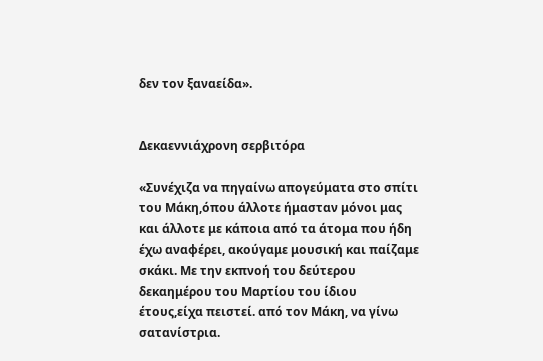δεν τον ξαναείδα».


Δεκαεννιάχρονη σερβιτόρα

«Συνέχιζα να πηγαίνω απογεύματα στο σπίτι του Μάκη,όπου άλλοτε ήμασταν μόνοι μας και άλλοτε με κάποια από τα άτομα που ήδη έχω αναφέρει, ακούγαμε μουσική και παίζαμε σκάκι. Με την εκπνοή του δεύτερου δεκαημέρου του Μαρτίου του ίδιου έτους,είχα πειστεί. από τον Μάκη, να γίνω σατανίστρια.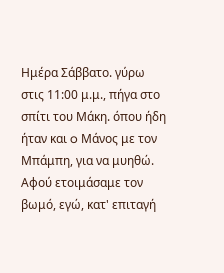Ημέρα Σάββατο. γύρω στις 11:00 μ.μ., πήγα στο σπίτι του Μάκη. όπου ήδη ήταν και o Μάνος με τον Μπάμπη, για να μυηθώ. Αφού ετοιμάσαμε τον βωμό, εγώ, κατ' επιταγή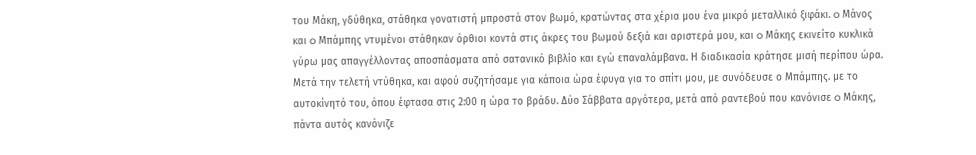του Μάκη, γδύθηκα, στάθηκα γονατιστή μπροστά στον βωμό, κρατώντας στα χέρια μου ένα μικρό μεταλλικό ξιφάκι. o Μάνος και o Μπάμπης ντυμένοι στάθηκαν όρθιοι κοντά στις άκρες του βωμού δεξιά και αριστερά μου, και o Μάκης εκινείτο κυκλικά γύρω μας απαγγέλλοντας αποσπάσματα από σατανικό βιβλίο και εγώ επαναλάμβανα. Η διαδικασία κράτησε μισή περίπου ώρα. Μετά την τελετή ντύθηκα, και αφού συζητήσαμε για κάποια ώρα έφυγα για το σπίτι μου, με συνόδευσε ο Μπάμπης. με το αυτοκίνητό του, όπου έφτασα στις 2:00 η ώρα το βράδυ. Δύο Σάββατα αργότερα, μετά από ραντεβού που κανόνισε o Μάκης, πάντα αυτός κανόνιζε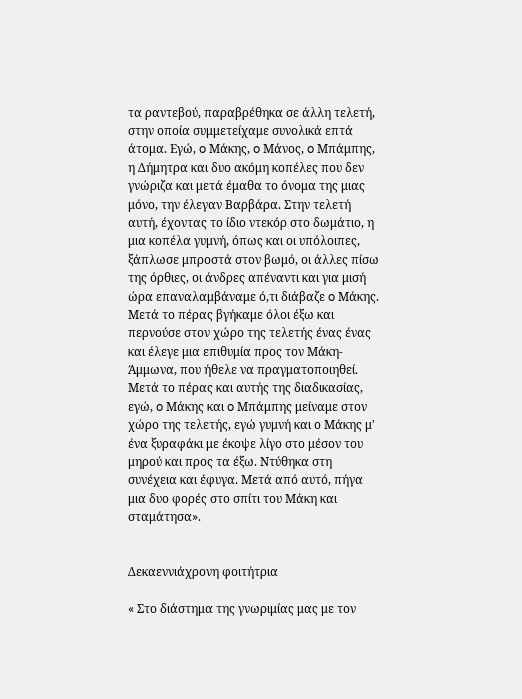τα ραντεβού, παραβρέθηκα σε άλλη τελετή, στην οποία συμμετείχαμε συνολικά επτά άτομα. Εγώ, o Μάκης, o Μάνος, o Μπάμπης, η Δήμητρα και δυο ακόμη κοπέλες που δεν γνώριζα και μετά έμαθα το όνομα της μιας μόνο, την έλεγαν Βαρβάρα. Στην τελετή αυτή, έχοντας το ίδιο ντεκόρ στο δωμάτιο, η μια κοπέλα γυμνή, όπως και οι υπόλοιπες, ξάπλωσε μπροστά στον βωμό, οι άλλες πίσω της όρθιες, οι άνδρες απέναντι και για μισή ώρα επαναλαμβάναμε ό,τι διάβαζε o Μάκης. Μετά το πέρας βγήκαμε όλοι έξω και περνούσε στον χώρο της τελετής ένας ένας και έλεγε μια επιθυμία προς τον Μάκη-Άμμωνα, που ήθελε να πραγματοποιηθεί. Μετά το πέρας και αυτής της διαδικασίας, εγώ, o Μάκης και o Μπάμπης μείναμε στον χώρο της τελετής, εγώ γυμνή και ο Μάκης μ' ένα ξυραφάκι με έκοψε λίγο στο μέσον του μηρού και προς τα έξω. Ντύθηκα στη συνέχεια και έφυγα. Μετά από αυτό, πήγα μια δυο φορές στο σπίτι του Μάκη και σταμάτησα».


Δεκαεννιάχρονη φοιτήτρια

« Στο διάστημα της γνωριμίας μας με τον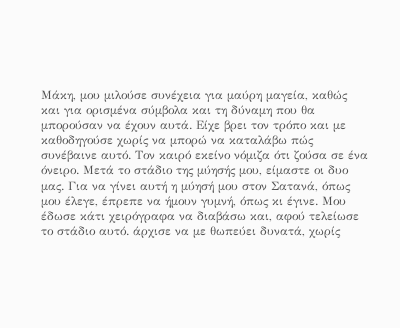Μάκη, μου μιλούσε συνέχεια για μαύρη μαγεία, καθώς και για ορισμένα σύμβολα και τη δύναμη που θα μπορούσαν να έχουν αυτά. Είχε βρει τον τρόπο και με καθοδηγούσε χωρίς να μπορώ να καταλάβω πώς συνέβαινε αυτό. Τον καιρό εκείνο νόμιζα ότι ζούσα σε ένα όνειρο. Μετά το στάδιο της μύησής μου, είμαστε οι δυο μας. Για να γίνει αυτή η μύησή μου στον Σατανά, όπως μου έλεγε, έπρεπε να ήμουν γυμνή, όπως κι έγινε. Μου έδωσε κάτι χειρόγραφα να διαβάσω και, αφού τελείωσε το στάδιο αυτό. άρχισε να με θωπεύει δυνατά, χωρίς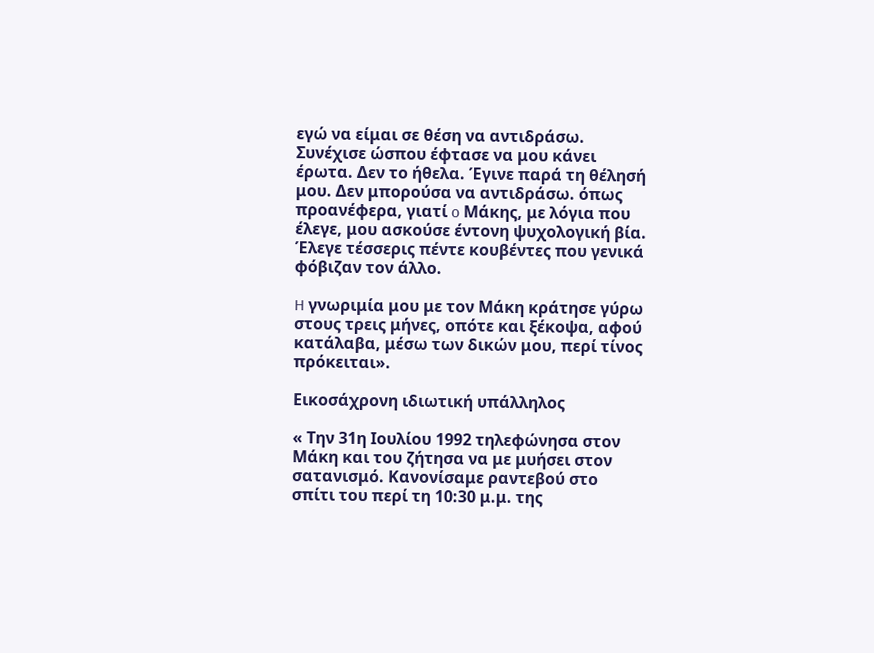εγώ να είμαι σε θέση να αντιδράσω. Συνέχισε ώσπου έφτασε να μου κάνει έρωτα. Δεν το ήθελα. Έγινε παρά τη θέλησή μου. Δεν μπορούσα να αντιδράσω. όπως προανέφερα, γιατί o Μάκης, με λόγια που έλεγε, μου ασκούσε έντονη ψυχολογική βία. Έλεγε τέσσερις πέντε κουβέντες που γενικά φόβιζαν τον άλλο.

H γνωριμία μου με τον Μάκη κράτησε γύρω στους τρεις μήνες, οπότε και ξέκοψα, αφού κατάλαβα, μέσω των δικών μου, περί τίνος πρόκειται».

Εικοσάχρονη ιδιωτική υπάλληλος

« Την 31η Ιουλίου 1992 τηλεφώνησα στον Μάκη και του ζήτησα να με μυήσει στον σατανισμό. Κανονίσαμε ραντεβού στο σπίτι του περί τη 10:30 μ.μ. της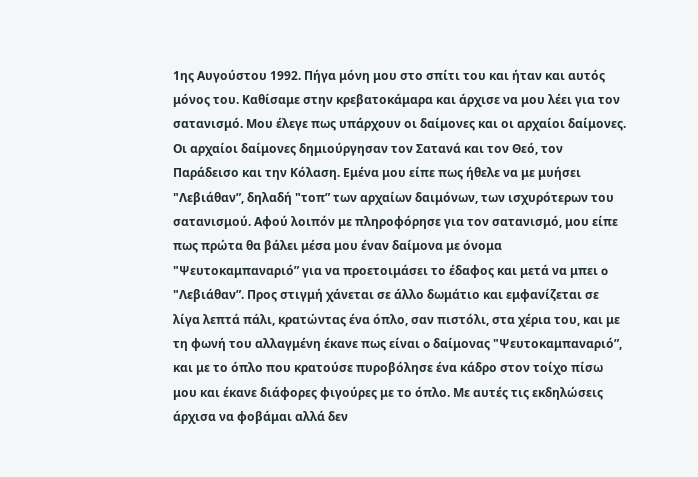1ης Αυγούστου 1992. Πήγα μόνη μου στο σπίτι του και ήταν και αυτός μόνος του. Καθίσαμε στην κρεβατοκάμαρα και άρχισε να μου λέει για τον σατανισμό. Μου έλεγε πως υπάρχουν οι δαίμονες και οι αρχαίοι δαίμονες. Οι αρχαίοι δαίμονες δημιούργησαν τον Σατανά και τον Θεό, τον Παράδεισο και την Κόλαση. Εμένα μου είπε πως ήθελε να με μυήσει "Λεβιάθαν”, δηλαδή "τοπ” των αρχαίων δαιμόνων, των ισχυρότερων του σατανισμού. Αφού λοιπόν με πληροφόρησε για τον σατανισμό, μου είπε πως πρώτα θα βάλει μέσα μου έναν δαίμονα με όνομα "Ψευτοκαμπαναριό” για να προετοιμάσει το έδαφος και μετά να μπει o "Λεβιάθαν”. Προς στιγμή χάνεται σε άλλο δωμάτιο και εμφανίζεται σε λίγα λεπτά πάλι, κρατώντας ένα όπλο, σαν πιστόλι, στα χέρια του, και με τη φωνή του αλλαγμένη έκανε πως είναι o δαίμονας "Ψευτοκαμπαναριό”, και με το όπλο που κρατούσε πυροβόλησε ένα κάδρο στον τοίχο πίσω μου και έκανε διάφορες φιγούρες με το όπλο. Με αυτές τις εκδηλώσεις άρχισα να φοβάμαι αλλά δεν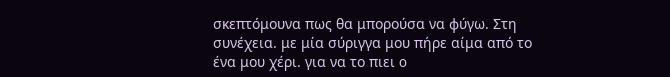σκεπτόμουνα πως θα μπορούσα να φύγω. Στη συνέχεια. με μία σύριγγα μου πήρε αίμα από το ένα μου χέρι. για να το πιει o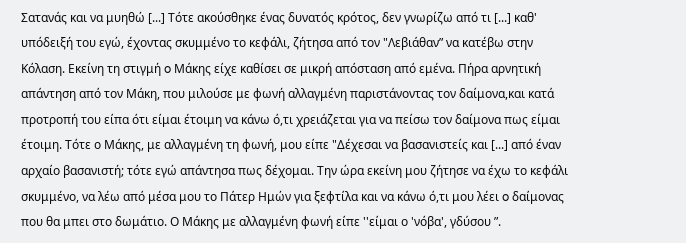Σατανάς και να μυηθώ [...] Τότε ακούσθηκε ένας δυνατός κρότος, δεν γνωρίζω από τι [...] καθ' υπόδειξή του εγώ, έχοντας σκυμμένο το κεφάλι, ζήτησα από τον "Λεβιάθαν” να κατέβω στην Κόλαση. Εκείνη τη στιγμή o Μάκης είχε καθίσει σε μικρή απόσταση από εμένα. Πήρα αρνητική απάντηση από τον Μάκη, που μιλούσε με φωνή αλλαγμένη παριστάνοντας τον δαίμονα,και κατά προτροπή του είπα ότι είμαι έτοιμη να κάνω ό,τι χρειάζεται για να πείσω τον δαίμονα πως είμαι έτοιμη. Τότε ο Μάκης, με αλλαγμένη τη φωνή, μου είπε "Δέχεσαι να βασανιστείς και [...] από έναν αρχαίο βασανιστή; τότε εγώ απάντησα πως δέχομαι. Την ώρα εκείνη μου ζήτησε να έχω το κεφάλι σκυμμένο, να λέω από μέσα μου το Πάτερ Ημών για ξεφτίλα και να κάνω ό,τι μου λέει o δαίμονας που θα μπει στο δωμάτιο. Ο Μάκης με αλλαγμένη φωνή είπε ''είμαι ο 'νόβα', γδύσου ”.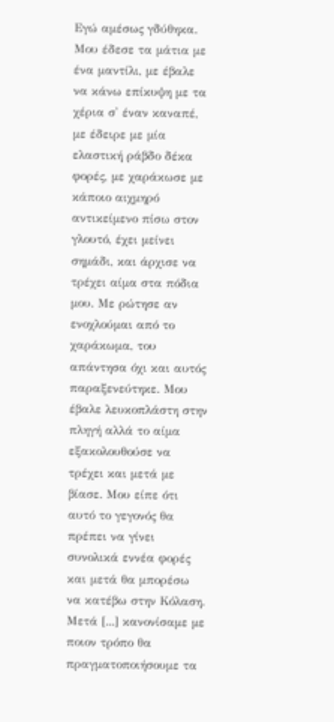Εγώ αμέσως γδύθηκα. Μου έδεσε τα μάτια με ένα μαντίλι, με έβαλε να κάνω επίκυψη με τα χέρια σ' έναν καναπέ, με έδειρε με μία ελαστική ράβδο δέκα φορές, με χαράκωσε με κάποιο αιχμηρό αντικείμενο πίσω στον γλουτό, έχει μείνει σημάδι, και άρχισε να τρέχει αίμα στα πόδια μου. Με ρώτησε αν ενοχλούμαι από το χαράκωμα, του απάντησα όχι και αυτός παραξενεύτηκε. Μου έβαλε λευκοπλάστη στην πληγή αλλά το αίμα εξακολουθούσε να τρέχει και μετά με βίασε. Μου είπε ότι αυτό το γεγονός θα πρέπει να γίνει συνολικά εννέα φορές και μετά θα μπορέσω να κατέβω στην Κόλαση. Μετά [...] κανονίσαμε με ποιον τρόπο θα πραγματοποιήσουμε τα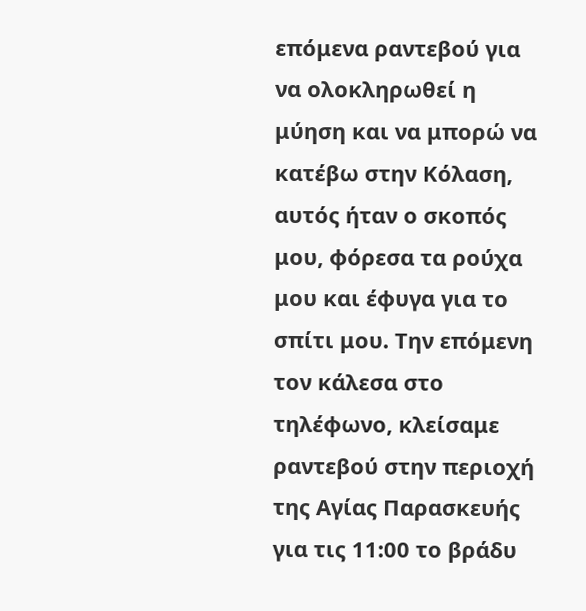επόμενα ραντεβού για να ολοκληρωθεί η μύηση και να μπορώ να κατέβω στην Κόλαση, αυτός ήταν ο σκοπός μου, φόρεσα τα ρούχα μου και έφυγα για το σπίτι μου. Την επόμενη τον κάλεσα στο τηλέφωνο, κλείσαμε ραντεβού στην περιοχή της Αγίας Παρασκευής για τις 11:00 το βράδυ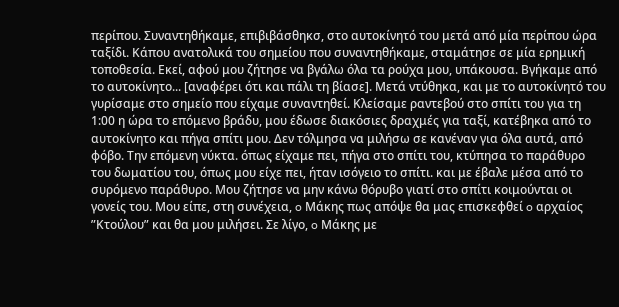περίπου. Συναντηθήκαμε, επιβιβάσθηκσ, στο αυτοκίνητό του μετά από μία περίπου ώρα ταξίδι. Κάπου ανατολικά του σημείου που συναντηθήκαμε, σταμάτησε σε μία ερημική τοποθεσία. Εκεί, αφού μου ζήτησε να βγάλω όλα τα ρούχα μου, υπάκουσα. Βγήκαμε από το αυτοκίνητο... [αναφέρει ότι και πάλι τη βίασε]. Μετά ντύθηκα, και με το αυτοκίνητό του γυρίσαμε στο σημείο που είχαμε συναντηθεί. Κλείσαμε ραντεβού στο σπίτι του για τη 1:00 η ώρα το επόμενο βράδυ, μου έδωσε διακόσιες δραχμές για ταξί, κατέβηκα από το αυτοκίνητο και πήγα σπίτι μου. Δεν τόλμησα να μιλήσω σε κανέναν για όλα αυτά, από φόβο. Την επόμενη νύκτα. όπως είχαμε πει, πήγα στο σπίτι του, κτύπησα το παράθυρο του δωματίου του, όπως μου είχε πει, ήταν ισόγειο το σπίτι. και με έβαλε μέσα από το συρόμενο παράθυρο. Μου ζήτησε να μην κάνω θόρυβο γιατί στο σπίτι κοιμούνται οι γονείς του. Μου είπε, στη συνέχεια, o Μάκης πως απόψε θα μας επισκεφθεί o αρχαίος ”Κτούλου” και θα μου μιλήσει. Σε λίγο, o Μάκης με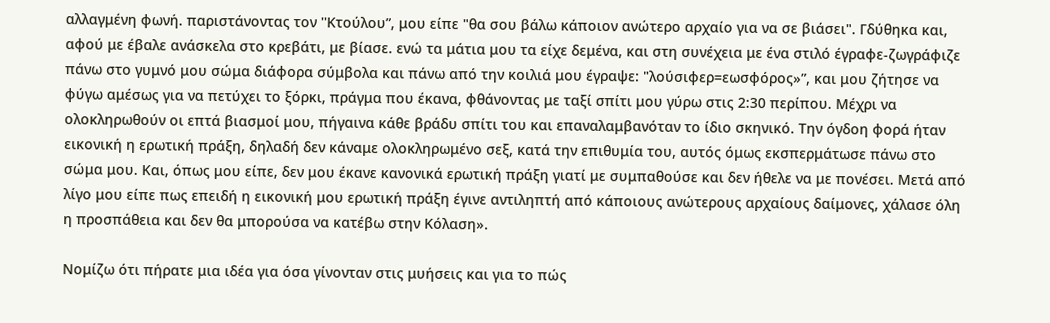αλλαγμένη φωνή. παριστάνοντας τον ''Κτούλου”, μου είπε "θα σου βάλω κάποιον ανώτερο αρχαίο για να σε βιάσει". Γδύθηκα και, αφού με έβαλε ανάσκελα στο κρεβάτι, με βίασε. ενώ τα μάτια μου τα είχε δεμένα, και στη συνέχεια με ένα στιλό έγραφε-ζωγράφιζε πάνω στο γυμνό μου σώμα διάφορα σύμβολα και πάνω από την κοιλιά μου έγραψε: "λούσιφερ=εωσφόρος»”, και μου ζήτησε να φύγω αμέσως για να πετύχει το ξόρκι, πράγμα που έκανα, φθάνοντας με ταξί σπίτι μου γύρω στις 2:30 περίπου. Μέχρι να ολοκληρωθούν οι επτά βιασμοί μου, πήγαινα κάθε βράδυ σπίτι του και επαναλαμβανόταν το ίδιο σκηνικό. Την όγδοη φορά ήταν εικονική η ερωτική πράξη, δηλαδή δεν κάναμε ολοκληρωμένο σεξ, κατά την επιθυμία του, αυτός όμως εκσπερμάτωσε πάνω στο σώμα μου. Και, όπως μου είπε, δεν μου έκανε κανονικά ερωτική πράξη γιατί με συμπαθούσε και δεν ήθελε να με πονέσει. Μετά από λίγο μου είπε πως επειδή η εικονική μου ερωτική πράξη έγινε αντιληπτή από κάποιους ανώτερους αρχαίους δαίμονες, χάλασε όλη η προσπάθεια και δεν θα μπορούσα να κατέβω στην Κόλαση».

Νομίζω ότι πήρατε μια ιδέα για όσα γίνονταν στις μυήσεις και για το πώς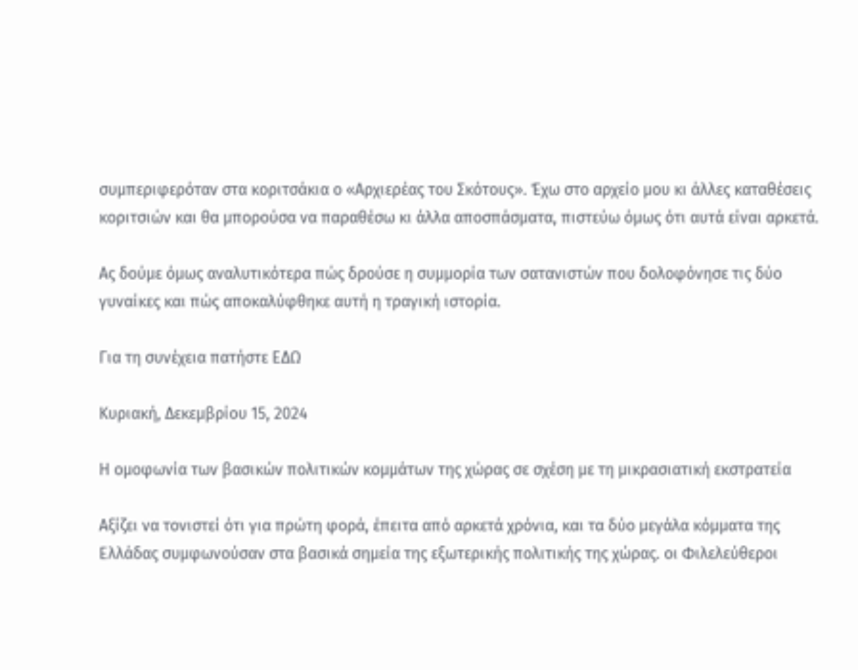συμπεριφερόταν στα κοριτσάκια o «Αρχιερέας του Σκότους». Έχω στο αρχείο μου κι άλλες καταθέσεις κοριτσιών και θα μπορούσα να παραθέσω κι άλλα αποσπάσματα, πιστεύω όμως ότι αυτά είναι αρκετά.

Ας δούμε όμως αναλυτικότερα πώς δρούσε η συμμορία των σατανιστών που δολοφόνησε τις δύο γυναίκες και πώς αποκαλύφθηκε αυτή η τραγική ιστορία.

Για τη συνέχεια πατήστε ΕΔΩ

Κυριακή, Δεκεμβρίου 15, 2024

Η ομοφωνία των βασικών πολιτικών κομμάτων της χώρας σε σχέση με τη μικρασιατική εκστρατεία

Αξίζει να τονιστεί ότι για πρώτη φορά, έπειτα από αρκετά χρόνια, και τα δύο μεγάλα κόμματα της Ελλάδας συμφωνούσαν στα βασικά σημεία της εξωτερικής πολιτικής της χώρας. οι Φιλελεύθεροι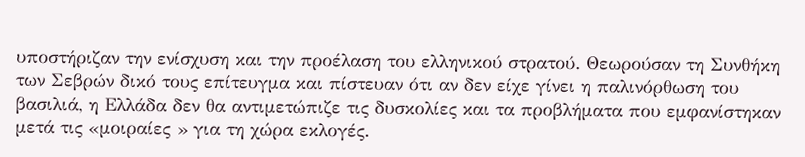υποστήριζαν την ενίσχυση και την προέλαση του ελληνικού στρατού. Θεωρούσαν τη Συνθήκη των Σεβρών δικό τους επίτευγμα και πίστευαν ότι αν δεν είχε γίνει η παλινόρθωση του βασιλιά, η Ελλάδα δεν θα αντιμετώπιζε τις δυσκολίες και τα προβλήματα που εμφανίστηκαν μετά τις «μοιραίες » για τη χώρα εκλογές.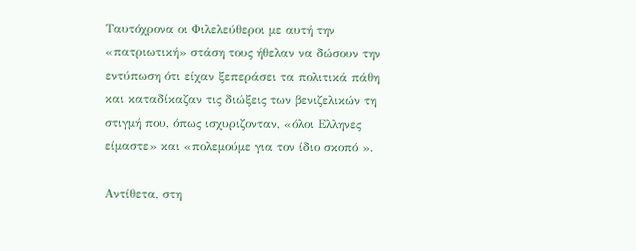Ταυτόχρονα οι Φιλελεύθεροι με αυτή την «πατριωτική» στάση τους ήθελαν να δώσουν την εντύπωση ότι είχαν ξεπεράσει τα πολιτικά πάθη και καταδίκαζαν τις διώξεις των βενιζελικών τη στιγμή που, όπως ισχυριζονταν, «όλοι Ελληνες είμαστε» και «πολεμούμε για τον ίδιο σκοπό ».

Αντίθετα, στη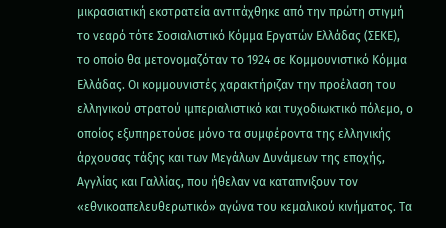μικρασιατική εκστρατεία αντιτάχθηκε από την πρώτη στιγμή το νεαρό τότε Σοσιαλιστικό Κόμμα Εργατών Ελλάδας (ΣΕΚΕ), το οποίο θα μετονομαζόταν το 1924 σε Κομμουνιστικό Κόμμα Ελλάδας. Οι κομμουνιστές χαρακτήριζαν την προέλαση του ελληνικού στρατού ιμπεριαλιστικό και τυχοδιωκτικό πόλεμο, ο οποίος εξυπηρετούσε μόνο τα συμφέροντα της ελληνικής άρχουσας τάξης και των Μεγάλων Δυνάμεων της εποχής, Αγγλίας και Γαλλίας, που ήθελαν να καταπνιξουν τον «εθνικοαπελευθερωτικό» αγώνα του κεμαλικού κινήματος. Τα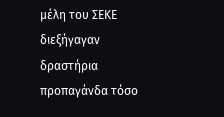μέλη του ΣΕΚΕ διεξήγαγαν δραστήρια προπαγάνδα τόσο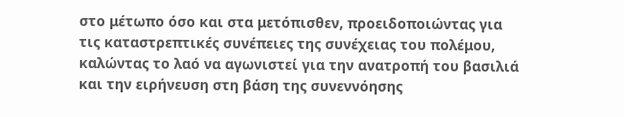στο μέτωπο όσο και στα μετόπισθεν, προειδοποιώντας για τις καταστρεπτικές συνέπειες της συνέχειας του πολέμου, καλώντας το λαό να αγωνιστεί για την ανατροπή του βασιλιά και την ειρήνευση στη βάση της συνεννόησης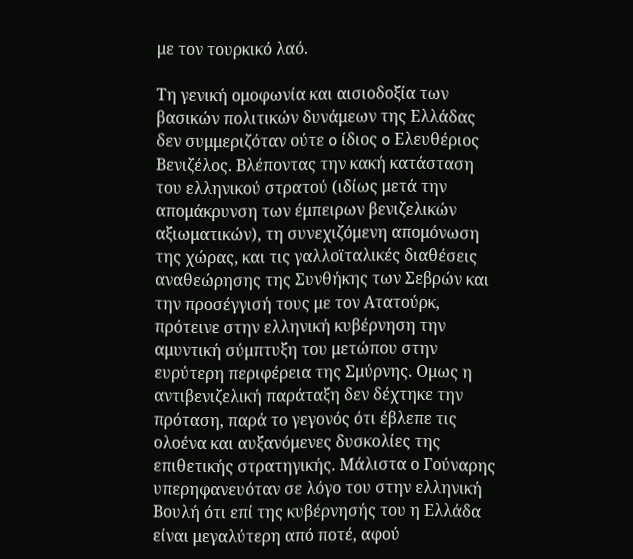με τον τουρκικό λαό.

Τη γενική ομοφωνία και αισιοδοξία των βασικών πολιτικών δυνάμεων της Ελλάδας δεν συμμεριζόταν ούτε o ίδιος o Ελευθέριος Βενιζέλος. Βλέποντας την κακή κατάσταση του ελληνικού στρατού (ιδίως μετά την απομάκρυνση των έμπειρων βενιζελικών αξιωματικών), τη συνεχιζόμενη απομόνωση της χώρας, και τις γαλλοϊταλικές διαθέσεις αναθεώρησης της Συνθήκης των Σεβρών και την προσέγγισή τους με τον Ατατούρκ, πρότεινε στην ελληνική κυβέρνηση την αμυντική σύμπτυξη του μετώπου στην ευρύτερη περιφέρεια της Σμύρνης. Ομως η αντιβενιζελική παράταξη δεν δέχτηκε την πρόταση, παρά το γεγονός ότι έβλεπε τις ολοένα και αυξανόμενες δυσκολίες της επιθετικής στρατηγικής. Μάλιστα ο Γούναρης υπερηφανευόταν σε λόγο του στην ελληνική Βουλή ότι επί της κυβέρνησής του η Ελλάδα είναι μεγαλύτερη από ποτέ, αφού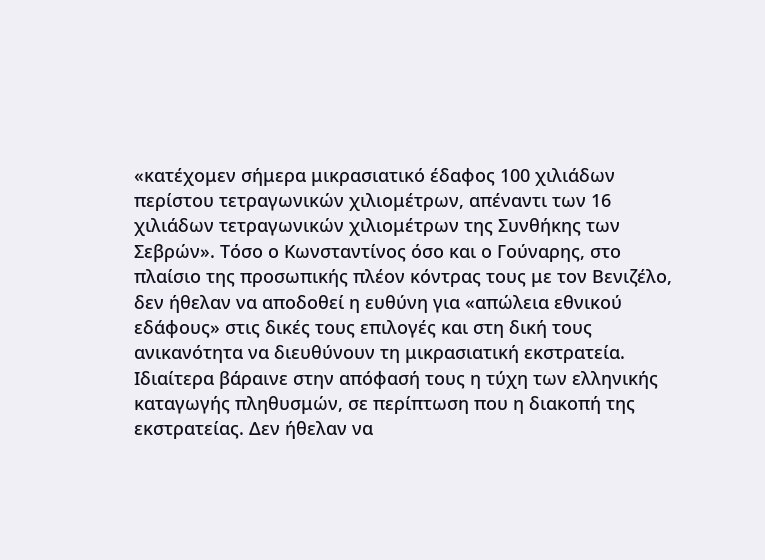«κατέχομεν σήμερα μικρασιατικό έδαφος 100 χιλιάδων περίστου τετραγωνικών χιλιομέτρων, απέναντι των 16 χιλιάδων τετραγωνικών χιλιομέτρων της Συνθήκης των Σεβρών». Τόσο ο Κωνσταντίνος όσο και ο Γούναρης, στο πλαίσιο της προσωπικής πλέον κόντρας τους με τον Βενιζέλο, δεν ήθελαν να αποδοθεί η ευθύνη για «απώλεια εθνικού εδάφους» στις δικές τους επιλογές και στη δική τους ανικανότητα να διευθύνουν τη μικρασιατική εκστρατεία. Ιδιαίτερα βάραινε στην απόφασή τους η τύχη των ελληνικής καταγωγής πληθυσμών, σε περίπτωση που η διακοπή της εκστρατείας. Δεν ήθελαν να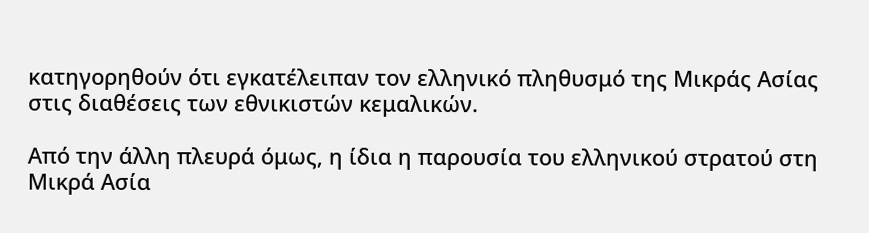κατηγορηθούν ότι εγκατέλειπαν τον ελληνικό πληθυσμό της Μικράς Ασίας στις διαθέσεις των εθνικιστών κεμαλικών.

Από την άλλη πλευρά όμως, η ίδια η παρουσία του ελληνικού στρατού στη Μικρά Ασία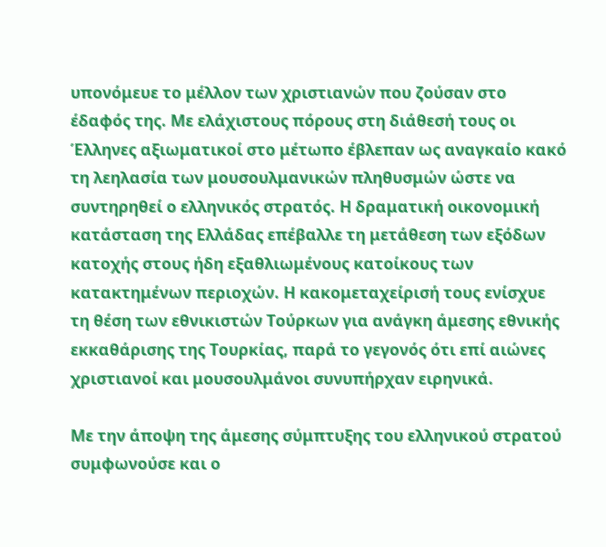υπονόμευε το μέλλον των χριστιανών που ζούσαν στο έδαφός της. Με ελάχιστους πόρους στη διάθεσή τους οι Έλληνες αξιωματικοί στο μέτωπο έβλεπαν ως αναγκαίο κακό τη λεηλασία των μουσουλμανικών πληθυσμών ώστε να συντηρηθεί ο ελληνικός στρατός. Η δραματική οικονομική κατάσταση της Ελλάδας επέβαλλε τη μετάθεση των εξόδων κατοχής στους ήδη εξαθλιωμένους κατοίκους των κατακτημένων περιοχών. Η κακομεταχείρισή τους ενίσχυε τη θέση των εθνικιστών Τούρκων για ανάγκη άμεσης εθνικής εκκαθάρισης της Τουρκίας, παρά το γεγονός ότι επί αιώνες χριστιανοί και μουσουλμάνοι συνυπήρχαν ειρηνικά.

Με την άποψη της άμεσης σύμπτυξης του ελληνικού στρατού συμφωνούσε και ο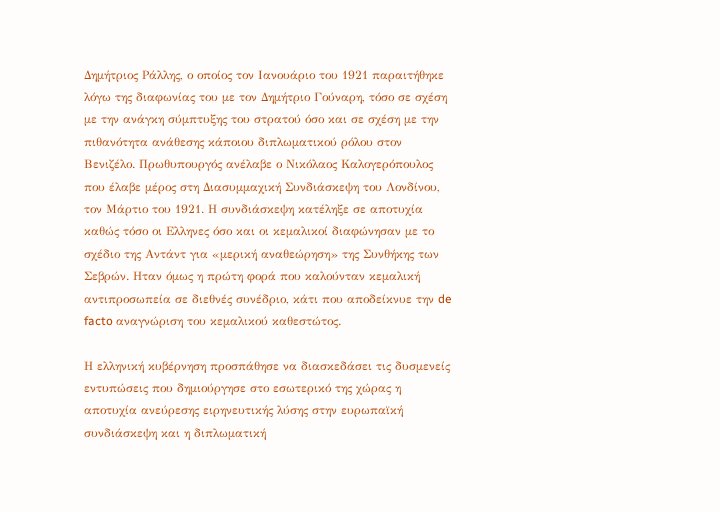Δημήτριος Ράλλης, ο οποίος τον Ιανουάριο του 1921 παραιτήθηκε λόγω της διαφωνίας του με τον Δημήτριο Γούναρη, τόσο σε σχέση με την ανάγκη σύμπτυξης του στρατού όσο και σε σχέση με την πιθανότητα ανάθεσης κάποιου διπλωματικού ρόλου στον Βενιζέλο. Πρωθυπουργός ανέλαβε ο Νικόλαος Καλογερόπουλος που έλαβε μέρος στη Διασυμμαχική Συνδιάσκεψη του Λονδίνου, τον Μάρτιο του 1921. Η συνδιάσκεψη κατέληξε σε αποτυχία καθώς τόσο οι Ελληνες όσο και οι κεμαλικοί διαφώνησαν με το σχέδιο της Αντάντ για «μερική αναθεώρηση» της Συνθήκης των Σεβρών. Ηταν όμως η πρώτη φορά που καλούνταν κεμαλική αντιπροσωπεία σε διεθνές συνέδριο, κάτι που αποδείκνυε την de facto αναγνώριση του κεμαλικού καθεστώτος.

Η ελληνική κυβέρνηση προσπάθησε να διασκεδάσει τις δυσμενείς εντυπώσεις που δημιούργησε στο εσωτερικό της χώρας η αποτυχία ανεύρεσης ειρηνευτικής λύσης στην ευρωπαϊκή συνδιάσκεψη και η διπλωματική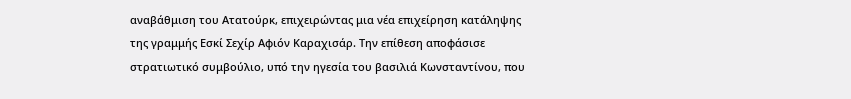αναβάθμιση του Ατατούρκ, επιχειρώντας μια νέα επιχείρηση κατάληψης της γραμμής Εσκί Σεχίρ Αφιόν Καραχισάρ. Την επίθεση αποφάσισε στρατιωτικό συμβούλιο, υπό την ηγεσία του βασιλιά Κωνσταντίνου, που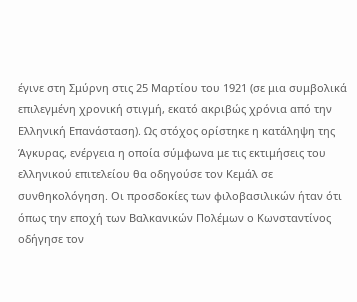έγινε στη Σμύρνη στις 25 Μαρτίου του 1921 (σε μια συμβολικά επιλεγμένη χρονική στιγμή, εκατό ακριβώς χρόνια από την Ελληνική Επανάσταση). Ως στόχος ορίστηκε η κατάληψη της Άγκυρας, ενέργεια η οποία σύμφωνα με τις εκτιμήσεις του ελληνικού επιτελείου θα oδηγούσε τον Κεμάλ σε συνθηκολόγηση. Οι προσδοκίες των φιλοβασιλικών ήταν ότι όπως την εποχή των Βαλκανικών Πολέμων ο Κωνσταντίνος οδήγησε τον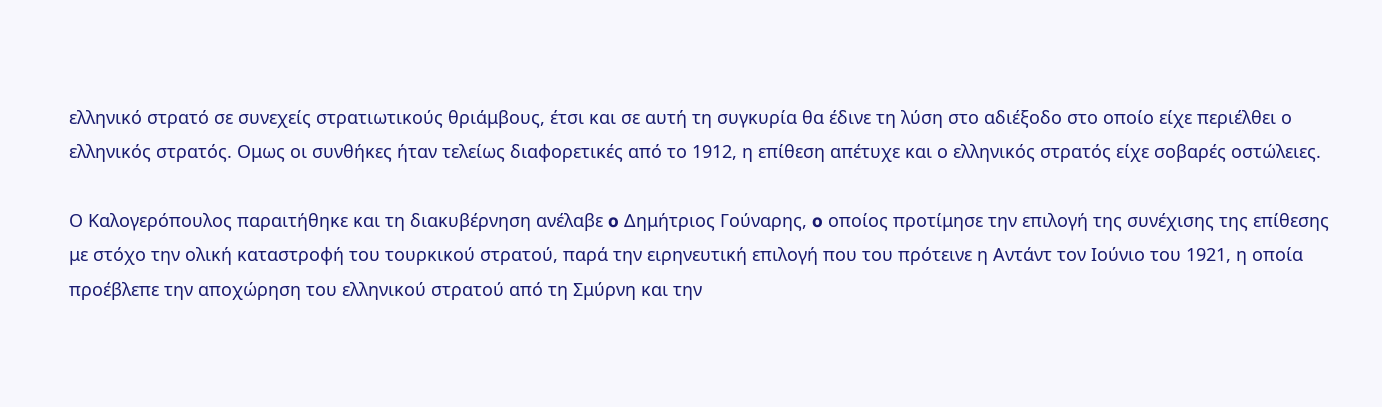ελληνικό στρατό σε συνεχείς στρατιωτικούς θριάμβους, έτσι και σε αυτή τη συγκυρία θα έδινε τη λύση στο αδιέξοδο στο οποίο είχε περιέλθει ο ελληνικός στρατός. Ομως οι συνθήκες ήταν τελείως διαφορετικές από το 1912, η επίθεση απέτυχε και ο ελληνικός στρατός είχε σοβαρές οστώλειες.

Ο Καλογερόπουλος παραιτήθηκε και τη διακυβέρνηση ανέλαβε o Δημήτριος Γούναρης, o οποίος προτίμησε την επιλογή της συνέχισης της επίθεσης με στόχο την ολική καταστροφή του τουρκικού στρατού, παρά την ειρηνευτική επιλογή που του πρότεινε η Αντάντ τον Ιούνιο του 1921, η οποία προέβλεπε την αποχώρηση του ελληνικού στρατού από τη Σμύρνη και την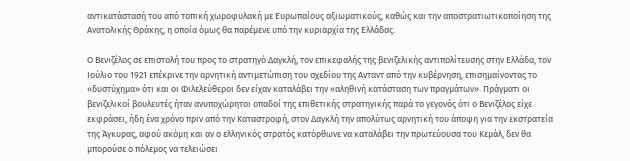αντικατάστασή του από τοπική χωροφυλακή με Ευρωπαίους αξιωματικούς, καθώς και την αποστρατιωτικοποίηση της Ανατολικής Θράκης, η οποία όμως θα παρέμενε υπό την κυριαρχία της Ελλάδας.

Ο Βενιζέλος σε επιστολή του προς το στρατηγό Δαγκλή, τον επικεφαλής της βενιζελικής αντιπολίτευσης στην Ελλάδα, τον Ιούλιο του 1921 επέκρινε την αρνητική αντιμετώπιση του σχεδίου της Ανταντ από την κυβέρνηση, επισημαίνοντας το «δυστύχημα» ότι και οι Φιλελεύθεροι δεν είχαν καταλάβει την «αληθινή κατάσταση των πραγμάτων». Πράγματι οι βενιζελικοί βουλευτές ήταν ανυποχώρητοι οπαδοί της επιθετικής στρατηγικής παρά το γεγονός ότι ο Βενιζέλος είχε εκφράσει, ήδη ένα χρόνο πριν από την Καταστροφή, στον Δαγκλή την απολύτως αρνητική του άποψη για την εκστρατεία της Άγκυρας, αφού ακόμη και αν ο ελληνικός στρατός κατόρθωνε να καταλάβει την πρωτεύουσα του Κεμάλ, δεν θα μπορούσε ο πόλεμος να τελειώσει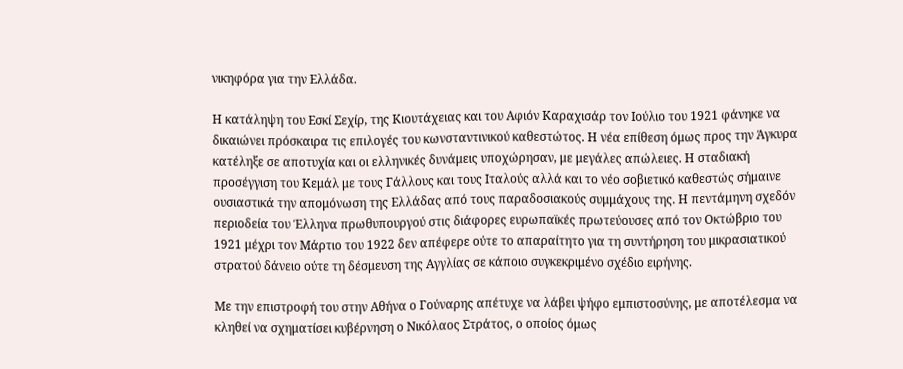νικηφόρα για την Ελλάδα.

Η κατάληψη του Εσκί Σεχίρ, της Κιουτάχειας και του Αφιόν Καραχισάρ τον Ιούλιο του 1921 φάνηκε να δικαιώνει πρόσκαιρα τις επιλογές του κωνσταντινικού καθεστώτος. Η νέα επίθεση όμως προς την Άγκυρα κατέληξε σε αποτυχία και οι ελληνικές δυνάμεις υποχώρησαν, με μεγάλες απώλειες. Η σταδιακή προσέγγιση του Κεμάλ με τους Γάλλους και τους Ιταλούς αλλά και το νέο σοβιετικό καθεστώς σήμαινε ουσιαστικά την απομόνωση της Ελλάδας από τους παραδοσιακούς συμμάχους της. Η πεντάμηνη σχεδόν περιοδεία του Έλληνα πρωθυπουργού στις διάφορες ευρωπαϊκές πρωτεύουσες από τον Οκτώβριο του 1921 μέχρι τον Μάρτιο του 1922 δεν απέφερε ούτε το απαραίτητο για τη συντήρηση του μικρασιατικού στρατού δάνειο ούτε τη δέσμευση της Αγγλίας σε κάποιο συγκεκριμένο σχέδιο ειρήνης.

Με την επιστροφή του στην Αθήνα ο Γούναρης απέτυχε να λάβει ψήφο εμπιστοσύνης, με αποτέλεσμα να κληθεί να σχηματίσει κυβέρνηση ο Νικόλαος Στράτος, ο οποίος όμως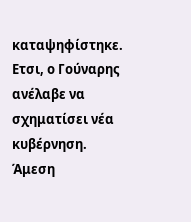καταψηφίστηκε. Ετσι, ο Γούναρης ανέλαβε να σχηματίσει νέα κυβέρνηση. Άμεση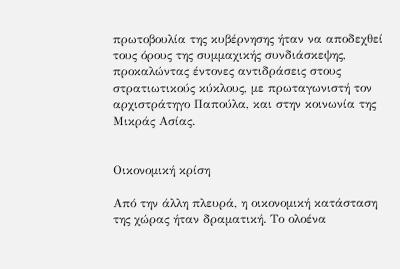πρωτοβουλία της κυβέρνησης ήταν να αποδεχθεί τους όρους της συμμαχικής συνδιάσκεψης, προκαλώντας έντονες αντιδράσεις στους στρατιωτικούς κύκλους, με πρωταγωνιστή τον αρχιστράτηγο Παπούλα, και στην κοινωνία της Μικράς Ασίας.


Οικονομική κρίση

Από την άλλη πλευρά, η οικονομική κατάσταση της χώρας ήταν δραματική. Το ολοένα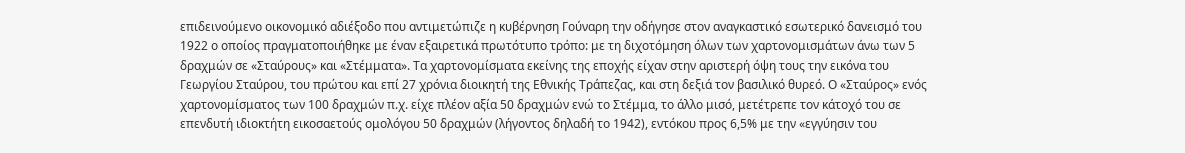επιδεινούμενο οικονομικό αδιέξοδο που αντιμετώπιζε η κυβέρνηση Γούναρη την οδήγησε στον αναγκαστικό εσωτερικό δανεισμό του 1922 ο οποίος πραγματοποιήθηκε με έναν εξαιρετικά πρωτότυπο τρόπο: με τη διχοτόμηση όλων των χαρτονομισμάτων άνω των 5 δραχμών σε «Σταύρους» και «Στέμματα». Τα χαρτονομίσματα εκείνης της εποχής είχαν στην αριστερή όψη τους την εικόνα του Γεωργίου Σταύρου, του πρώτου και επί 27 χρόνια διοικητή της Εθνικής Τράπεζας, και στη δεξιά τον βασιλικό θυρεό. Ο «Σταύρος» ενός χαρτονομίσματος των 100 δραχμών π.χ. είχε πλέον αξία 50 δραχμών ενώ το Στέμμα, το άλλο μισό, μετέτρεπε τον κάτοχό του σε επενδυτή ιδιοκτήτη εικοσαετούς ομολόγου 50 δραχμών (λήγοντος δηλαδή το 1942), εντόκου προς 6,5% με την «εγγύησιν του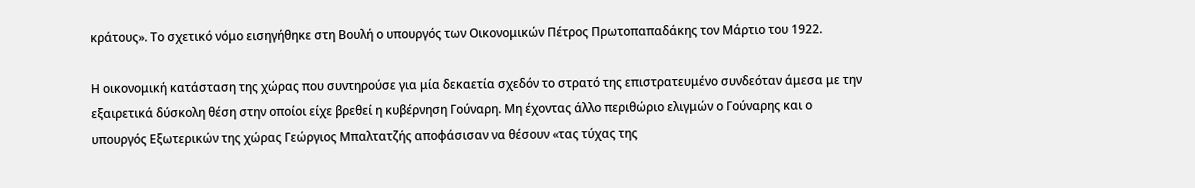κράτους». Το σχετικό νόμο εισηγήθηκε στη Βουλή ο υπουργός των Οικονομικών Πέτρος Πρωτοπαπαδάκης τον Μάρτιο του 1922.

Η οικονομική κατάσταση της χώρας που συντηρούσε για μία δεκαετία σχεδόν το στρατό της επιστρατευμένο συνδεόταν άμεσα με την εξαιρετικά δύσκολη θέση στην οποίοι είχε βρεθεί η κυβέρνηση Γούναρη. Μη έχοντας άλλο περιθώριο ελιγμών ο Γούναρης και ο υπουργός Εξωτερικών της χώρας Γεώργιος Μπαλτατζής αποφάσισαν να θέσουν «τας τύχας της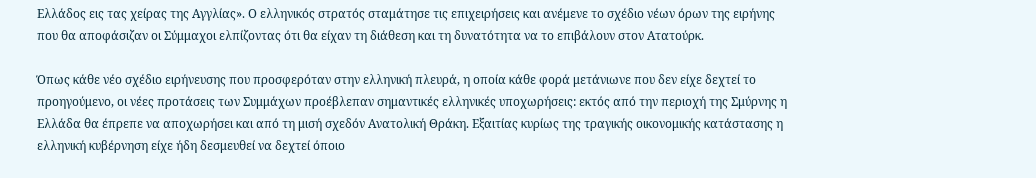Ελλάδος εις τας χείρας της Αγγλίας». Ο ελληνικός στρατός σταμάτησε τις επιχειρήσεις και ανέμενε το σχέδιο νέων όρων της ειρήνης που θα αποφάσιζαν οι Σύμμαχοι ελπίζοντας ότι θα είχαν τη διάθεση και τη δυνατότητα να το επιβάλουν στον Ατατούρκ.

Όπως κάθε νέο σχέδιο ειρήνευσης που προσφερόταν στην ελληνική πλευρά, η οποία κάθε φορά μετάνιωνε που δεν είχε δεχτεί το προηγούμενο, οι νέες προτάσεις των Συμμάχων προέβλεπαν σημαντικές ελληνικές υποχωρήσεις: εκτός από την περιοχή της Σμύρνης η Ελλάδα θα έπρεπε να αποχωρήσει και από τη μισή σχεδόν Ανατολική Θράκη. Εξαιτίας κυρίως της τραγικής οικονομικής κατάστασης η ελληνική κυβέρνηση είχε ήδη δεσμευθεί να δεχτεί όποιο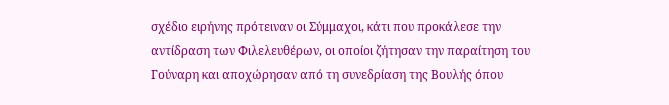σχέδιο ειρήνης πρότειναν οι Σύμμαχοι, κάτι που προκάλεσε την αντίδραση των Φιλελευθέρων, οι οποίοι ζήτησαν την παραίτηση του Γούναρη και αποχώρησαν από τη συνεδρίαση της Βουλής όπου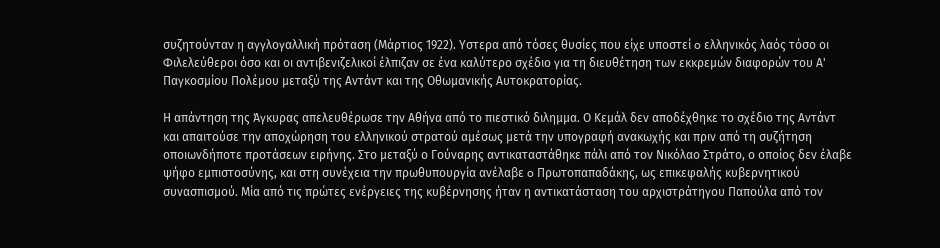συζητούνταν η αγγλογαλλική πρόταση (Μάρτιος 1922). Υστερα από τόσες θυσίες που είχε υποστεί o ελληνικός λαός τόσο οι Φιλελεύθεροι όσο και οι αντιβενιζελικοί έλπιζαν σε ένα καλύτερο σχέδιο για τη διευθέτηση των εκκρεμών διαφορών του Α' Παγκοσμίου Πολέμου μεταξύ της Αντάντ και της Οθωμανικής Αυτοκρατορίας.

Η απάντηση της Άγκυρας απελευθέρωσε την Αθήνα από το πιεστικό διλημμα. Ο Κεμάλ δεν αποδέχθηκε το σχέδιο της Αντάντ και απαιτούσε την αποχώρηση του ελληνικού στρατού αμέσως μετά την υπογραφή ανακωχής και πριν από τη συζήτηση οποιωνδήποτε προτάσεων ειρήνης. Στο μεταξύ ο Γούναρης αντικαταστάθηκε πάλι από τον Νικόλαο Στράτο, ο οποίος δεν έλαβε ψήφο εμπιστοσύνης, και στη συνέχεια την πρωθυπουργία ανέλαβε o Πρωτοπαπαδάκης, ως επικεφαλής κυβερνητικού συνασπισμού. Μία από τις πρώτες ενέργειες της κυβέρνησης ήταν η αντικατάσταση του αρχιστράτηγου Παπούλα από τον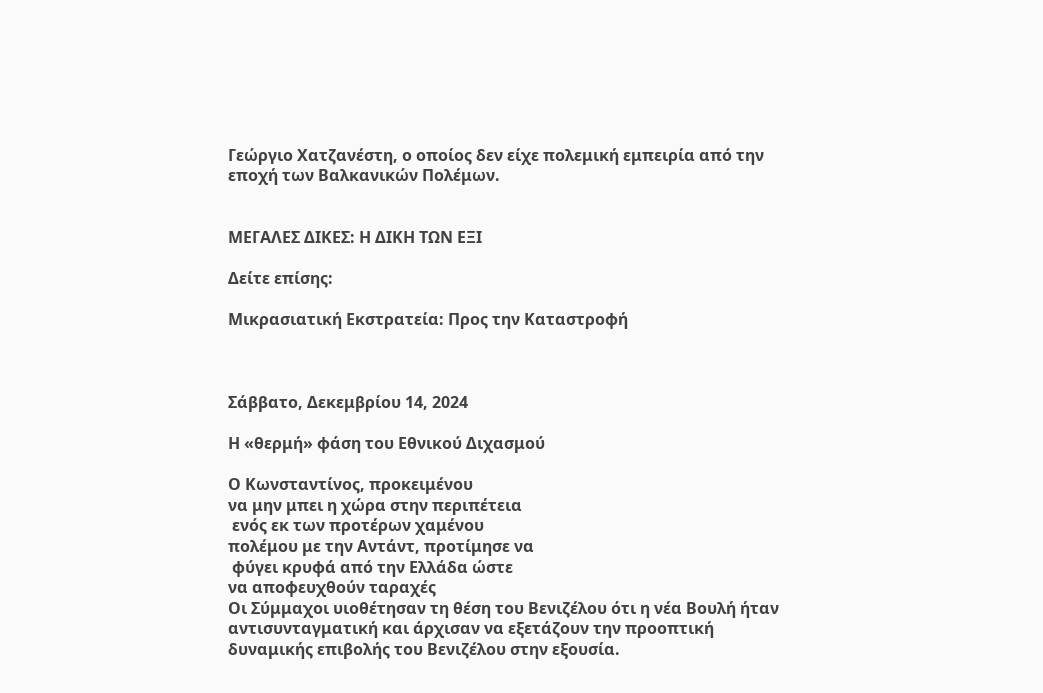Γεώργιο Χατζανέστη, ο οποίος δεν είχε πολεμική εμπειρία από την εποχή των Βαλκανικών Πολέμων.


ΜΕΓΑΛΕΣ ΔΙΚΕΣ: Η ΔΙΚΗ ΤΩΝ ΕΞΙ

Δείτε επίσης:

Μικρασιατική Εκστρατεία: Προς την Καταστροφή



Σάββατο, Δεκεμβρίου 14, 2024

Η «θερμή» φάση του Εθνικού Διχασμού

Ο Κωνσταντίνος, προκειμένου
να μην μπει η χώρα στην περιπέτεια
 ενός εκ των προτέρων χαμένου
πολέμου με την Αντάντ, προτίμησε να
 φύγει κρυφά από την Ελλάδα ώστε
να αποφευχθούν ταραχές
Οι Σύμμαχοι υιοθέτησαν τη θέση του Βενιζέλου ότι η νέα Βουλή ήταν αντισυνταγματική και άρχισαν να εξετάζουν την προοπτική δυναμικής επιβολής του Βενιζέλου στην εξουσία.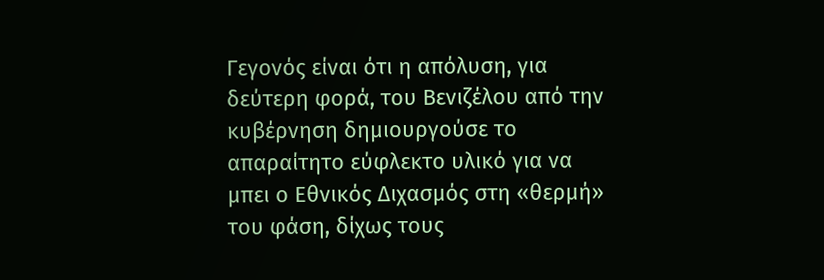Γεγονός είναι ότι η απόλυση, για δεύτερη φορά, του Βενιζέλου από την κυβέρνηση δημιουργούσε το απαραίτητο εύφλεκτο υλικό για να μπει ο Εθνικός Διχασμός στη «θερμή» του φάση, δίχως τους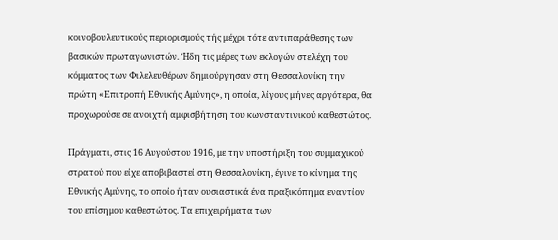κοινοβουλευτικούς περιορισμούς τής μέχρι τότε αντιπαράθεσης των βασικών πρωταγωνιστών. Ήδη τις μέρες των εκλογών στελέχη του κόμματος των Φιλελευθέρων δημιούργησαν στη Θεσσαλονίκη την πρώτη «Επιτροπή Εθνικής Αμύνης», η οποία, λίγους μήνες αργότερα, θα προχωρούσε σε ανοιχτή αμφισβήτηση του κωνσταντινικού καθεστώτος.

Πράγματι, στις 16 Αυγούστου 1916, με την υποστήριξη του συμμαχικού στρατού που είχε αποβιβαστεί στη Θεσσαλονίκη, έγινε το κίνημα της Εθνικής Αμύνης, το οποίο ήταν ουσιαστικά ένα πραξικόπημα εναντίον του επίσημου καθεστώτος. Τα επιχειρήματα των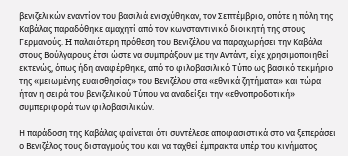βενιζελικών εναντίον του βασιλιά ενισχύθηκαν, τον Σεπτέμβριο, οπότε η πόλη της Καβάλας παραδόθηκε αμαχητί από τον κωνσταντινικό διοικητή της στους Γερμανούς. H παλαιότερη πρόθεση του Βενιζέλου να παραχωρήσει την Καβάλα στους Βούλγαρους έτσι ώστε να συμπράξουν με την Αντάντ, είχε χρησιμοποιηθεί εκτενώς, όπως ήδη αναφέρθηκε, από το φιλοβασιλικό Τύπο ως βασικό τεκμήριο της «μειωμένης ευαισθησίας» του Βενιζέλου στα «εθνικά ζητήματα» και τώρα ήταν η σειρά του βενιζελικού Τύπου να αναδείξει την «εθνοπροδοτική» συμπεριφορά των φιλοβασιλικών.

Η παράδοση της Καβάλας φαίνεται ότι συντέλεσε αποφασιστικά στο να ξεπεράσει ο Βενιζέλος τους δισταγμούς του και να ταχθεί έμπρακτα υπέρ του κινήματος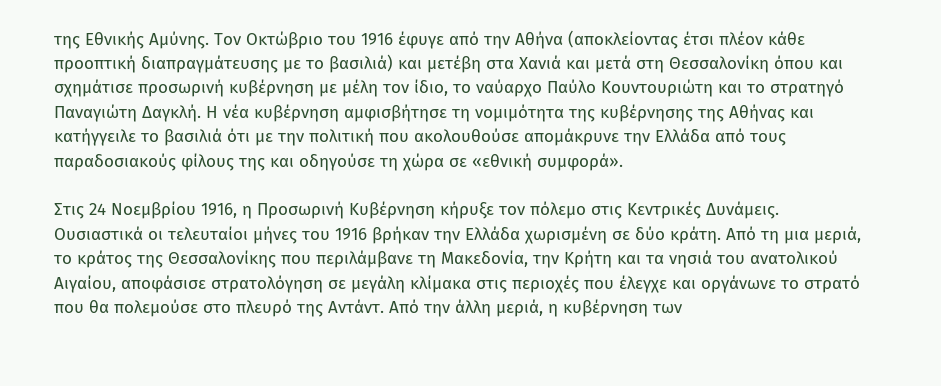της Εθνικής Αμύνης. Τον Οκτώβριο του 1916 έφυγε από την Αθήνα (αποκλείοντας έτσι πλέον κάθε προοπτική διαπραγμάτευσης με το βασιλιά) και μετέβη στα Χανιά και μετά στη Θεσσαλονίκη όπου και σχημάτισε προσωρινή κυβέρνηση με μέλη τον ίδιο, το ναύαρχο Παύλο Κουντουριώτη και το στρατηγό Παναγιώτη Δαγκλή. Η νέα κυβέρνηση αμφισβήτησε τη νομιμότητα της κυβέρνησης της Αθήνας και κατήγγειλε το βασιλιά ότι με την πολιτική που ακολουθούσε απομάκρυνε την Ελλάδα από τους παραδοσιακούς φίλους της και οδηγούσε τη χώρα σε «εθνική συμφορά».

Στις 24 Νοεμβρίου 1916, η Προσωρινή Κυβέρνηση κήρυξε τον πόλεμο στις Κεντρικές Δυνάμεις. Ουσιαστικά οι τελευταίοι μήνες του 1916 βρήκαν την Ελλάδα χωρισμένη σε δύο κράτη. Από τη μια μεριά, το κράτος της Θεσσαλονίκης που περιλάμβανε τη Μακεδονία, την Κρήτη και τα νησιά του ανατολικού Αιγαίου, αποφάσισε στρατολόγηση σε μεγάλη κλίμακα στις περιοχές που έλεγχε και οργάνωνε το στρατό που θα πολεμούσε στο πλευρό της Αντάντ. Από την άλλη μεριά, η κυβέρνηση των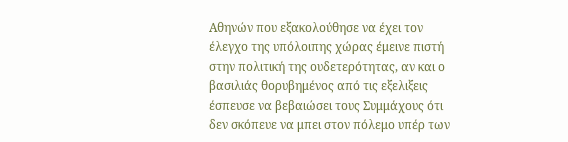Αθηνών που εξακολούθησε να έχει τον έλεγχο της υπόλοιπης χώρας έμεινε πιστή στην πολιτική της ουδετερότητας, αν και ο βασιλιάς θορυβημένος από τις εξελιξεις έσπευσε να βεβαιώσει τους Συμμάχους ότι δεν σκόπευε να μπει στον πόλεμο υπέρ των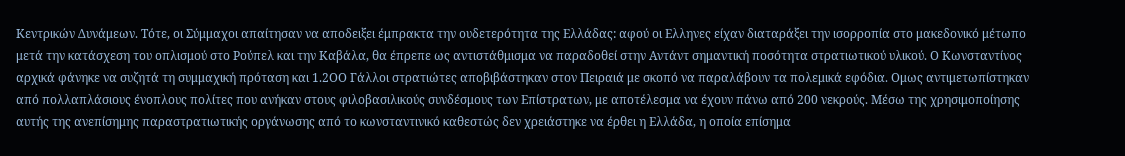Κεντρικών Δυνάμεων. Τότε, οι Σύμμαχοι απαίτησαν να αποδειξει έμπρακτα την ουδετερότητα της Ελλάδας: αφού οι Ελληνες είχαν διαταράξει την ισορροπία στο μακεδονικό μέτωπο μετά την κατάσχεση του οπλισμού στο Ρούπελ και την Καβάλα, θα έπρεπε ως αντιστάθμισμα να παραδοθεί στην Αντάντ σημαντική ποσότητα στρατιωτικού υλικού. Ο Κωνσταντίνος αρχικά φάνηκε να συζητά τη συμμαχική πρόταση και 1.2ΟΟ Γάλλοι στρατιώτες αποβιβάστηκαν στον Πειραιά με σκοπό να παραλάβουν τα πολεμικά εφόδια. Ομως αντιμετωπίστηκαν από πολλαπλάσιους ένοπλους πολίτες που ανήκαν στους φιλοβασιλικούς συνδέσμους των Επίστρατων, με αποτέλεσμα να έχουν πάνω από 200 νεκρούς. Μέσω της χρησιμοποίησης αυτής της ανεπίσημης παραστρατιωτικής οργάνωσης από το κωνσταντινικό καθεστώς δεν χρειάστηκε να έρθει η Ελλάδα, η οποία επίσημα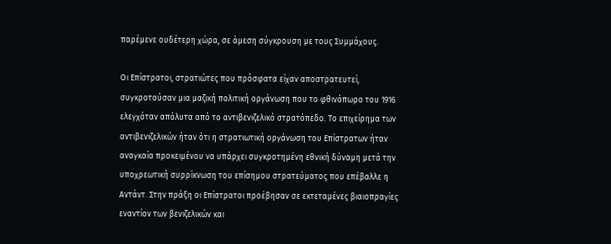παρέμενε ουδέτερη χώρα, σε άμεση σύγκρουση με τους Συμμάχους.

Οι Επίστρατοι, στρατιώτες που πρόσφατα είχαν αποστρατευτεί, συγκροτούσαν μια μαζική πολιτική οργάνωση που το φθινόπωρο του 1916 ελεγχόταν απόλυτα από το αντιβενιζελικό στρατόπεδο. Το επιχείρημα των αντιβενιζελικών ήταν ότι η στρατιωτική οργάνωση του Επίστρατων ήταν αναγκαία προκειμένου να υπάρχει συγκροτημένη εθνική δύναμη μετά την υποχρεωτική συρρίκνωση του επίσημου στρατεύματος που επέβαλλε η Αντάντ. Στην πράξη οι Επίστρατοι προέβησαν σε εκτεταμένες βιαιοπραγίες εναντίον των βενιζελικών και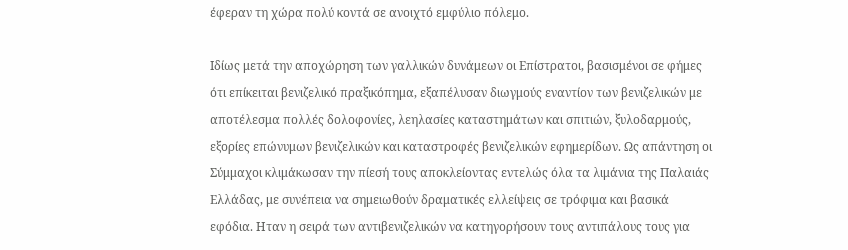έφεραν τη χώρα πολύ κοντά σε ανοιχτό εμφύλιο πόλεμο.

Ιδίως μετά την αποχώρηση των γαλλικών δυνάμεων οι Επίστρατοι, βασισμένοι σε φήμες ότι επίκειται βενιζελικό πραξικόπημα, εξαπέλυσαν διωγμούς εναντίον των βενιζελικών με αποτέλεσμα πολλές δολοφονίες, λεηλασίες καταστημάτων και σπιτιών, ξυλοδαρμούς, εξορίες επώνυμων βενιζελικών και καταστροφές βενιζελικών εφημερίδων. Ως απάντηση οι Σύμμαχοι κλιμάκωσαν την πίεσή τους αποκλείοντας εντελώς όλα τα λιμάνια της Παλαιάς Ελλάδας, με συνέπεια να σημειωθούν δραματικές ελλείψεις σε τρόφιμα και βασικά εφόδια. Ηταν η σειρά των αντιβενιζελικών να κατηγορήσουν τους αντιπάλους τους για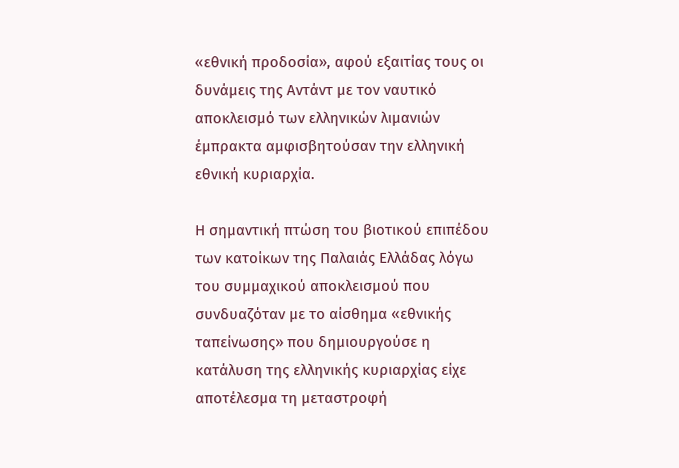«εθνική προδοσία», αφού εξαιτίας τους οι δυνάμεις της Αντάντ με τον ναυτικό αποκλεισμό των ελληνικών λιμανιών έμπρακτα αμφισβητούσαν την ελληνική εθνική κυριαρχία.

Η σημαντική πτώση του βιοτικού επιπέδου των κατοίκων της Παλαιάς Ελλάδας λόγω του συμμαχικού αποκλεισμού που συνδυαζόταν με το αίσθημα «εθνικής ταπείνωσης» που δημιουργούσε η κατάλυση της ελληνικής κυριαρχίας είχε αποτέλεσμα τη μεταστροφή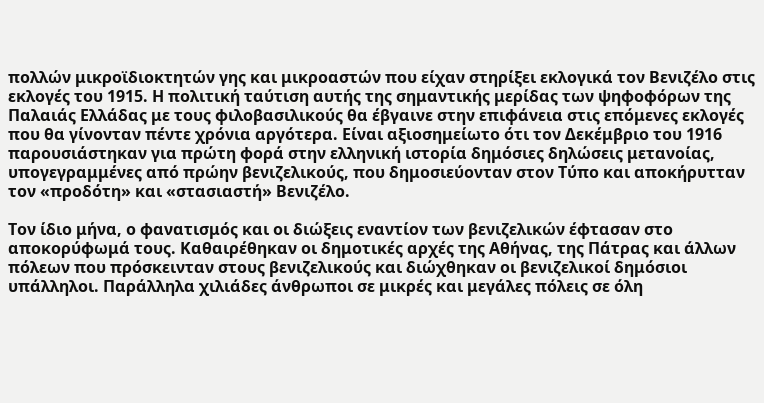πολλών μικροϊδιοκτητών γης και μικροαστών που είχαν στηρίξει εκλογικά τον Βενιζέλο στις εκλογές του 1915. Η πολιτική ταύτιση αυτής της σημαντικής μερίδας των ψηφοφόρων της Παλαιάς Ελλάδας με τους φιλοβασιλικούς θα έβγαινε στην επιφάνεια στις επόμενες εκλογές που θα γίνονταν πέντε χρόνια αργότερα. Είναι αξιοσημείωτο ότι τον Δεκέμβριο του 1916 παρουσιάστηκαν για πρώτη φορά στην ελληνική ιστορία δημόσιες δηλώσεις μετανοίας, υπογεγραμμένες από πρώην βενιζελικούς, που δημοσιεύονταν στον Τύπο και αποκήρυτταν τον «προδότη» και «στασιαστή» Βενιζέλο.

Τον ίδιο μήνα, ο φανατισμός και οι διώξεις εναντίον των βενιζελικών έφτασαν στο αποκορύφωμά τους. Καθαιρέθηκαν οι δημοτικές αρχές της Αθήνας, της Πάτρας και άλλων πόλεων που πρόσκεινταν στους βενιζελικούς και διώχθηκαν οι βενιζελικοί δημόσιοι υπάλληλοι. Παράλληλα χιλιάδες άνθρωποι σε μικρές και μεγάλες πόλεις σε όλη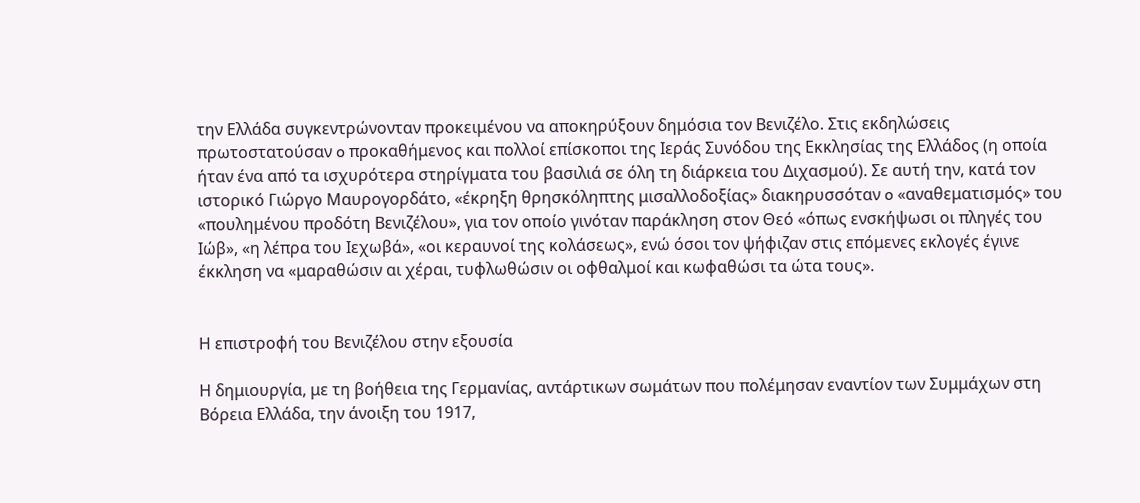την Ελλάδα συγκεντρώνονταν προκειμένου να αποκηρύξουν δημόσια τον Βενιζέλο. Στις εκδηλώσεις πρωτοστατούσαν o προκαθήμενος και πολλοί επίσκοποι της Ιεράς Συνόδου της Εκκλησίας της Ελλάδος (η oποία ήταν ένα από τα ισχυρότερα στηρίγματα του βασιλιά σε όλη τη διάρκεια του Διχασμού). Σε αυτή την, κατά τον ιστορικό Γιώργο Μαυρογορδάτο, «έκρηξη θρησκόληπτης μισαλλοδοξίας» διακηρυσσόταν o «αναθεματισμός» του «πουλημένου προδότη Βενιζέλου», για τον οποίο γινόταν παράκληση στον Θεό «όπως ενσκήψωσι οι πληγές του Ιώβ», «η λέπρα του Ιεχωβά», «οι κεραυνοί της κολάσεως», ενώ όσοι τον ψήφιζαν στις επόμενες εκλογές έγινε έκκληση να «μαραθώσιν αι χέραι, τυφλωθώσιν οι οφθαλμοί και κωφαθώσι τα ώτα τους».


Η επιστροφή του Βενιζέλου στην εξουσία

Η δημιουργία, με τη βοήθεια της Γερμανίας, αντάρτικων σωμάτων που πολέμησαν εναντίον των Συμμάχων στη Βόρεια Ελλάδα, την άνοιξη του 1917,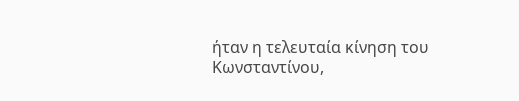ήταν η τελευταία κίνηση του Κωνσταντίνου,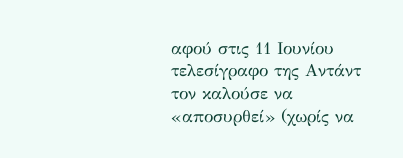αφού στις 11 Ιουνίου τελεσίγραφο της Αντάντ τον καλούσε να «αποσυρθεί» (χωρίς να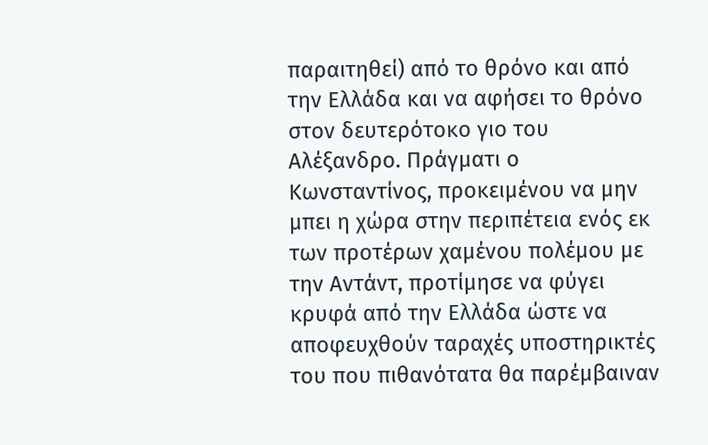παραιτηθεί) από το θρόνο και από την Ελλάδα και να αφήσει το θρόνο στον δευτερότοκο γιο του Αλέξανδρο. Πράγματι ο Κωνσταντίνος, προκειμένου να μην μπει η χώρα στην περιπέτεια ενός εκ των προτέρων χαμένου πολέμου με την Αντάντ, προτίμησε να φύγει κρυφά από την Ελλάδα ώστε να αποφευχθούν ταραχές υποστηρικτές του που πιθανότατα θα παρέμβαιναν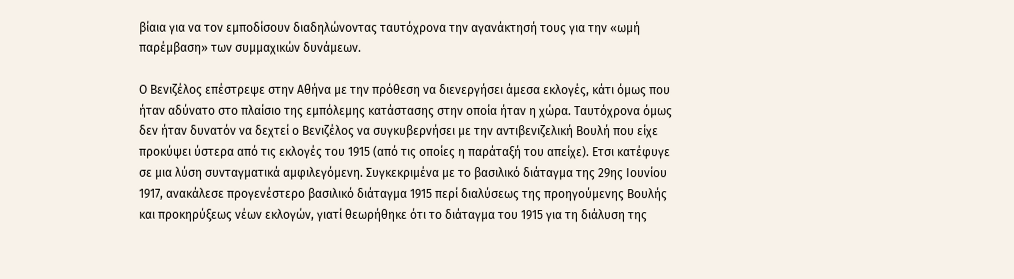βίαια για να τον εμποδίσουν διαδηλώνοντας ταυτόχρονα την αγανάκτησή τους για την «ωμή παρέμβαση» των συμμαχικών δυνάμεων.

Ο Βενιζέλος επέστρεψε στην Αθήνα με την πρόθεση να διενεργήσει άμεσα εκλογές, κάτι όμως που ήταν αδύνατο στο πλαίσιο της εμπόλεμης κατάστασης στην οποία ήταν η χώρα. Ταυτόχρονα όμως δεν ήταν δυνατόν να δεχτεί ο Βενιζέλος να συγκυβερνήσει με την αντιβενιζελική Βουλή που είχε προκύψει ύστερα από τις εκλογές του 1915 (από τις οποίες η παράταξή του απείχε). Ετσι κατέφυγε σε μια λύση συνταγματικά αμφιλεγόμενη. Συγκεκριμένα με το βασιλικό διάταγμα της 29ης Ιουνίου 1917, ανακάλεσε προγενέστερο βασιλικό διάταγμα 1915 περί διαλύσεως της προηγούμενης Βουλής και προκηρύξεως νέων εκλογών, γιατί θεωρήθηκε ότι το διάταγμα του 1915 για τη διάλυση της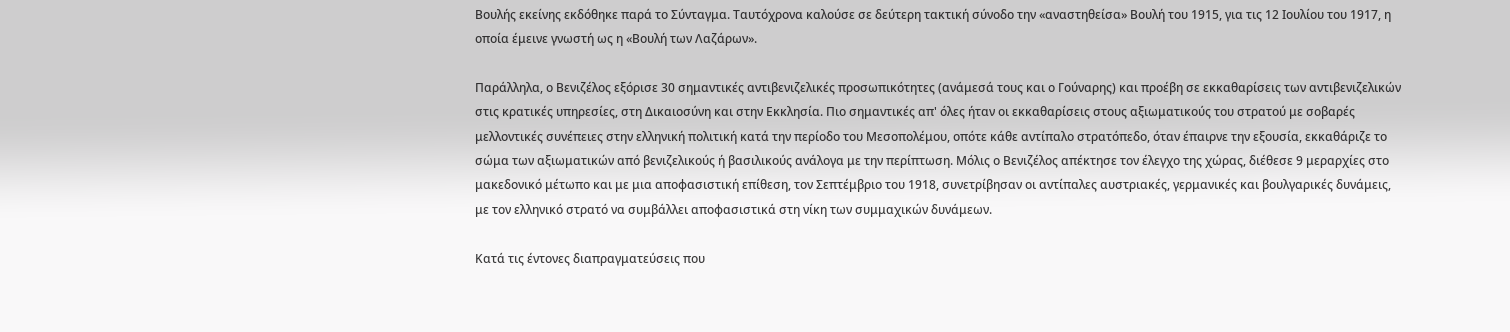Βουλής εκείνης εκδόθηκε παρά το Σύνταγμα. Ταυτόχρονα καλούσε σε δεύτερη τακτική σύνοδο την «αναστηθείσα» Βουλή του 1915, για τις 12 Ιουλίου του 1917, η οποία έμεινε γνωστή ως η «Βουλή των Λαζάρων».

Παράλληλα, ο Βενιζέλος εξόρισε 30 σημαντικές αντιβενιζελικές προσωπικότητες (ανάμεσά τους και ο Γούναρης) και προέβη σε εκκαθαρίσεις των αντιβενιζελικών στις κρατικές υπηρεσίες, στη Δικαιοσύνη και στην Εκκλησία. Πιο σημαντικές απ' όλες ήταν οι εκκαθαρίσεις στους αξιωματικούς του στρατού με σοβαρές μελλοντικές συνέπειες στην ελληνική πολιτική κατά την περίοδο του Μεσοπολέμου, οπότε κάθε αντίπαλο στρατόπεδο, όταν έπαιρνε την εξουσία, εκκαθάριζε το σώμα των αξιωματικών από βενιζελικούς ή βασιλικούς ανάλογα με την περίπτωση. Μόλις ο Βενιζέλος απέκτησε τον έλεγχο της χώρας, διέθεσε 9 μεραρχίες στο μακεδονικό μέτωπο και με μια αποφασιστική επίθεση, τον Σεπτέμβριο του 1918, συνετρίβησαν οι αντίπαλες αυστριακές, γερμανικές και βουλγαρικές δυνάμεις, με τον ελληνικό στρατό να συμβάλλει αποφασιστικά στη νίκη των συμμαχικών δυνάμεων.

Κατά τις έντονες διαπραγματεύσεις που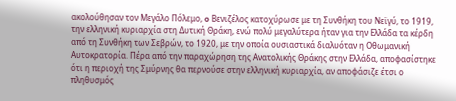ακολούθησαν τον Μεγάλο Πόλεμο, o Βενιζέλος κατοχύρωσε με τη Συνθήκη του Νεϊγύ, το 1919, την ελληνική κυριαρχία στη Δυτική Θράκη, ενώ πολύ μεγαλύτερα ήταν για την Ελλάδα τα κέρδη από τη Συνθήκη των Σεβρών, το 1920, με την οποία ουσιαστικά διαλυόταν η Οθωμανική Αυτοκρατορία. Πέρα από την παραχώρηση της Ανατολικής Θράκης στην Ελλάδα, αποφασίστηκε ότι η περιοχή της Σμύρνης θα περνούσε στην ελληνική κυριαρχία, αν αποφάσιζε έτσι ο πληθυσμός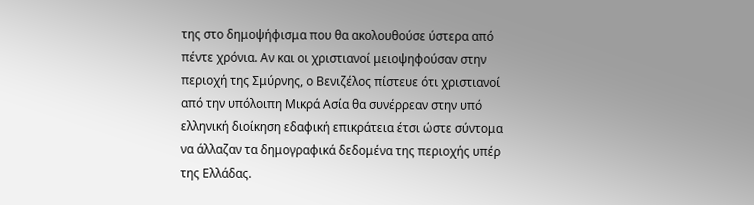της στο δημοψήφισμα που θα ακολουθούσε ύστερα από πέντε χρόνια. Αν και οι χριστιανοί μειοψηφούσαν στην περιοχή της Σμύρνης, ο Βενιζέλος πίστευε ότι χριστιανοί από την υπόλοιπη Μικρά Ασία θα συνέρρεαν στην υπό ελληνική διοίκηση εδαφική επικράτεια έτσι ώστε σύντομα να άλλαζαν τα δημογραφικά δεδομένα της περιοχής υπέρ της Ελλάδας.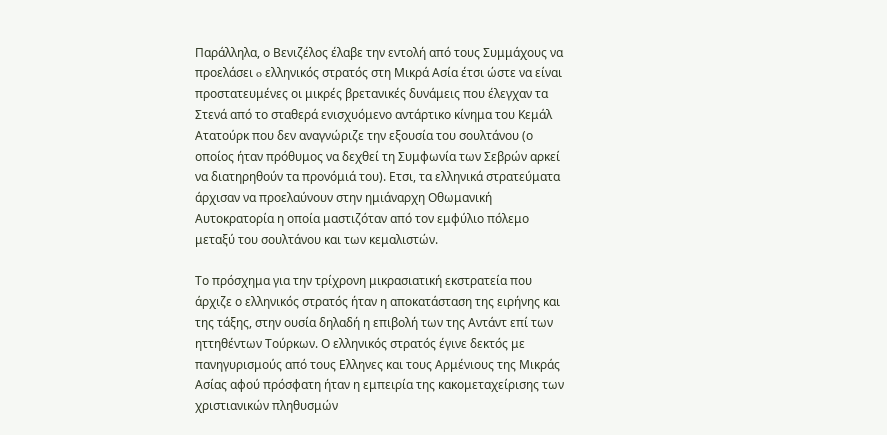Παράλληλα, ο Βενιζέλος έλαβε την εντολή από τους Συμμάχους να προελάσει o ελληνικός στρατός στη Μικρά Ασία έτσι ώστε να είναι προστατευμένες οι μικρές βρετανικές δυνάμεις που έλεγχαν τα Στενά από το σταθερά ενισχυόμενο αντάρτικο κίνημα του Κεμάλ Ατατούρκ που δεν αναγνώριζε την εξουσία του σουλτάνου (ο οποίος ήταν πρόθυμος να δεχθεί τη Συμφωνία των Σεβρών αρκεί να διατηρηθούν τα προνόμιά του). Ετσι, τα ελληνικά στρατεύματα άρχισαν να προελαύνουν στην ημιάναρχη Οθωμανική Αυτοκρατορία η οποία μαστιζόταν από τον εμφύλιο πόλεμο μεταξύ του σουλτάνου και των κεμαλιστών.

Το πρόσχημα για την τρίχρονη μικρασιατική εκστρατεία που άρχιζε ο ελληνικός στρατός ήταν η αποκατάσταση της ειρήνης και της τάξης, στην ουσία δηλαδή η επιβολή των της Αντάντ επί των ηττηθέντων Τούρκων. Ο ελληνικός στρατός έγινε δεκτός με πανηγυρισμούς από τους Ελληνες και τους Αρμένιους της Μικράς Ασίας αφού πρόσφατη ήταν η εμπειρία της κακομεταχείρισης των χριστιανικών πληθυσμών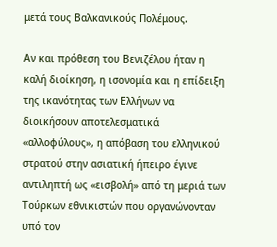μετά τους Βαλκανικούς Πολέμους.

Αν και πρόθεση του Βενιζέλου ήταν η καλή διοίκηση, η ισονομία και η επίδειξη της ικανότητας των Ελλήνων να διοικήσουν αποτελεσματικά «αλλοφύλους», η απόβαση του ελληνικού στρατού στην ασιατική ήπειρο έγινε αντιληπτή ως «εισβολή» από τη μεριά των Τούρκων εθνικιστών που οργανώνονταν υπό τον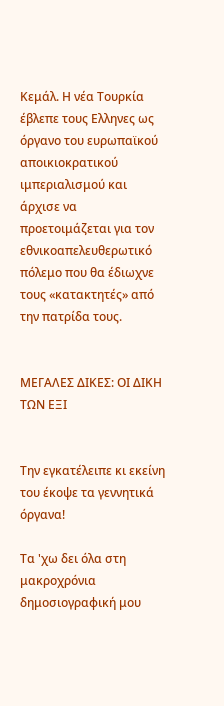Κεμάλ. Η νέα Τουρκία έβλεπε τους Ελληνες ως όργανο του ευρωπαϊκού αποικιοκρατικού ιμπεριαλισμού και άρχισε να προετοιμάζεται για τον εθνικοαπελευθερωτικό πόλεμο που θα έδιωχνε τους «κατακτητές» από την πατρίδα τους.


ΜΕΓΑΛΕΣ ΔΙΚΕΣ: ΟΙ ΔΙΚΗ ΤΩΝ ΕΞΙ


Την εγκατέλειπε κι εκείνη του έκοψε τα γεννητικά όργανα!

Τα 'χω δει όλα στη μακροχρόνια δημοσιογραφική μου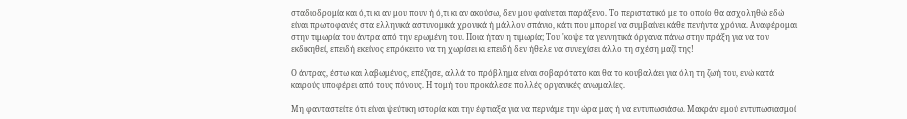σταδιοδρομία και ό,τι κι αν μου πουν ή ό,τι κι αν ακούσω, δεν μου φαίνεται παράξενο. Το περιστατικό με το οποίο θα ασχοληθώ εδώ είναι πρωτοφανές στα ελληνικά αστυνομικά χρονικά ή μάλλον σπάνιο, κάτι που μπορεί να συμβαίνει κάθε πενήντα χρόνια. Αναφέρομαι στην τιμωρία του άντρα από την ερωμένη του. Ποια ήταν η τιμωρία; Του 'κοψε τα γεννητικά όργανα πάνω στην πράξη για να τον εκδικηθεί, επειδή εκείνος επρόκειτο να τη χωρίσει κι επειδή δεν ήθελε να συνεχίσει άλλο τη σχέση μαζί της!

Ο άντρας, έστω και λαβωμένος, επέζησε, αλλά το πρόβλημα είναι σοβαρότατο και θα το κουβαλάει για όλη τη ζωή του, ενώ κατά καιρούς υποφέρει από τους πόνους. Η τομή του προκάλεσε πολλές οργανικές ανωμαλίες.

Μη φανταστείτε ότι είναι ψεύτικη ιστορία και την έφτιαξα για να περνάμε την ώρα μας ή να εντυπωσιάσω. Μακράν εμού εντυπωσιασμοί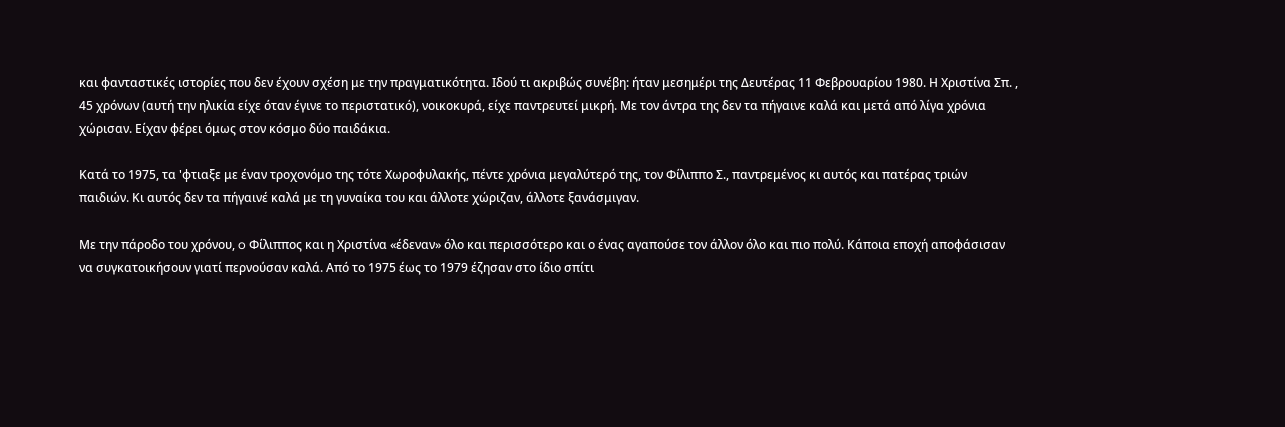και φανταστικές ιστορίες που δεν έχουν σχέση με την πραγματικότητα. Ιδού τι ακριβώς συνέβη: ήταν μεσημέρι της Δευτέρας 11 Φεβρουαρίου 1980. Η Χριστίνα Σπ. , 45 χρόνων (αυτή την ηλικία είχε όταν έγινε το περιστατικό), νοικοκυρά, είχε παντρευτεί μικρή. Με τον άντρα της δεν τα πήγαινε καλά και μετά από λίγα χρόνια χώρισαν. Είχαν φέρει όμως στον κόσμο δύο παιδάκια.

Κατά το 1975, τα 'φτιαξε με έναν τροχονόμο της τότε Χωροφυλακής, πέντε χρόνια μεγαλύτερό της, τον Φίλιππο Σ., παντρεμένος κι αυτός και πατέρας τριών παιδιών. Κι αυτός δεν τα πήγαινέ καλά με τη γυναίκα του και άλλοτε χώριζαν, άλλοτε ξανάσμιγαν.

Με την πάροδο του χρόνου, o Φίλιππος και η Χριστίνα «έδεναν» όλο και περισσότερο και ο ένας αγαπούσε τον άλλον όλο και πιο πολύ. Κάποια εποχή αποφάσισαν να συγκατοικήσουν γιατί περνούσαν καλά. Από το 1975 έως το 1979 έζησαν στο ίδιο σπίτι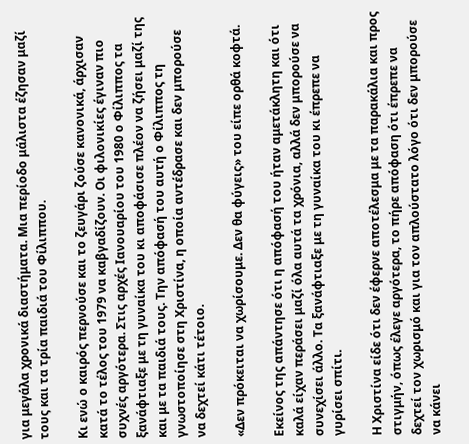για μεγάλα χρονικά διαστήματα. Μια περίοδο μάλιστα έζησαν μαζί τους και τα τρία παιδιά του Φίλιππου.

Κι ενώ ο καιρός περνούσε και το ζευγάρι ζούσε κανονικά, άρχισαν κατά το τέλος του 1979 να καβγαδίζουν. Οι φιλονικίες έγιναν πιο συχνές αργότερα. Στις αρχές Ιανουαρίου του 1980 ο Φίλιππος τα ξανάφτιαξε με τη γυναίκα του κι αποφάσισε πλέον να ζήσει μαζί της και με τα παιδιά τους. Την απόφασή του αυτή ο Φίλιππος τη γνωστοποίησε στη Χριστίνα, η οποία αντέδρασε και δεν μπορούσε να δεχτεί κάτι τέτοιο.

«Δεν πρόκειται να χωρίσουμε. Δεν θα φύγεις» του είπε ορθά κοφτά.

Εκείνος της απάντησε ότι η απόφασή του ήταν αμετάκλητη και ότι καλά είχαν περάσει μαζί όλα αυτά τα χρόνια, αλλά δεν μπορούσε να συνεχίσει άλλο. Τα ξανάφτιαξε με τη γυναίκα του κι έπρεπε να γυρίσει σπίτι.

Η Χριστίνα είδε ότι δεν έφερνε αποτέλεσμα με τα παρακάλια και προς στιγμήν, όπως έλεγε αργότερα, το πήρε απόφαση ότι έπρεπε να δεχτεί τον χωρισμό και για τον απλούστατο λόγο ότι δεν μπορούσε να κάνει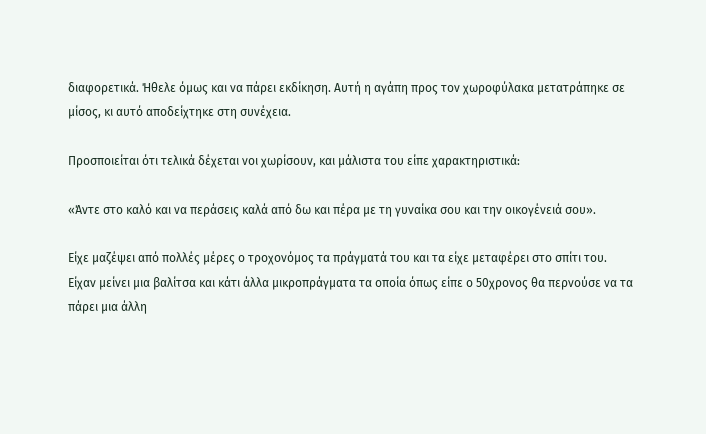διαφορετικά. Ήθελε όμως και να πάρει εκδίκηση. Αυτή η αγάπη προς τον χωροφύλακα μετατράπηκε σε μίσος, κι αυτό αποδείχτηκε στη συνέχεια.

Προσποιείται ότι τελικά δέχεται νοι χωρίσουν, και μάλιστα του είπε χαρακτηριστικά:

«Άντε στο καλό και να περάσεις καλά από δω και πέρα με τη γυναίκα σου και την οικογένειά σου».

Είχε μαζέψει από πολλές μέρες ο τροχονόμος τα πράγματά του και τα είχε μεταφέρει στο σπίτι του. Είχαν μείνει μια βαλίτσα και κάτι άλλα μικροπράγματα τα οποία όπως είπε ο 50χρονος θα περνούσε να τα πάρει μια άλλη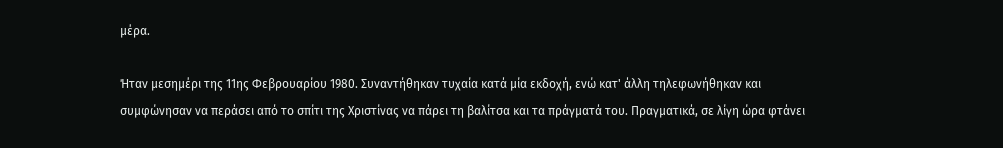μέρα.

Ήταν μεσημέρι της 11ης Φεβρουαρίου 1980. Συναντήθηκαν τυχαία κατά μία εκδοχή, ενώ κατ' άλλη τηλεφωνήθηκαν και συμφώνησαν να περάσει από το σπίτι της Χριστίνας να πάρει τη βαλίτσα και τα πράγματά του. Πραγματικά, σε λίγη ώρα φτάνει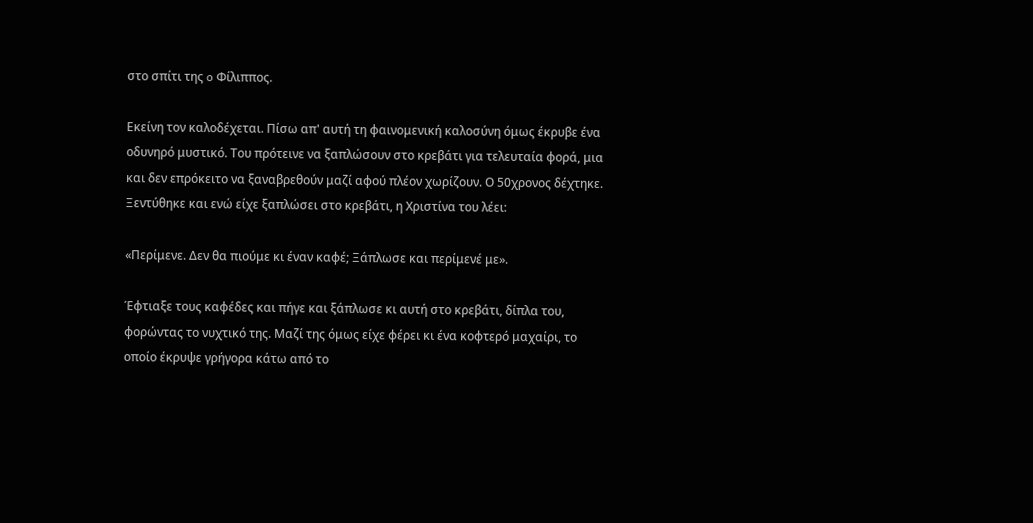στο σπίτι της o Φίλιππος.

Εκείνη τον καλοδέχεται. Πίσω απ' αυτή τη φαινομενική καλοσύνη όμως έκρυβε ένα οδυνηρό μυστικό. Του πρότεινε να ξαπλώσουν στο κρεβάτι για τελευταία φορά, μια και δεν επρόκειτο να ξαναβρεθούν μαζί αφού πλέον χωρίζουν. Ο 50χρονος δέχτηκε. Ξεντύθηκε και ενώ είχε ξαπλώσει στο κρεβάτι, η Χριστίνα του λέει:

«Περίμενε. Δεν θα πιούμε κι έναν καφέ; Ξάπλωσε και περίμενέ με».

Έφτιαξε τους καφέδες και πήγε και ξάπλωσε κι αυτή στο κρεβάτι, δίπλα του, φορώντας το νυχτικό της. Μαζί της όμως είχε φέρει κι ένα κοφτερό μαχαίρι, το οποίο έκρυψε γρήγορα κάτω από το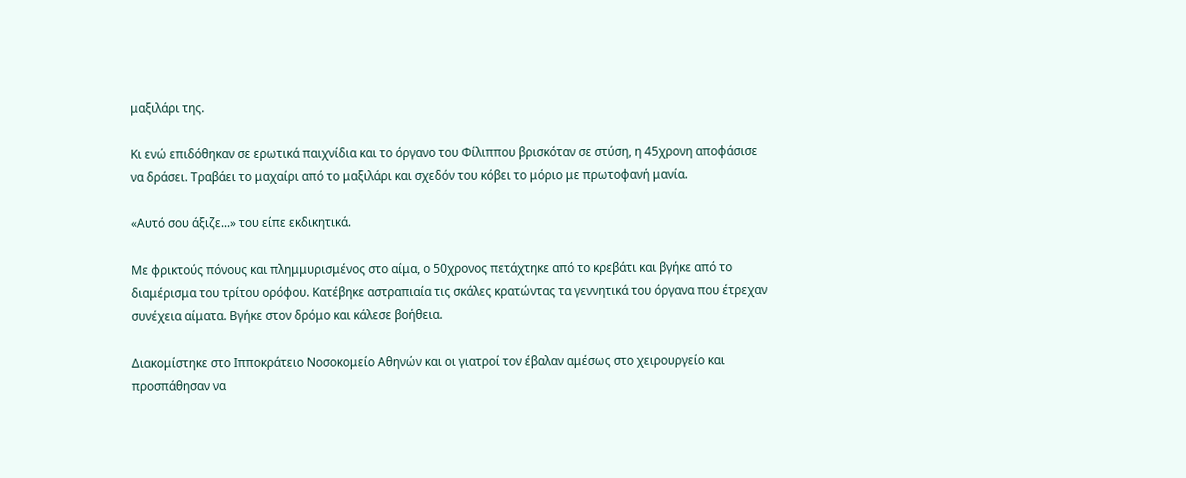μαξιλάρι της.

Κι ενώ επιδόθηκαν σε ερωτικά παιχνίδια και το όργανο του Φίλιππου βρισκόταν σε στύση, η 45χρονη αποφάσισε να δράσει. Τραβάει το μαχαίρι από το μαξιλάρι και σχεδόν του κόβει το μόριο με πρωτοφανή μανία.

«Αυτό σου άξιζε...» του είπε εκδικητικά.

Με φρικτούς πόνους και πλημμυρισμένος στο αίμα, ο 50χρονος πετάχτηκε από το κρεβάτι και βγήκε από το διαμέρισμα του τρίτου ορόφου. Κατέβηκε αστραπιαία τις σκάλες κρατώντας τα γεννητικά του όργανα που έτρεχαν συνέχεια αίματα. Βγήκε στον δρόμο και κάλεσε βοήθεια.

Διακομίστηκε στο Ιπποκράτειο Νοσοκομείο Αθηνών και οι γιατροί τον έβαλαν αμέσως στο χειρουργείο και προσπάθησαν να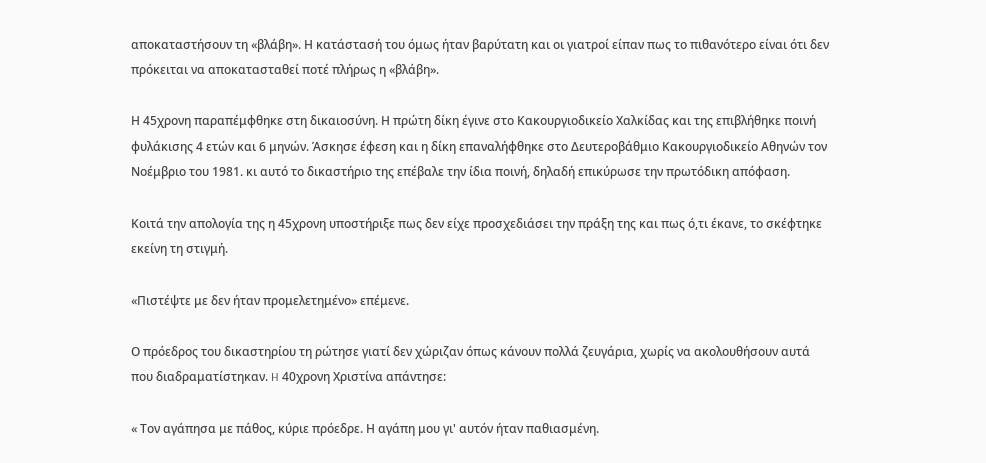αποκαταστήσουν τη «βλάβη». Η κατάστασή του όμως ήταν βαρύτατη και οι γιατροί είπαν πως το πιθανότερο είναι ότι δεν πρόκειται να αποκατασταθεί ποτέ πλήρως η «βλάβη».

Η 45χρονη παραπέμφθηκε στη δικαιοσύνη. Η πρώτη δίκη έγινε στο Κακουργιοδικείο Χαλκίδας και της επιβλήθηκε ποινή φυλάκισης 4 ετών και 6 μηνών. Άσκησε έφεση και η δίκη επαναλήφθηκε στο Δευτεροβάθμιο Κακουργιοδικείο Αθηνών τον Νοέμβριο του 1981. κι αυτό το δικαστήριο της επέβαλε την ίδια ποινή, δηλαδή επικύρωσε την πρωτόδικη απόφαση.

Κοιτά την απολογία της η 45χρονη υποστήριξε πως δεν είχε προσχεδιάσει την πράξη της και πως ό,τι έκανε, το σκέφτηκε εκείνη τη στιγμή.

«Πιστέψτε με δεν ήταν προμελετημένο» επέμενε.

Ο πρόεδρος του δικαστηρίου τη ρώτησε γιατί δεν χώριζαν όπως κάνουν πολλά ζευγάρια, χωρίς να ακολουθήσουν αυτά που διαδραματίστηκαν. H 40χρονη Χριστίνα απάντησε:

« Τον αγάπησα με πάθος, κύριε πρόεδρε. Η αγάπη μου γι' αυτόν ήταν παθιασμένη.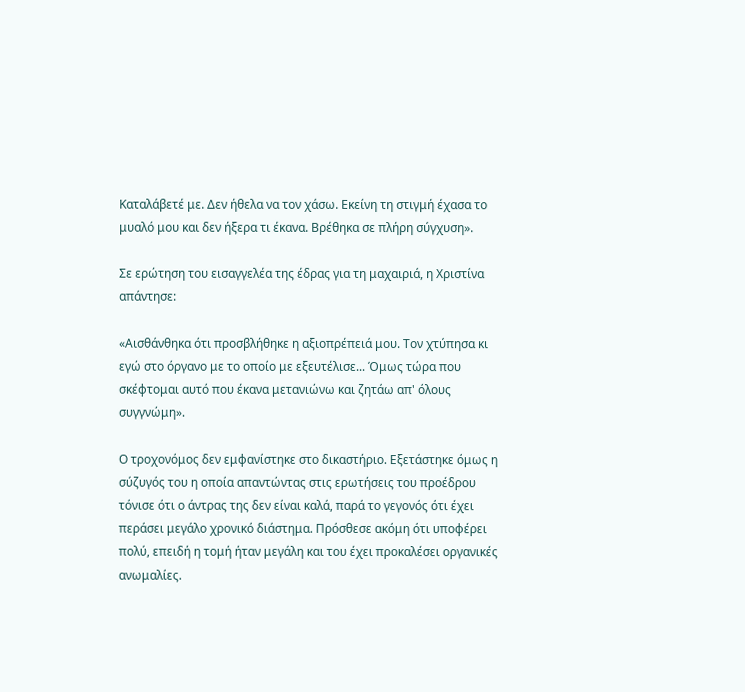Καταλάβετέ με. Δεν ήθελα να τον χάσω. Εκείνη τη στιγμή έχασα το μυαλό μου και δεν ήξερα τι έκανα. Βρέθηκα σε πλήρη σύγχυση».

Σε ερώτηση του εισαγγελέα της έδρας για τη μαχαιριά, η Χριστίνα απάντησε:

«Αισθάνθηκα ότι προσβλήθηκε η αξιοπρέπειά μου. Τον χτύπησα κι εγώ στο όργανο με το οποίο με εξευτέλισε... Όμως τώρα που σκέφτομαι αυτό που έκανα μετανιώνω και ζητάω απ' όλους συγγνώμη».

Ο τροχονόμος δεν εμφανίστηκε στο δικαστήριο. Εξετάστηκε όμως η σύζυγός του η οποία απαντώντας στις ερωτήσεις του προέδρου τόνισε ότι ο άντρας της δεν είναι καλά, παρά το γεγονός ότι έχει περάσει μεγάλο χρονικό διάστημα. Πρόσθεσε ακόμη ότι υποφέρει πολύ, επειδή η τομή ήταν μεγάλη και του έχει προκαλέσει οργανικές ανωμαλίες.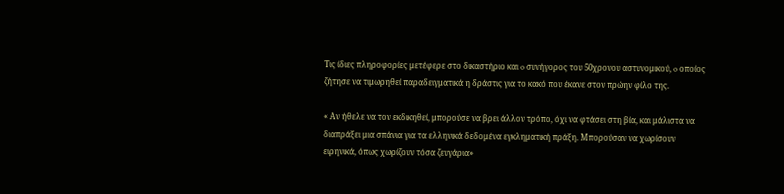Τις ίδιες πληροφορίες μετέφερε στο δικαστήριο και o συνήγορος του 50χρονου αστυνομικού, o οποίος ζήτησε να τιμωρηθεί παραδειγματικά η δράστις για το κακό που έκανε στον πρώην φίλο της.

« Αν ήθελε να τον εκδικηθεί, μπορούσε να βρει άλλον τρόπο, όχι να φτάσει στη βία, και μάλιστα να διαπράξει μια σπάνια για τα ελληνικά δεδομένα εγκληματική πράξη. Μπορούσαν να χωρίσουν ειρηνικά, όπως χωρίζουν τόσα ζευγάρια»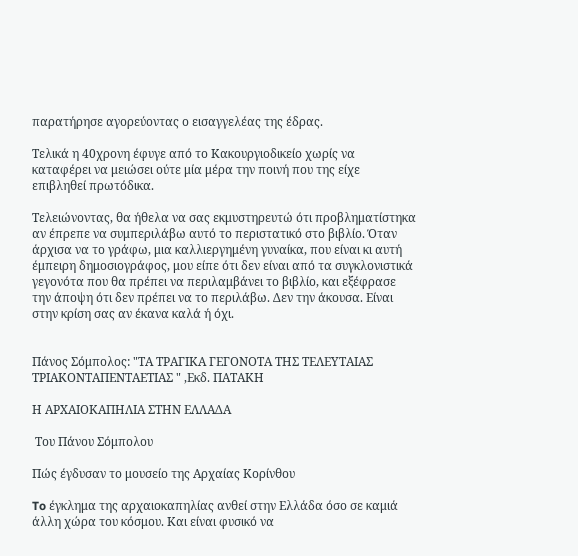παρατήρησε αγορεύοντας ο εισαγγελέας της έδρας.

Τελικά η 40χρονη έφυγε από το Κακουργιοδικείο χωρίς να καταφέρει να μειώσει ούτε μία μέρα την ποινή που της είχε επιβληθεί πρωτόδικα.

Τελειώνοντας, θα ήθελα να σας εκμυστηρευτώ ότι προβληματίστηκα αν έπρεπε να συμπεριλάβω αυτό το περιστατικό στο βιβλίο. Όταν άρχισα να το γράφω, μια καλλιεργημένη γυναίκα, που είναι κι αυτή έμπειρη δημοσιογράφος, μου είπε ότι δεν είναι από τα συγκλονιστικά γεγονότα που θα πρέπει να περιλαμβάνει το βιβλίο, και εξέφρασε την άποψη ότι δεν πρέπει να το περιλάβω. Δεν την άκουσα. Είναι στην κρίση σας αν έκανα καλά ή όχι.


Πάνος Σόμπολος: "ΤΑ ΤΡΑΓΙΚΑ ΓΕΓΟΝΟΤΑ ΤΗΣ ΤΕΛΕΥΤΑΙΑΣ ΤΡΙΑΚΟΝΤΑΠΕΝΤΑΕΤΙΑΣ " ,Εκδ. ΠΑΤΑΚΗ

Η ΑΡΧΑΙΟΚΑΠΗΛΙΑ ΣΤΗΝ ΕΛΛΑΔΑ

 Του Πάνου Σόμπολου

Πώς έγδυσαν το μουσείο της Αρχαίας Κορίνθου

To έγκλημα της αρχαιοκαπηλίας ανθεί στην Ελλάδα όσο σε καμιά άλλη χώρα του κόσμου. Και είναι φυσικό να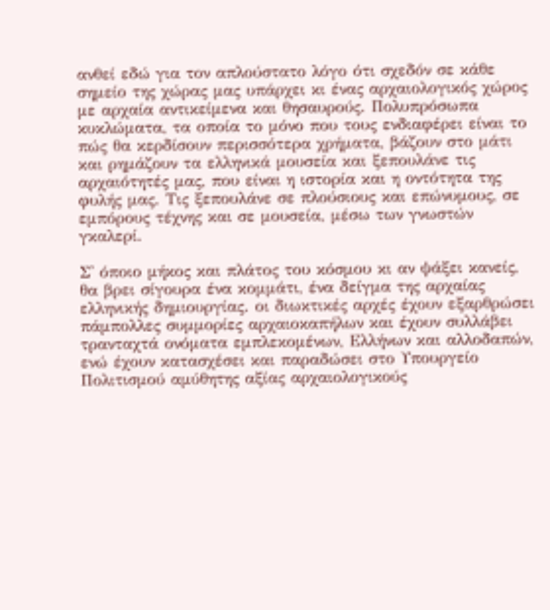ανθεί εδώ για τον απλούστατο λόγο ότι σχεδόν σε κάθε σημείο της χώρας μας υπάρχει κι ένας αρχαιολογικός χώρος με αρχαία αντικείμενα και θησαυρούς. Πολυπρόσωπα κυκλώματα, τα οποία το μόνο που τους ενδιαφέρει είναι το πώς θα κερδίσουν περισσότερα χρήματα, βάζουν στο μάτι και ρημάζουν τα ελληνικά μουσεία και ξεπουλάνε τις αρχαιότητές μας, που είναι η ιστορία και η οντότητα της φυλής μας. Τις ξεπουλάνε σε πλούσιους και επώνυμους, σε εμπόρους τέχνης και σε μουσεία, μέσω των γνωστών γκαλερί.

Σ' όποιο μήκος και πλάτος του κόσμου κι αν ψάξει κανείς, θα βρει σίγουρα ένα κομμάτι, ένα δείγμα της αρχαίας ελληνικής δημιουργίας. οι διωκτικές αρχές έχουν εξαρθρώσει πάμπολλες συμμορίες αρχαιοκαπήλων και έχουν συλλάβει τρανταχτά ονόματα εμπλεκομένων, Ελλήνων και αλλοδαπών, ενώ έχουν κατασχέσει και παραδώσει στο Υπουργείο Πολιτισμού αμύθητης αξίας αρχαιολογικούς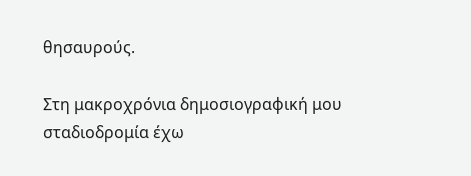θησαυρούς.

Στη μακροχρόνια δημοσιογραφική μου σταδιοδρομία έχω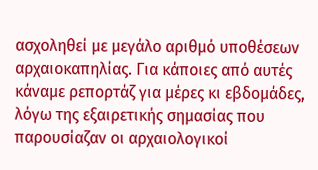ασχοληθεί με μεγάλο αριθμό υποθέσεων αρχαιοκαπηλίας. Για κάποιες από αυτές κάναμε ρεπορτάζ για μέρες κι εβδομάδες, λόγω της εξαιρετικής σημασίας που παρουσίαζαν οι αρχαιολογικοί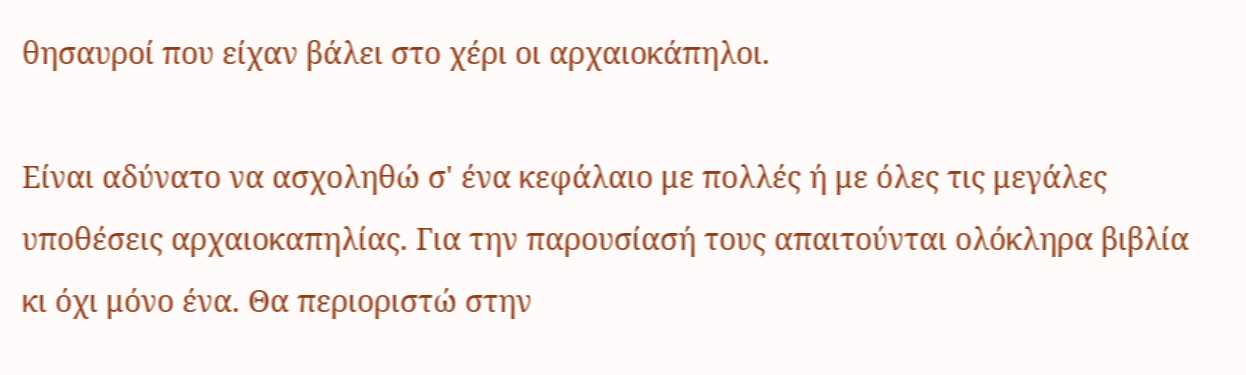θησαυροί που είχαν βάλει στο χέρι οι αρχαιοκάπηλοι.

Είναι αδύνατο να ασχοληθώ σ' ένα κεφάλαιο με πολλές ή με όλες τις μεγάλες υποθέσεις αρχαιοκαπηλίας. Για την παρουσίασή τους απαιτούνται ολόκληρα βιβλία κι όχι μόνο ένα. Θα περιοριστώ στην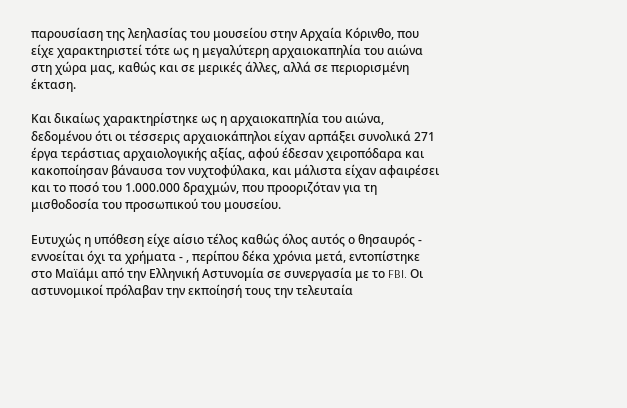παρουσίαση της λεηλασίας του μουσείου στην Αρχαία Κόρινθο, που είχε χαρακτηριστεί τότε ως η μεγαλύτερη αρχαιοκαπηλία του αιώνα στη χώρα μας, καθώς και σε μερικές άλλες, αλλά σε περιορισμένη έκταση.

Και δικαίως χαρακτηρίστηκε ως η αρχαιοκαπηλία του αιώνα, δεδομένου ότι οι τέσσερις αρχαιοκάπηλοι είχαν αρπάξει συνολικά 271 έργα τεράστιας αρχαιολογικής αξίας, αφού έδεσαν χειροπόδαρα και κακοποίησαν βάναυσα τον νυχτοφύλακα, και μάλιστα είχαν αφαιρέσει και το ποσό του 1.000.000 δραχμών, που προοριζόταν για τη μισθοδοσία του προσωπικού του μουσείου.

Ευτυχώς η υπόθεση είχε αίσιο τέλος καθώς όλος αυτός ο θησαυρός - εννοείται όχι τα χρήματα - , περίπου δέκα χρόνια μετά, εντοπίστηκε στο Μαϊάμι από την Ελληνική Αστυνομία σε συνεργασία με το FBI. Οι αστυνομικοί πρόλαβαν την εκποίησή τους την τελευταία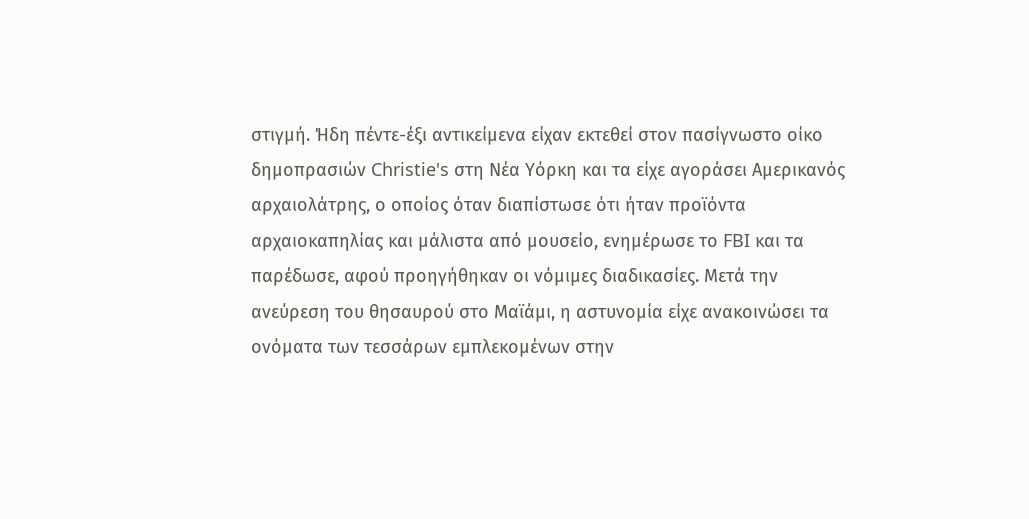στιγμή. Ήδη πέντε-έξι αντικείμενα είχαν εκτεθεί στον πασίγνωστο οίκο δημοπρασιών Christie's στη Νέα Υόρκη και τα είχε αγοράσει Αμερικανός αρχαιολάτρης, ο οποίος όταν διαπίστωσε ότι ήταν προϊόντα αρχαιοκαπηλίας και μάλιστα από μουσείο, ενημέρωσε το FBI και τα παρέδωσε, αφού προηγήθηκαν οι νόμιμες διαδικασίες. Μετά την ανεύρεση του θησαυρού στο Μαϊάμι, η αστυνομία είχε ανακοινώσει τα ονόματα των τεσσάρων εμπλεκομένων στην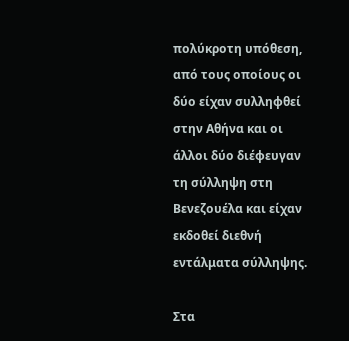πολύκροτη υπόθεση, από τους οποίους οι δύο είχαν συλληφθεί στην Αθήνα και οι άλλοι δύο διέφευγαν τη σύλληψη στη Βενεζουέλα και είχαν εκδοθεί διεθνή εντάλματα σύλληψης.

Στα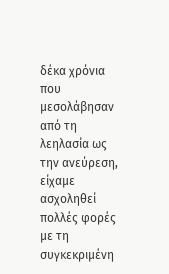δέκα χρόνια που μεσολάβησαν από τη λεηλασία ως την ανεύρεση, είχαμε ασχοληθεί πολλές φορές με τη συγκεκριμένη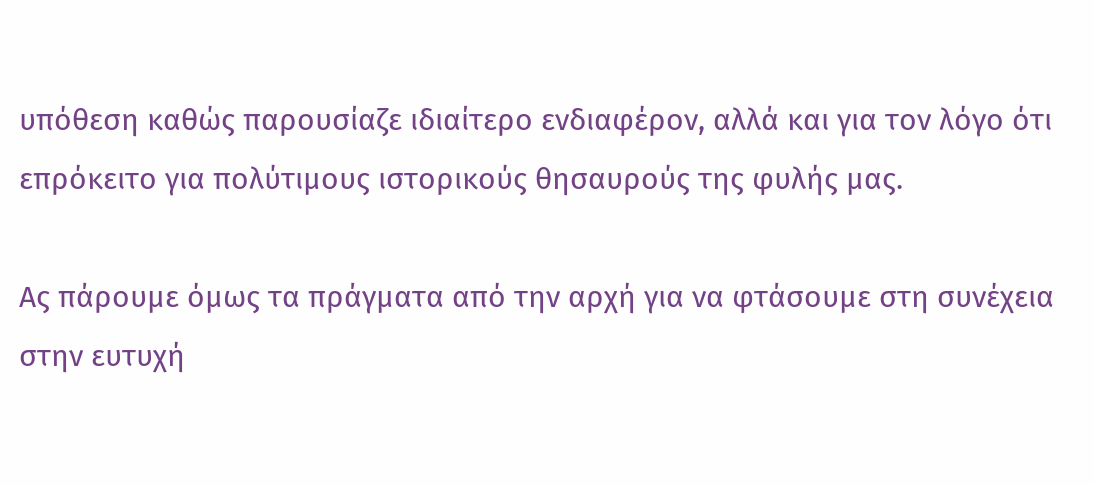υπόθεση καθώς παρουσίαζε ιδιαίτερο ενδιαφέρον, αλλά και για τον λόγο ότι επρόκειτο για πολύτιμους ιστορικούς θησαυρούς της φυλής μας.

Ας πάρουμε όμως τα πράγματα από την αρχή για να φτάσουμε στη συνέχεια στην ευτυχή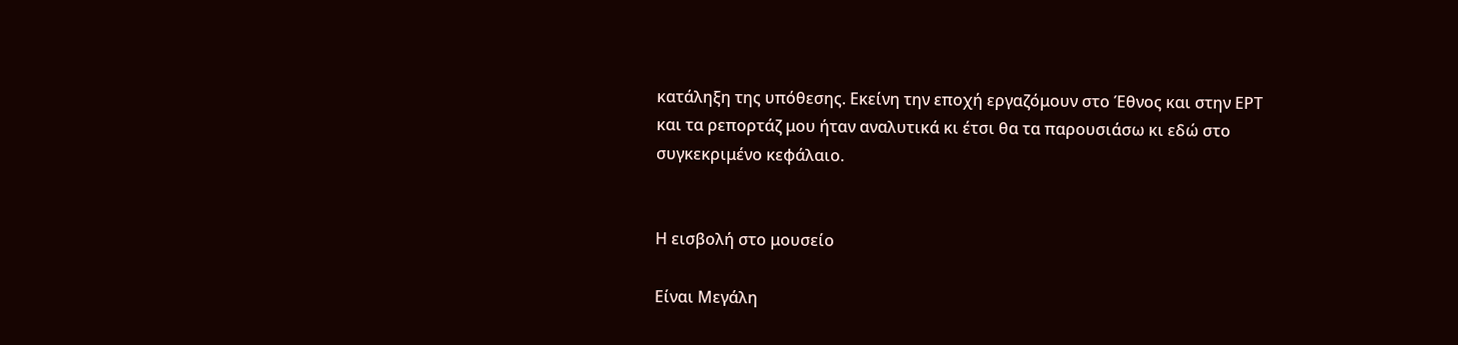κατάληξη της υπόθεσης. Εκείνη την εποχή εργαζόμουν στο Έθνος και στην ΕΡΤ και τα ρεπορτάζ μου ήταν αναλυτικά κι έτσι θα τα παρουσιάσω κι εδώ στο συγκεκριμένο κεφάλαιο.


Η εισβολή στο μουσείο

Είναι Μεγάλη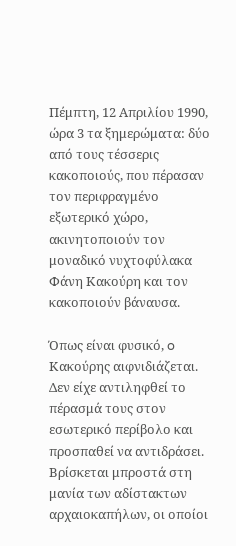Πέμπτη, 12 Απριλίου 1990, ώρα 3 τα ξημερώματα: δύο από τους τέσσερις κακοποιούς, που πέρασαν τον περιφραγμένο εξωτερικό χώρο, ακινητοποιούν τον μοναδικό νυχτοφύλακα Φάνη Κακούρη και τον κακοποιούν βάναυσα.

Όπως είναι φυσικό, o Κακούρης αιφνιδιάζεται. Δεν είχε αντιληφθεί το πέρασμά τους στον εσωτερικό περίβολο και προσπαθεί να αντιδράσει. Βρίσκεται μπροστά στη μανία των αδίστακτων αρχαιοκαπήλων, οι οποίοι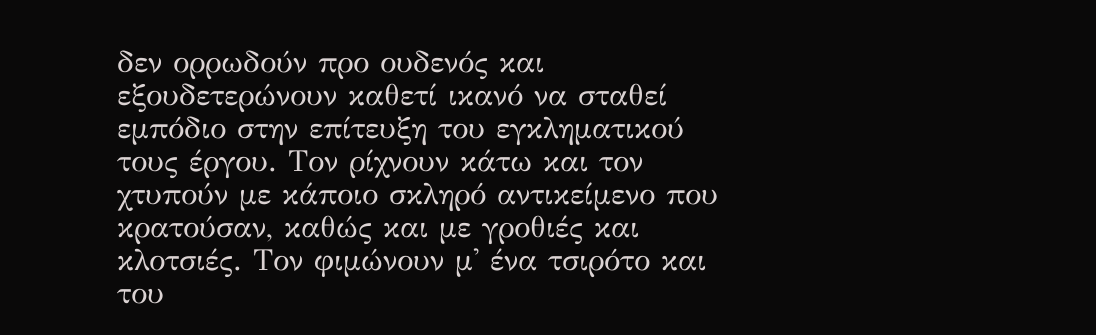δεν ορρωδούν προ ουδενός και εξουδετερώνουν καθετί ικανό να σταθεί εμπόδιο στην επίτευξη του εγκληματικού τους έργου. Τον ρίχνουν κάτω και τον χτυπούν με κάποιο σκληρό αντικείμενο που κρατούσαν, καθώς και με γροθιές και κλοτσιές. Τον φιμώνουν μ' ένα τσιρότο και του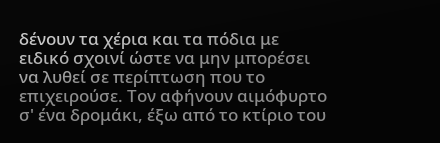δένουν τα χέρια και τα πόδια με ειδικό σχοινί ώστε να μην μπορέσει να λυθεί σε περίπτωση που το επιχειρούσε. Τον αφήνουν αιμόφυρτο σ' ένα δρομάκι, έξω από το κτίριο του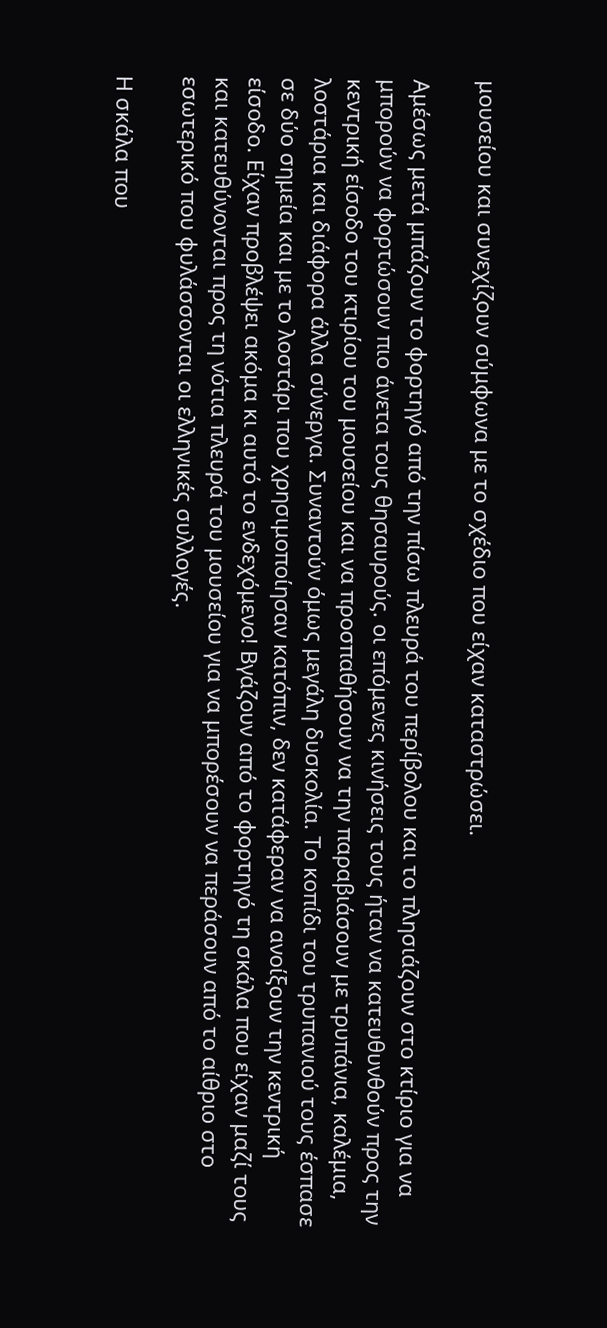μουσείου και συνεχίζουν σύμφωνα με το σχέδιο που είχαν καταστρώσει.

Αμέσως μετά μπάζουν το φορτηγό από την πίσω πλευρά του περίβολου και το πλησιάζουν στο κτίριο για να μπορούν να φορτώσουν πιο άνετα τους θησαυρούς. οι επόμενες κινήσεις τους ήταν να κατευθυνθούν προς την κεντρική είσοδο του κτιρίου του μουσείου και να προσπαθήσουν να την παραβιάσουν με τρυπάνια, καλέμια, λοστάρια και διάφορα άλλα σύνεργα. Συναντούν όμως μεγάλη δυσκολία. Το κοπίδι του τρυπανιού τους έσπασε σε δύο σημεία και με το λοστάρι που χρησιμοποίησαν κατόπιν, δεν κατάφεραν να ανοίξουν την κεντρική είσοδο. Είχαν προβλέψει ακόμα κι αυτό το ενδεχόμενο! Βγάζουν από το φορτηγό τη σκάλα που είχαν μαζί τους και κατευθύνονται προς τη νότια πλευρά του μουσείου για να μπορέσουν να περάσουν από το αίθριο στο εσωτερικό που φυλάσσονται οι ελληνικές συλλογές.

Η σκάλα που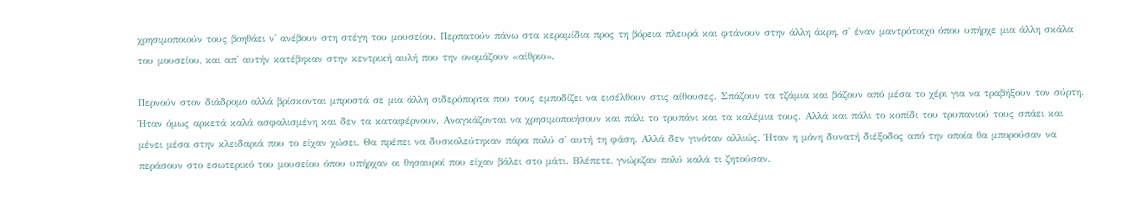χρησιμοποιούν τους βοηθάει ν' ανέβουν στη στέγη του μουσείου. Περπατούν πάνω στα κεραμίδια προς τη βόρεια πλευρά και φτάνουν στην άλλη άκρη, σ' έναν μαντρότοιχο όπου υπήρχε μια άλλη σκάλα του μουσείου, και απ' αυτήν κατέβηκαν στην κεντρική αυλή που την ονομάζουν «αίθριο».

Περνούν στον διάδρομο αλλά βρίσκονται μπροστά σε μια άλλη σιδερόπορτα που τους εμποδίζει να εισέλθουν στις αίθουσες. Σπάζουν τα τζάμια και βάζουν από μέσα το χέρι για να τραβήξουν τον σύρτη. Ήταν όμως αρκετά καλά ασφαλισμένη και δεν τα καταφέρνουν. Αναγκάζονται να χρησιμοποιήσουν και πάλι το τρυπάνι και τα καλέμια τους. Αλλά και πάλι το κοπίδι του τρυπανιού τους σπάει και μένει μέσα στην κλειδαριά που το είχαν χώσει. Θα πρέπει να δυσκολεύτηκαν πάρα πολύ σ' αυτή τη φάση. Αλλά δεν γινόταν αλλιώς. Ήταν η μόνη δυνατή διέξοδος από την οποία θα μπορούσαν να περάσουν στο εσωτερικό του μουσείου όπου υπήρχαν οι θησαυροί που είχαν βάλει στο μάτι. Βλέπετε, γνώριζαν πολύ καλά τι ζητούσαν.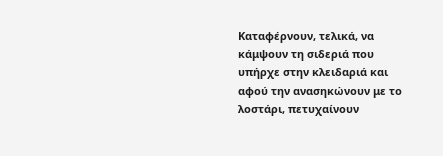Καταφέρνουν, τελικά, να κάμψουν τη σιδεριά που υπήρχε στην κλειδαριά και αφού την ανασηκώνουν με το λοστάρι, πετυχαίνουν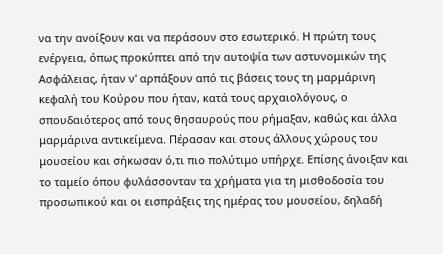να την ανοίξουν και να περάσουν στο εσωτερικό. Η πρώτη τους ενέργεια, όπως προκύπτει από την αυτοψία των αστυνομικών της Ασφάλειας, ήταν ν' αρπάξουν από τις βάσεις τους τη μαρμάρινη κεφαλή του Κούρου που ήταν, κατά τους αρχαιολόγους, ο σπουδαιότερος από τους θησαυρούς που ρήμαξαν, καθώς και άλλα μαρμάρινα αντικείμενα. Πέρασαν και στους άλλους χώρους του μουσείου και σήκωσαν ό,τι πιο πολύτιμο υπήρχε. Επίσης άνοιξαν και το ταμείο όπου φυλάσσονταν τα χρήματα για τη μισθοδοσία του προσωπικού και οι εισπράξεις της ημέρας του μουσείου, δηλαδή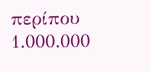περίπου 1.000.000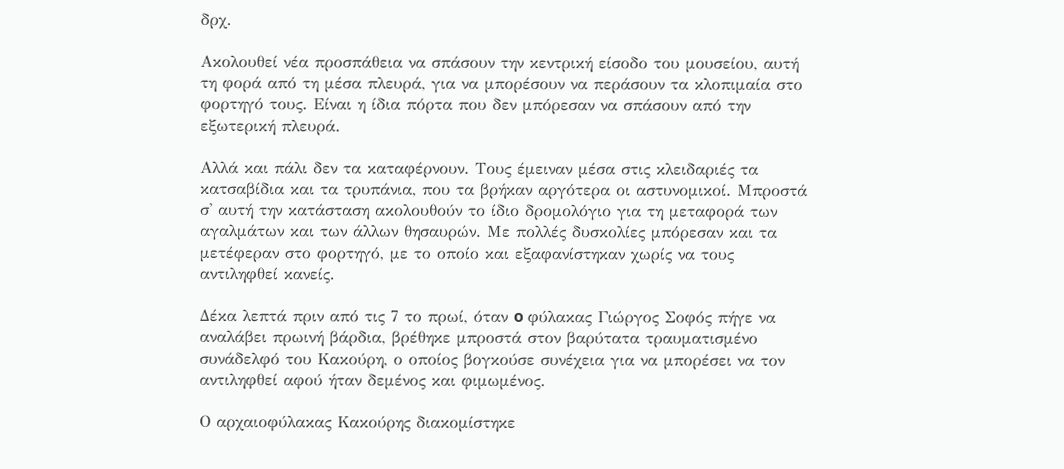δρχ.

Ακολουθεί νέα προσπάθεια να σπάσουν την κεντρική είσοδο του μουσείου, αυτή τη φορά από τη μέσα πλευρά, για να μπορέσουν να περάσουν τα κλοπιμαία στο φορτηγό τους. Είναι η ίδια πόρτα που δεν μπόρεσαν να σπάσουν από την εξωτερική πλευρά.

Αλλά και πάλι δεν τα καταφέρνουν. Τους έμειναν μέσα στις κλειδαριές τα κατσαβίδια και τα τρυπάνια, που τα βρήκαν αργότερα οι αστυνομικοί. Μπροστά σ' αυτή την κατάσταση ακολουθούν το ίδιο δρομολόγιο για τη μεταφορά των αγαλμάτων και των άλλων θησαυρών. Με πολλές δυσκολίες μπόρεσαν και τα μετέφεραν στο φορτηγό, με το οποίο και εξαφανίστηκαν χωρίς να τους αντιληφθεί κανείς.

Δέκα λεπτά πριν από τις 7 το πρωί, όταν o φύλακας Γιώργος Σοφός πήγε να αναλάβει πρωινή βάρδια, βρέθηκε μπροστά στον βαρύτατα τραυματισμένο συνάδελφό του Κακούρη, ο οποίος βογκούσε συνέχεια για να μπορέσει να τον αντιληφθεί αφού ήταν δεμένος και φιμωμένος.

Ο αρχαιοφύλακας Κακούρης διακομίστηκε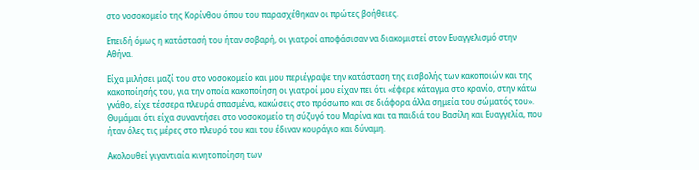στο νοσοκομείο της Κορίνθου όπου του παρασχέθηκαν οι πρώτες βοήθειες.

Επειδή όμως η κατάστασή του ήταν σοβαρή, οι γιατροί αποφάσισαν να διακομιστεί στον Ευαγγελισμό στην Αθήνα.

Είχα μιλήσει μαζί του στο νοσοκομείο και μου περιέγραψε την κατάσταση της εισβολής των κακοποιών και της κακοποίησής του, για την οποία κακοποίηση οι γιατροί μου είχαν πει ότι «έφερε κάταγμα στο κρανίο, στην κάτω γνάθο, είχε τέσσερα πλευρά σπασμένα, κακώσεις στο πρόσωπο και σε διάφορα άλλα σημεία του σώματός του». Θυμάμαι ότι είχα συναντήσει στο νοσοκομείο τη σύζυγό του Μαρίνα και τα παιδιά του Βασίλη και Ευαγγελία, που ήταν όλες τις μέρες στο πλευρό του και του έδιναν κουράγιο και δύναμη.

Ακολουθεί γιγαντιαία κινητοποίηση των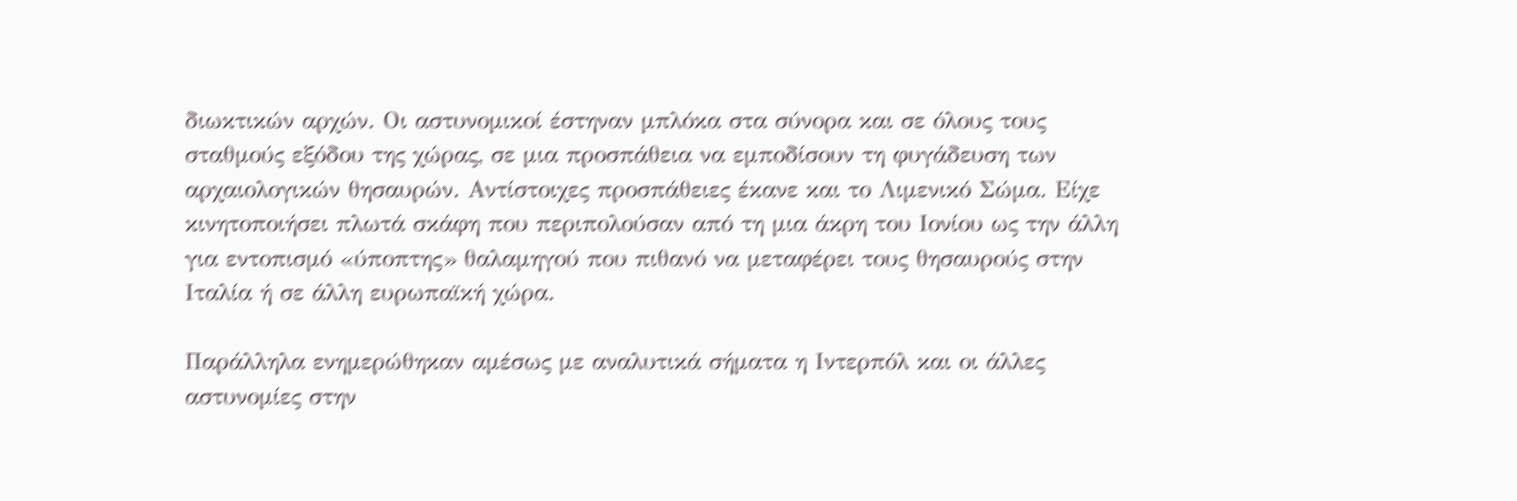διωκτικών αρχών. Οι αστυνομικοί έστηναν μπλόκα στα σύνορα και σε όλους τους σταθμούς εξόδου της χώρας, σε μια προσπάθεια να εμποδίσουν τη φυγάδευση των αρχαιολογικών θησαυρών. Αντίστοιχες προσπάθειες έκανε και το Λιμενικό Σώμα. Είχε κινητοποιήσει πλωτά σκάφη που περιπολούσαν από τη μια άκρη του Ιονίου ως την άλλη για εντοπισμό «ύποπτης» θαλαμηγού που πιθανό να μεταφέρει τους θησαυρούς στην Ιταλία ή σε άλλη ευρωπαϊκή χώρα.

Παράλληλα ενημερώθηκαν αμέσως με αναλυτικά σήματα η Ιντερπόλ και οι άλλες αστυνομίες στην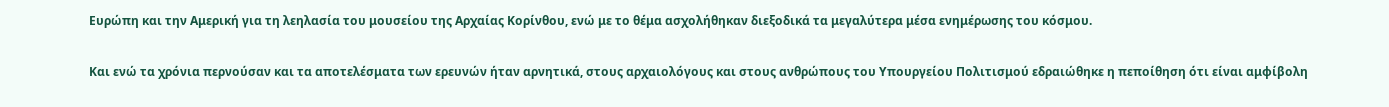Ευρώπη και την Αμερική για τη λεηλασία του μουσείου της Αρχαίας Κορίνθου, ενώ με το θέμα ασχολήθηκαν διεξοδικά τα μεγαλύτερα μέσα ενημέρωσης του κόσμου.

Και ενώ τα χρόνια περνούσαν και τα αποτελέσματα των ερευνών ήταν αρνητικά, στους αρχαιολόγους και στους ανθρώπους του Υπουργείου Πολιτισμού εδραιώθηκε η πεποίθηση ότι είναι αμφίβολη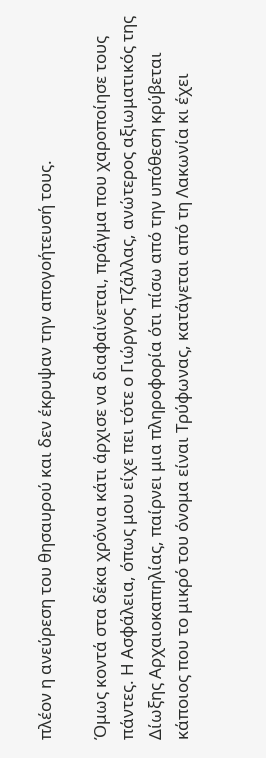πλέον η ανεύρεση του θησαυρού και δεν έκρυψαν την απογοήτευσή τους.

Όμως κοντά στα δέκα χρόνια κάτι άρχισε να διαφαίνεται, πράγμα που χαροποίησε τους πάντες. Η Ασφάλεια, όπως μου είχε πει τότε ο Γιώργος Τζάλλας, ανώτερος αξιωματικός της Δίωξης Αρχαιοκαπηλίας, παίρνει μια πληροφορία ότι πίσω από την υπόθεση κρύβεται κάποιος που το μικρό του όνομα είναι Τρύφωνας, κατάγεται από τη Λακωνία κι έχει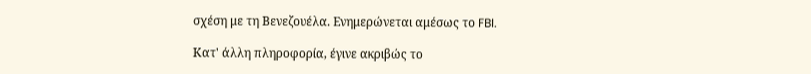σχέση με τη Βενεζουέλα. Ενημερώνεται αμέσως το FBI.

Κατ' άλλη πληροφορία, έγινε ακριβώς το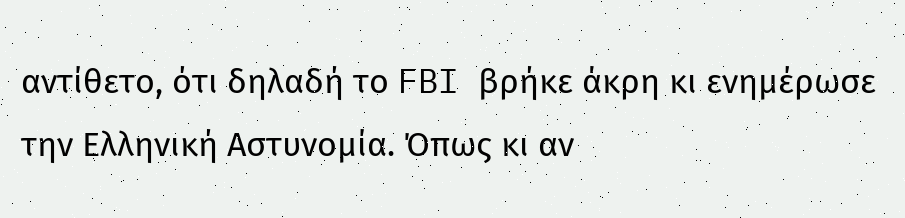αντίθετο, ότι δηλαδή το FBI βρήκε άκρη κι ενημέρωσε την Ελληνική Αστυνομία. Όπως κι αν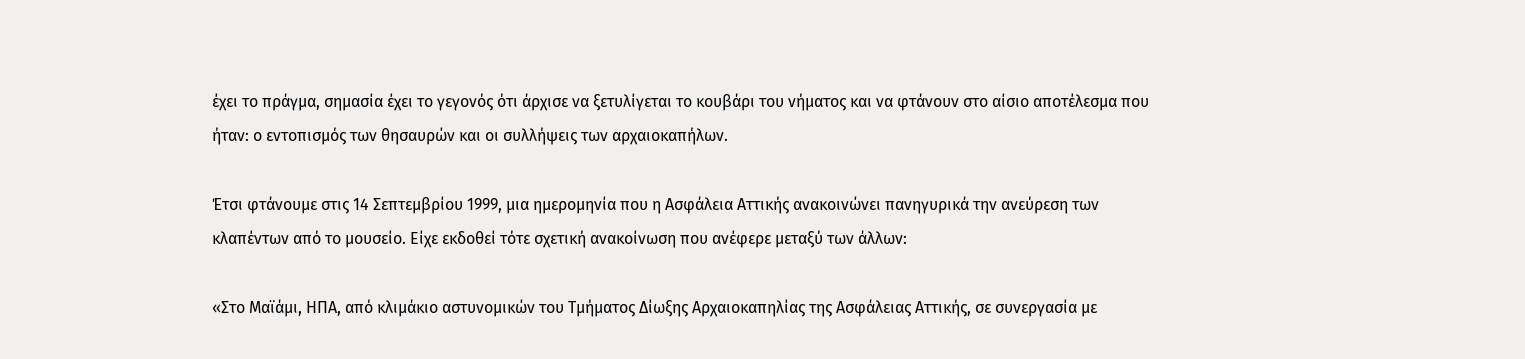έχει το πράγμα, σημασία έχει το γεγονός ότι άρχισε να ξετυλίγεται το κουβάρι του νήματος και να φτάνουν στο αίσιο αποτέλεσμα που ήταν: ο εντοπισμός των θησαυρών και οι συλλήψεις των αρχαιοκαπήλων.

Έτσι φτάνουμε στις 14 Σεπτεμβρίου 1999, μια ημερομηνία που η Ασφάλεια Αττικής ανακοινώνει πανηγυρικά την ανεύρεση των κλαπέντων από το μουσείο. Είχε εκδοθεί τότε σχετική ανακοίνωση που ανέφερε μεταξύ των άλλων:

«Στο Μαϊάμι, ΗΠΑ, από κλιμάκιο αστυνομικών του Τμήματος Δίωξης Αρχαιοκαπηλίας της Ασφάλειας Αττικής, σε συνεργασία με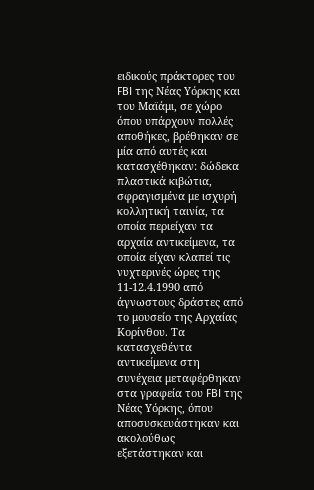ειδικούς πράκτορες του FBI της Νέας Υόρκης και του Μαϊάμι, σε χώρο όπου υπάρχουν πολλές αποθήκες, βρέθηκαν σε μία από αυτές και κατασχέθηκαν: δώδεκα πλαστικά κιβώτια, σφραγισμένα με ισχυρή κολλητική ταινία, τα οποία περιείχαν τα αρχαία αντικείμενα, τα οποία είχαν κλαπεί τις νυχτερινές ώρες της 11-12.4.1990 από άγνωστους δράστες από το μουσείο της Αρχαίας Κορίνθου. Τα κατασχεθέντα αντικείμενα στη συνέχεια μεταφέρθηκαν στα γραφεία του FBI της Νέας Υόρκης, όπου αποσυσκευάστηκαν και ακολούθως εξετάστηκαν και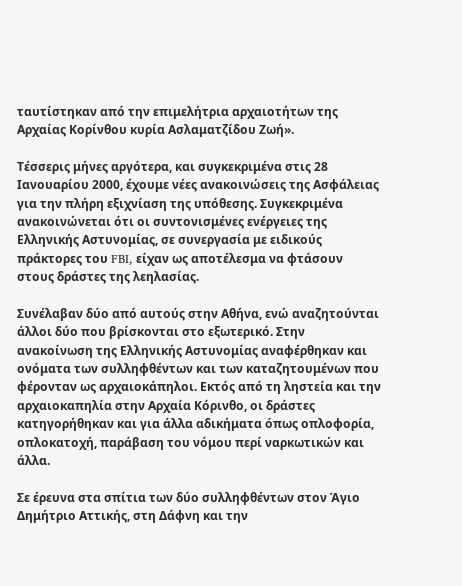ταυτίστηκαν από την επιμελήτρια αρχαιοτήτων της Αρχαίας Κορίνθου κυρία Ασλαματζίδου Ζωή».

Τέσσερις μήνες αργότερα, και συγκεκριμένα στις 28 Ιανουαρίου 2000, έχουμε νέες ανακοινώσεις της Ασφάλειας για την πλήρη εξιχνίαση της υπόθεσης. Συγκεκριμένα ανακοινώνεται ότι οι συντονισμένες ενέργειες της Ελληνικής Αστυνομίας, σε συνεργασία με ειδικούς πράκτορες του FBI, είχαν ως αποτέλεσμα να φτάσουν στους δράστες της λεηλασίας.

Συνέλαβαν δύο από αυτούς στην Αθήνα, ενώ αναζητούνται άλλοι δύο που βρίσκονται στο εξωτερικό. Στην ανακοίνωση της Ελληνικής Αστυνομίας αναφέρθηκαν και ονόματα των συλληφθέντων και των καταζητουμένων που φέρονταν ως αρχαιοκάπηλοι. Εκτός από τη ληστεία και την αρχαιοκαπηλία στην Αρχαία Κόρινθο, οι δράστες κατηγορήθηκαν και για άλλα αδικήματα όπως οπλοφορία, οπλοκατοχή, παράβαση του νόμου περί ναρκωτικών και άλλα.

Σε έρευνα στα σπίτια των δύο συλληφθέντων στον Άγιο Δημήτριο Αττικής, στη Δάφνη και την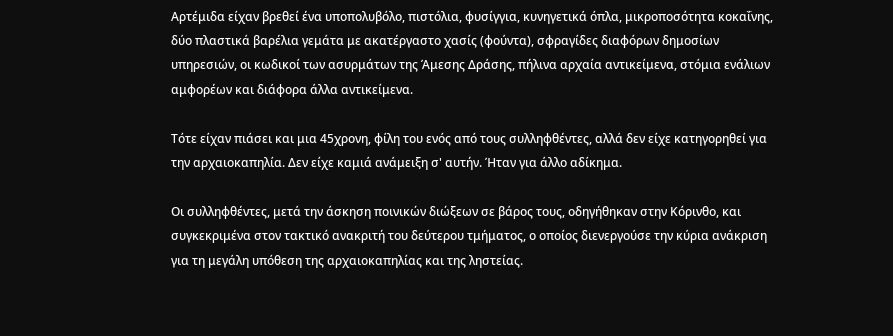Αρτέμιδα είχαν βρεθεί ένα υποπολυβόλο, πιστόλια, φυσίγγια, κυνηγετικά όπλα, μικροποσότητα κοκαΐνης, δύο πλαστικά βαρέλια γεμάτα με ακατέργαστο χασίς (φούντα), σφραγίδες διαφόρων δημοσίων υπηρεσιών, οι κωδικοί των ασυρμάτων της Άμεσης Δράσης, πήλινα αρχαία αντικείμενα, στόμια ενάλιων αμφορέων και διάφορα άλλα αντικείμενα.

Τότε είχαν πιάσει και μια 45χρονη, φίλη του ενός από τους συλληφθέντες, αλλά δεν είχε κατηγορηθεί για την αρχαιοκαπηλία. Δεν είχε καμιά ανάμειξη σ' αυτήν. Ήταν για άλλο αδίκημα.

Οι συλληφθέντες, μετά την άσκηση ποινικών διώξεων σε βάρος τους, οδηγήθηκαν στην Κόρινθο, και συγκεκριμένα στον τακτικό ανακριτή του δεύτερου τμήματος, ο οποίος διενεργούσε την κύρια ανάκριση για τη μεγάλη υπόθεση της αρχαιοκαπηλίας και της ληστείας.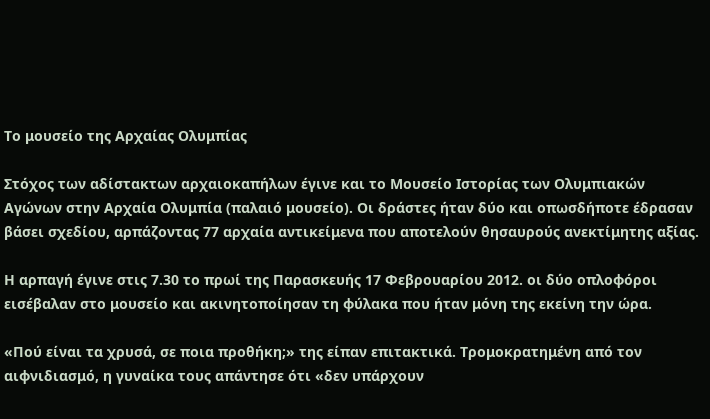Το μουσείο της Αρχαίας Ολυμπίας

Στόχος των αδίστακτων αρχαιοκαπήλων έγινε και το Μουσείο Ιστορίας των Ολυμπιακών Αγώνων στην Αρχαία Ολυμπία (παλαιό μουσείο). Οι δράστες ήταν δύο και οπωσδήποτε έδρασαν βάσει σχεδίου, αρπάζοντας 77 αρχαία αντικείμενα που αποτελούν θησαυρούς ανεκτίμητης αξίας.

Η αρπαγή έγινε στις 7.30 το πρωί της Παρασκευής 17 Φεβρουαρίου 2012. οι δύο οπλοφόροι εισέβαλαν στο μουσείο και ακινητοποίησαν τη φύλακα που ήταν μόνη της εκείνη την ώρα.

«Πού είναι τα χρυσά, σε ποια προθήκη;» της είπαν επιτακτικά. Τρομοκρατημένη από τον αιφνιδιασμό, η γυναίκα τους απάντησε ότι «δεν υπάρχουν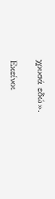χρυσά εδώ».

Εκείνοι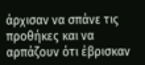άρχισαν να σπάνε τις προθήκες και να αρπάζουν ότι έβρισκαν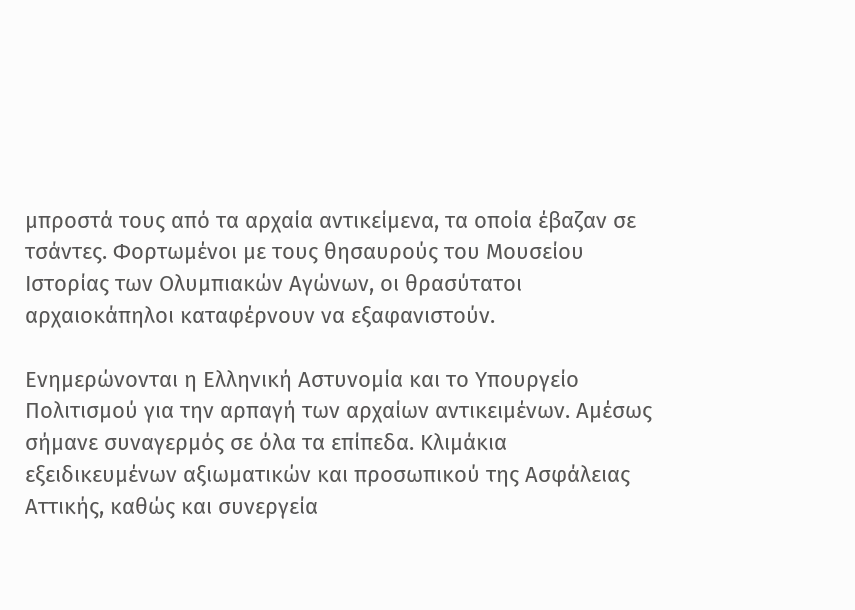μπροστά τους από τα αρχαία αντικείμενα, τα οποία έβαζαν σε τσάντες. Φορτωμένοι με τους θησαυρούς του Μουσείου Ιστορίας των Ολυμπιακών Αγώνων, οι θρασύτατοι αρχαιοκάπηλοι καταφέρνουν να εξαφανιστούν.

Ενημερώνονται η Ελληνική Αστυνομία και το Υπουργείο Πολιτισμού για την αρπαγή των αρχαίων αντικειμένων. Αμέσως σήμανε συναγερμός σε όλα τα επίπεδα. Κλιμάκια εξειδικευμένων αξιωματικών και προσωπικού της Ασφάλειας Αττικής, καθώς και συνεργεία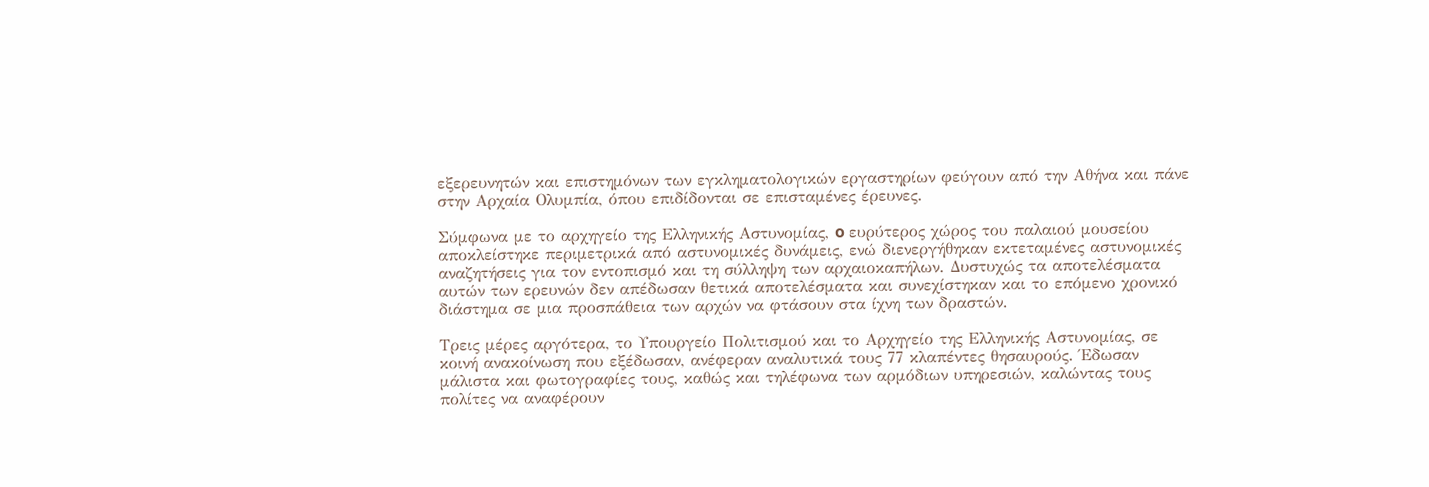εξερευνητών και επιστημόνων των εγκληματολογικών εργαστηρίων φεύγουν από την Αθήνα και πάνε στην Αρχαία Ολυμπία, όπου επιδίδονται σε επισταμένες έρευνες.

Σύμφωνα με το αρχηγείο της Ελληνικής Αστυνομίας, o ευρύτερος χώρος του παλαιού μουσείου αποκλείστηκε περιμετρικά από αστυνομικές δυνάμεις, ενώ διενεργήθηκαν εκτεταμένες αστυνομικές αναζητήσεις για τον εντοπισμό και τη σύλληψη των αρχαιοκαπήλων. Δυστυχώς τα αποτελέσματα αυτών των ερευνών δεν απέδωσαν θετικά αποτελέσματα και συνεχίστηκαν και το επόμενο χρονικό διάστημα σε μια προσπάθεια των αρχών να φτάσουν στα ίχνη των δραστών.

Τρεις μέρες αργότερα, το Υπουργείο Πολιτισμού και το Αρχηγείο της Ελληνικής Αστυνομίας, σε κοινή ανακοίνωση που εξέδωσαν, ανέφεραν αναλυτικά τους 77 κλαπέντες θησαυρούς. Έδωσαν μάλιστα και φωτογραφίες τους, καθώς και τηλέφωνα των αρμόδιων υπηρεσιών, καλώντας τους πολίτες να αναφέρουν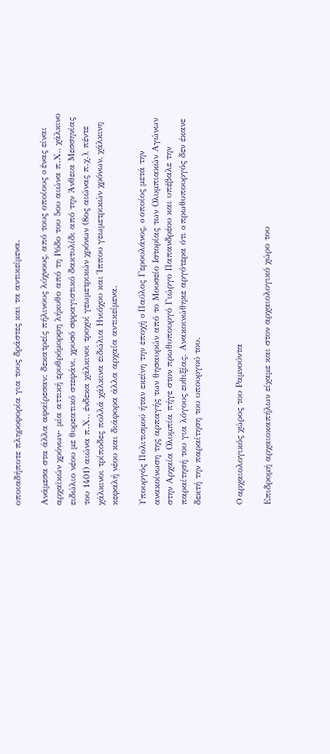οποιαδήποτε πληροφορία για τους δράστες και τα αντικείμενα.

Ανάμεσα στα άλλα αφαίρεσαν: δεκατρείς πήλινους λύχνους, από τους οποίους o ένας είναι αρχαϊκών χρόνων- μία αττική ερυθρόμορφη λήκυθο από τη Ρόδο του 5ου αιώνα π.Χ., χάλκινο ειδώλιο νέου με θυρεατικό στεφάνι, χρυσό σφραγιστικό δακτυλίδι από την Άνθεια Μεσσηνίας του 1401) αιώνα π.Χ., ένδεκα χάλκινοι τροχοί γεωμετρικών χρόνων (8ος αιώνας π.χ.), πέντε χάλκινοι τρίποδες πολλά χάλκινα ειδώλια Ηνιόχου και Ίππου γεωμετρικών χρόνων, χάλκινη κεφαλή νέου και διάφορα άλλα αρχαία αντικείμενα.

Υπουργός Πολιτισμού ήταν εκείνη την εποχή o Παύλος Γερουλάνος, o οποίος μετά την ανακοίνωση της αρπαγής των θησαυρών από το Μουσείο Ιστορίας των Ολυμπιακών Αγώνων στην Αρχαία Ολυμπία πήγε στον πρωθυπουργό Γιώργο Παπανδρέου και υπέβαλε την παραίτησή του για λόγους ευθιξίας. Ανακοινώθηκε αργότερα ότι o πρωθυπουργός δεν έκανε δεκτή την παραίτηση του υπουργού του.


O αρχαιολογικός χώρος του Ραμνούντα

Επιδρομή αρχαιοκαπήλων είχαμε και στον αρχαιολογικό χώρο του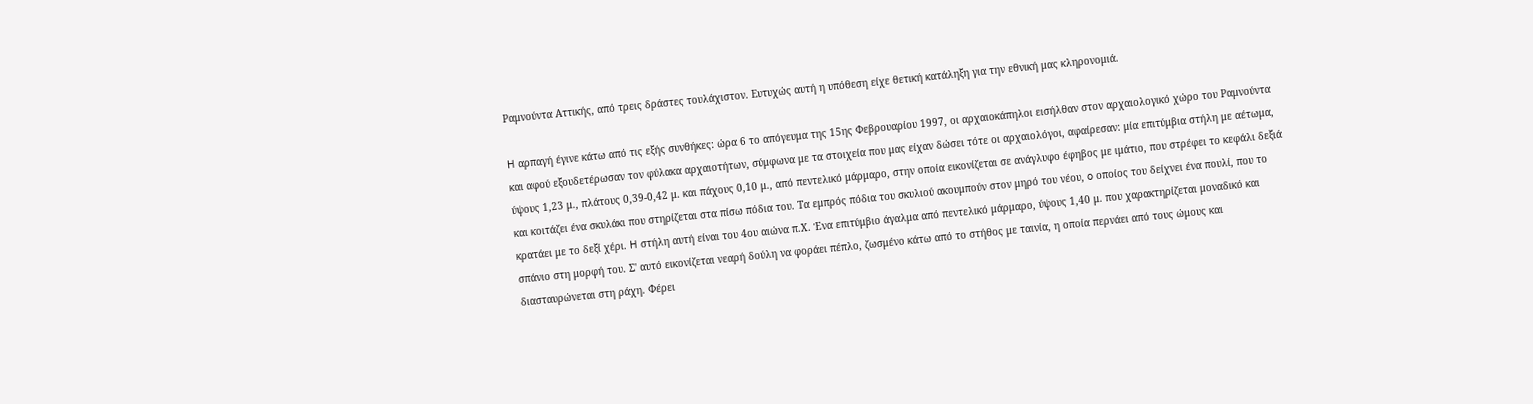Ραμνούντα Αττικής, από τρεις δράστες τουλάχιστον. Ευτυχώς αυτή η υπόθεση είχε θετική κατάληξη για την εθνική μας κληρονομιά.

H αρπαγή έγινε κάτω από τις εξής συνθήκες: ώρα 6 το απόγευμα της 15ης Φεβρουαρίου 1997, οι αρχαιοκάπηλοι εισήλθαν στον αρχαιολογικό χώρο του Ραμνούντα και αφού εξουδετέρωσαν τον φύλακα αρχαιοτήτων, σύμφωνα με τα στοιχεία που μας είχαν δώσει τότε οι αρχαιολόγοι, αφαίρεσαν: μία επιτύμβια στήλη με αέτωμα, ύψους 1,23 μ., πλάτους 0,39-0,42 μ. και πάχους 0,10 μ., από πεντελικό μάρμαρο, στην οποία εικονίζεται σε ανάγλυφο έφηβος με ιμάτιο, που στρέφει το κεφάλι δεξιά και κοιτάζει ένα σκυλάκι που στηρίζεται στα πίσω πόδια του. Τα εμπρός πόδια του σκυλιού ακουμπούν στον μηρό του νέου, o οποίος του δείχνει ένα πουλί, που το κρατάει με το δεξί χέρι. H στήλη αυτή είναι του 4ου αιώνα π.Χ. Ένα επιτύμβιο άγαλμα από πεντελικό μάρμαρο, ύψους 1,40 μ. που χαρακτηρίζεται μοναδικό και σπάνιο στη μορφή του. Σ' αυτό εικονίζεται νεαρή δούλη να φοράει πέπλο, ζωσμένο κάτω από το στήθος με ταινία, η οποία περνάει από τους ώμους και διασταυρώνεται στη ράχη. Φέρει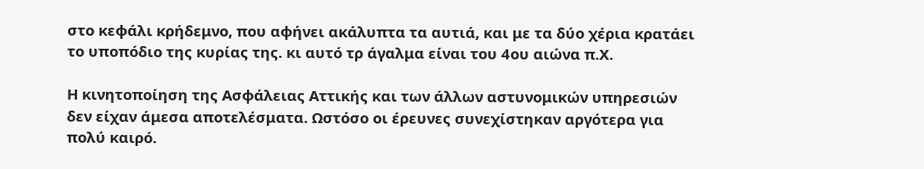στο κεφάλι κρήδεμνο, που αφήνει ακάλυπτα τα αυτιά, και με τα δύο χέρια κρατάει το υποπόδιο της κυρίας της. κι αυτό τρ άγαλμα είναι του 4ου αιώνα π.Χ.

Η κινητοποίηση της Ασφάλειας Αττικής και των άλλων αστυνομικών υπηρεσιών δεν είχαν άμεσα αποτελέσματα. Ωστόσο οι έρευνες συνεχίστηκαν αργότερα για πολύ καιρό.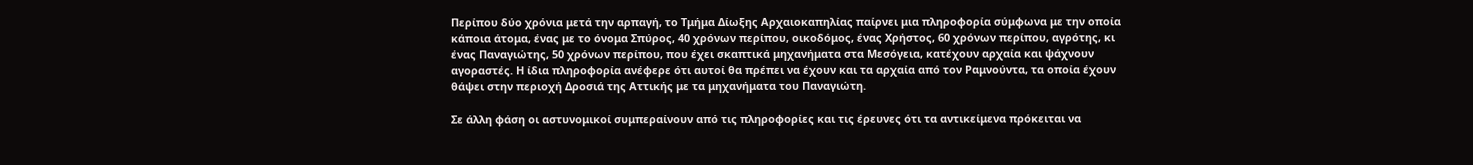Περίπου δύο χρόνια μετά την αρπαγή, το Τμήμα Δίωξης Αρχαιοκαπηλίας παίρνει μια πληροφορία σύμφωνα με την οποία κάποια άτομα, ένας με το όνομα Σπύρος, 40 χρόνων περίπου, οικοδόμος, ένας Χρήστος, 60 χρόνων περίπου, αγρότης, κι ένας Παναγιώτης, 50 χρόνων περίπου, που έχει σκαπτικά μηχανήματα στα Μεσόγεια, κατέχουν αρχαία και ψάχνουν αγοραστές. Η ίδια πληροφορία ανέφερε ότι αυτοί θα πρέπει να έχουν και τα αρχαία από τον Ραμνούντα, τα οποία έχουν θάψει στην περιοχή Δροσιά της Αττικής με τα μηχανήματα του Παναγιώτη.

Σε άλλη φάση οι αστυνομικοί συμπεραίνουν από τις πληροφορίες και τις έρευνες ότι τα αντικείμενα πρόκειται να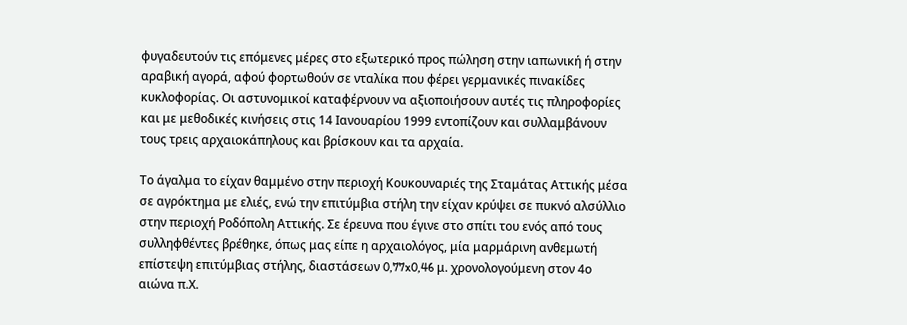φυγαδευτούν τις επόμενες μέρες στο εξωτερικό προς πώληση στην ιαπωνική ή στην αραβική αγορά, αφού φορτωθούν σε νταλίκα που φέρει γερμανικές πινακίδες κυκλοφορίας. Οι αστυνομικοί καταφέρνουν να αξιοποιήσουν αυτές τις πληροφορίες και με μεθοδικές κινήσεις στις 14 Ιανουαρίου 1999 εντοπίζουν και συλλαμβάνουν τους τρεις αρχαιοκάπηλους και βρίσκουν και τα αρχαία.

Το άγαλμα το είχαν θαμμένο στην περιοχή Κουκουναριές της Σταμάτας Αττικής μέσα σε αγρόκτημα με ελιές, ενώ την επιτύμβια στήλη την είχαν κρύψει σε πυκνό αλσύλλιο στην περιοχή Ροδόπολη Αττικής. Σε έρευνα που έγινε στο σπίτι του ενός από τους συλληφθέντες βρέθηκε, όπως μας είπε η αρχαιολόγος, μία μαρμάρινη ανθεμωτή επίστεψη επιτύμβιας στήλης, διαστάσεων 0,77x0,46 μ. χρονολογούμενη στον 4ο αιώνα π.Χ.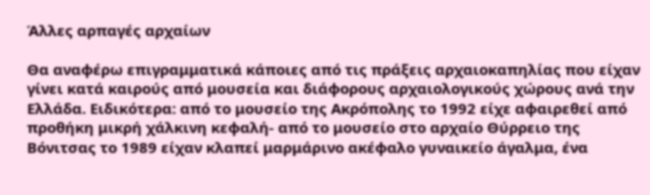Άλλες αρπαγές αρχαίων

Θα αναφέρω επιγραμματικά κάποιες από τις πράξεις αρχαιοκαπηλίας που είχαν γίνει κατά καιρούς από μουσεία και διάφορους αρχαιολογικούς χώρους ανά την Ελλάδα. Ειδικότερα: από το μουσείο της Ακρόπολης το 1992 είχε αφαιρεθεί από προθήκη μικρή χάλκινη κεφαλή- από το μουσείο στο αρχαίο Θύρρειο της Βόνιτσας το 1989 είχαν κλαπεί μαρμάρινο ακέφαλο γυναικείο άγαλμα, ένα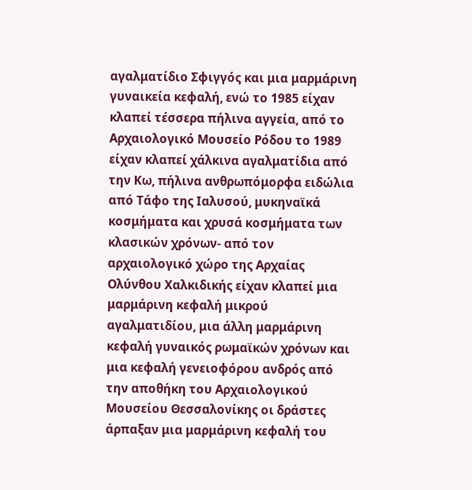αγαλματίδιο Σφιγγός και μια μαρμάρινη γυναικεία κεφαλή, ενώ το 1985 είχαν κλαπεί τέσσερα πήλινα αγγεία, από το Αρχαιολογικό Μουσείο Ρόδου το 1989 είχαν κλαπεί χάλκινα αγαλματίδια από την Κω, πήλινα ανθρωπόμορφα ειδώλια από Τάφο της Ιαλυσού, μυκηναϊκά κοσμήματα και χρυσά κοσμήματα των κλασικών χρόνων- από τον αρχαιολογικό χώρο της Αρχαίας Ολύνθου Χαλκιδικής είχαν κλαπεί μια μαρμάρινη κεφαλή μικρού αγαλματιδίου, μια άλλη μαρμάρινη κεφαλή γυναικός ρωμαϊκών χρόνων και μια κεφαλή γενειοφόρου ανδρός από την αποθήκη του Αρχαιολογικού Μουσείου Θεσσαλονίκης οι δράστες άρπαξαν μια μαρμάρινη κεφαλή του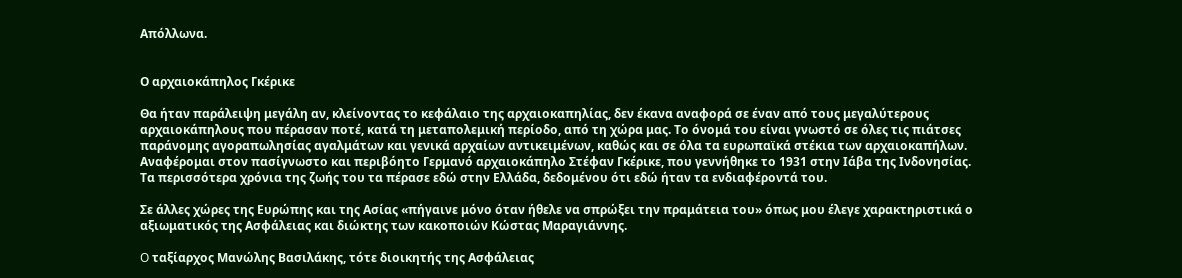Απόλλωνα.


Ο αρχαιοκάπηλος Γκέρικε

Θα ήταν παράλειψη μεγάλη αν, κλείνοντας το κεφάλαιο της αρχαιοκαπηλίας, δεν έκανα αναφορά σε έναν από τους μεγαλύτερους αρχαιοκάπηλους που πέρασαν ποτέ, κατά τη μεταπολεμική περίοδο, από τη χώρα μας. Το όνομά του είναι γνωστό σε όλες τις πιάτσες παράνομης αγοραπωλησίας αγαλμάτων και γενικά αρχαίων αντικειμένων, καθώς και σε όλα τα ευρωπαϊκά στέκια των αρχαιοκαπήλων. Αναφέρομαι στον πασίγνωστο και περιβόητο Γερμανό αρχαιοκάπηλο Στέφαν Γκέρικε, που γεννήθηκε το 1931 στην Ιάβα της Ινδονησίας. Τα περισσότερα χρόνια της ζωής του τα πέρασε εδώ στην Ελλάδα, δεδομένου ότι εδώ ήταν τα ενδιαφέροντά του.

Σε άλλες χώρες της Ευρώπης και της Ασίας «πήγαινε μόνο όταν ήθελε να σπρώξει την πραμάτεια του» όπως μου έλεγε χαρακτηριστικά ο αξιωματικός της Ασφάλειας και διώκτης των κακοποιών Κώστας Μαραγιάννης.

O ταξίαρχος Μανώλης Βασιλάκης, τότε διοικητής της Ασφάλειας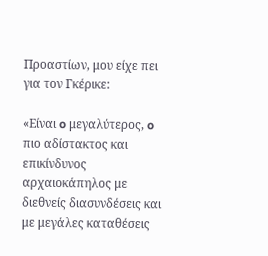Προαστίων, μου είχε πει για τον Γκέρικε:

«Είναι o μεγαλύτερος, o πιο αδίστακτος και επικίνδυνος αρχαιοκάπηλος με διεθνείς διασυνδέσεις και με μεγάλες καταθέσεις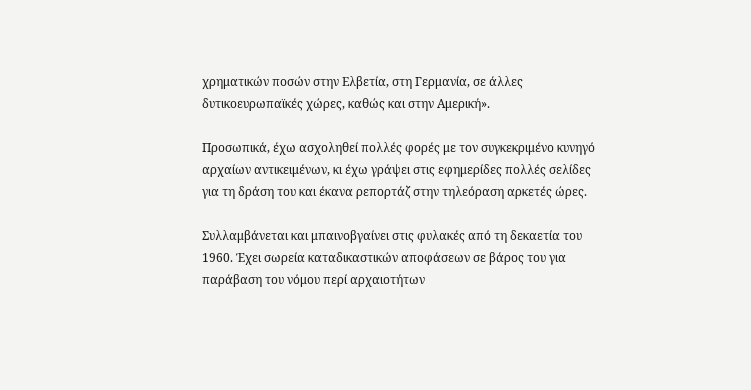χρηματικών ποσών στην Ελβετία, στη Γερμανία, σε άλλες δυτικοευρωπαϊκές χώρες, καθώς και στην Αμερική».

Προσωπικά, έχω ασχοληθεί πολλές φορές με τον συγκεκριμένο κυνηγό αρχαίων αντικειμένων, κι έχω γράψει στις εφημερίδες πολλές σελίδες για τη δράση του και έκανα ρεπορτάζ στην τηλεόραση αρκετές ώρες.

Συλλαμβάνεται και μπαινοβγαίνει στις φυλακές από τη δεκαετία του 1960. Έχει σωρεία καταδικαστικών αποφάσεων σε βάρος του για παράβαση του νόμου περί αρχαιοτήτων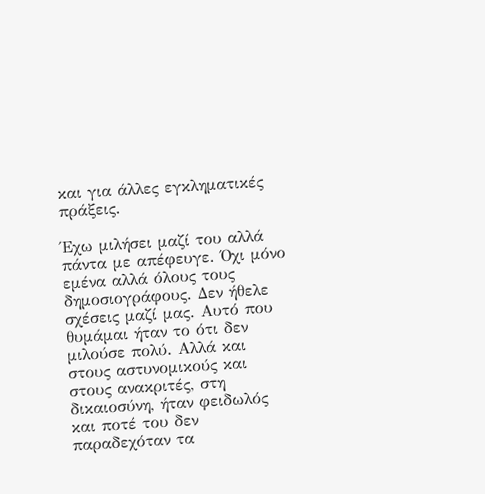και για άλλες εγκληματικές πράξεις.

Έχω μιλήσει μαζί του αλλά πάντα με απέφευγε. Όχι μόνο εμένα αλλά όλους τους δημοσιογράφους. Δεν ήθελε σχέσεις μαζί μας. Αυτό που θυμάμαι ήταν το ότι δεν μιλούσε πολύ. Αλλά και στους αστυνομικούς και στους ανακριτές, στη δικαιοσύνη, ήταν φειδωλός και ποτέ του δεν παραδεχόταν τα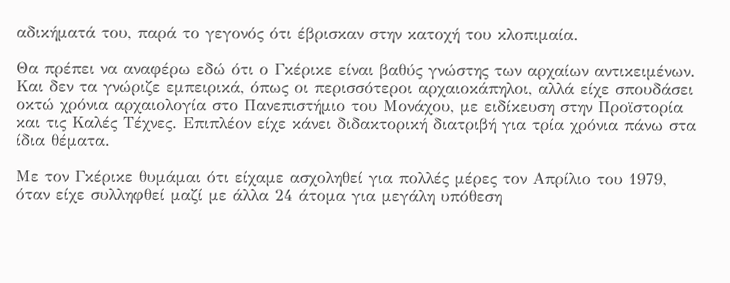αδικήματά του, παρά το γεγονός ότι έβρισκαν στην κατοχή του κλοπιμαία.

Θα πρέπει να αναφέρω εδώ ότι ο Γκέρικε είναι βαθύς γνώστης των αρχαίων αντικειμένων. Και δεν τα γνώριζε εμπειρικά, όπως οι περισσότεροι αρχαιοκάπηλοι, αλλά είχε σπουδάσει οκτώ χρόνια αρχαιολογία στο Πανεπιστήμιο του Μονάχου, με ειδίκευση στην Προϊστορία και τις Καλές Τέχνες. Επιπλέον είχε κάνει διδακτορική διατριβή για τρία χρόνια πάνω στα ίδια θέματα.

Με τον Γκέρικε θυμάμαι ότι είχαμε ασχοληθεί για πολλές μέρες τον Απρίλιο του 1979, όταν είχε συλληφθεί μαζί με άλλα 24 άτομα για μεγάλη υπόθεση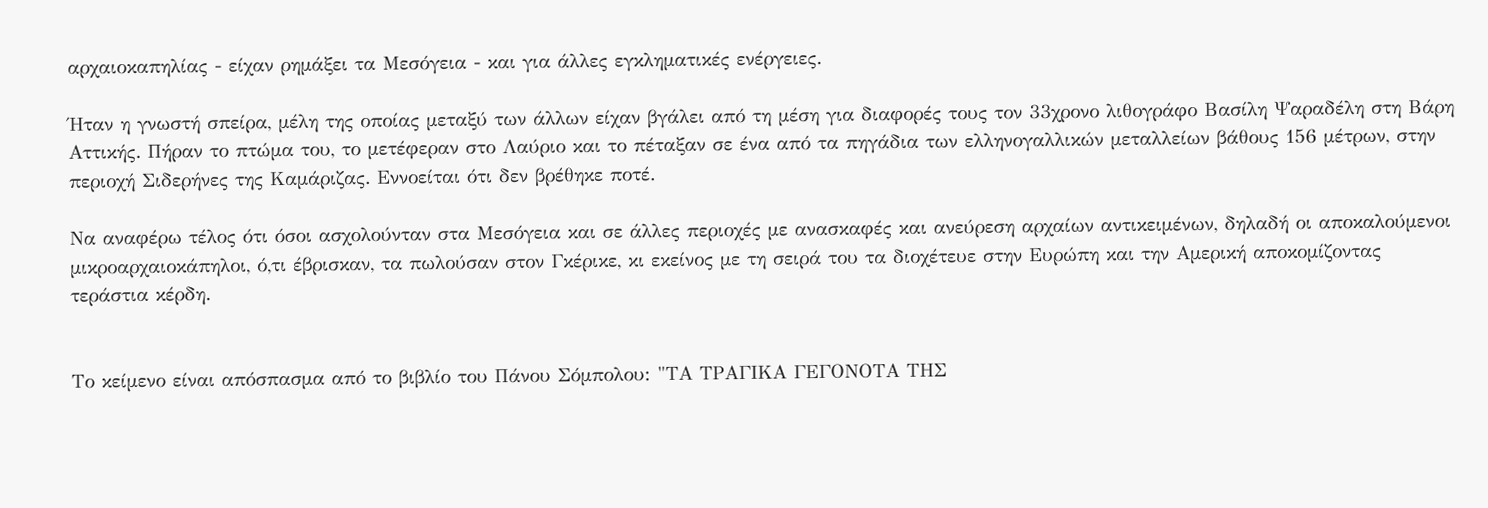αρχαιοκαπηλίας - είχαν ρημάξει τα Μεσόγεια - και για άλλες εγκληματικές ενέργειες.

Ήταν η γνωστή σπείρα, μέλη της οποίας μεταξύ των άλλων είχαν βγάλει από τη μέση για διαφορές τους τον 33χρονο λιθογράφο Βασίλη Ψαραδέλη στη Βάρη Αττικής. Πήραν το πτώμα του, το μετέφεραν στο Λαύριο και το πέταξαν σε ένα από τα πηγάδια των ελληνογαλλικών μεταλλείων βάθους 156 μέτρων, στην περιοχή Σιδερήνες της Καμάριζας. Εννοείται ότι δεν βρέθηκε ποτέ.

Να αναφέρω τέλος ότι όσοι ασχολούνταν στα Μεσόγεια και σε άλλες περιοχές με ανασκαφές και ανεύρεση αρχαίων αντικειμένων, δηλαδή οι αποκαλούμενοι μικροαρχαιοκάπηλοι, ό,τι έβρισκαν, τα πωλούσαν στον Γκέρικε, κι εκείνος με τη σειρά του τα διοχέτευε στην Ευρώπη και την Αμερική αποκομίζοντας τεράστια κέρδη.


Το κείμενο είναι απόσπασμα από το βιβλίο του Πάνου Σόμπολου: "ΤΑ ΤΡΑΓΙΚΑ ΓΕΓΟΝΟΤΑ ΤΗΣ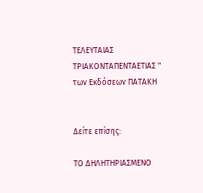ΤΕΛΕΥΤΑΙΑΣ ΤΡΙΑΚΟΝΤΑΠΕΝΤΑΕΤΙΑΣ " των Εκδόσεων ΠΑΤΑΚΗ


Δείτε επίσης:

ΤΟ ΔΗΛΗΤΗΡΙΑΣΜΕΝΟ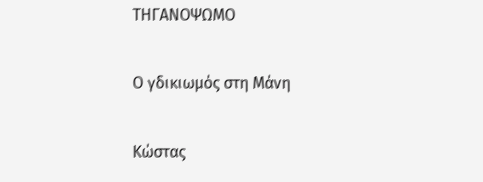ΤΗΓΑΝΟΨΩΜΟ

Ο γδικιωμός στη Μάνη

Κώστας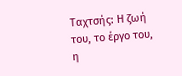Ταχτσής: Η ζωή του, το έργο του, η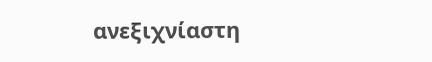ανεξιχνίαστη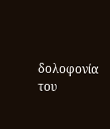δολοφονία του